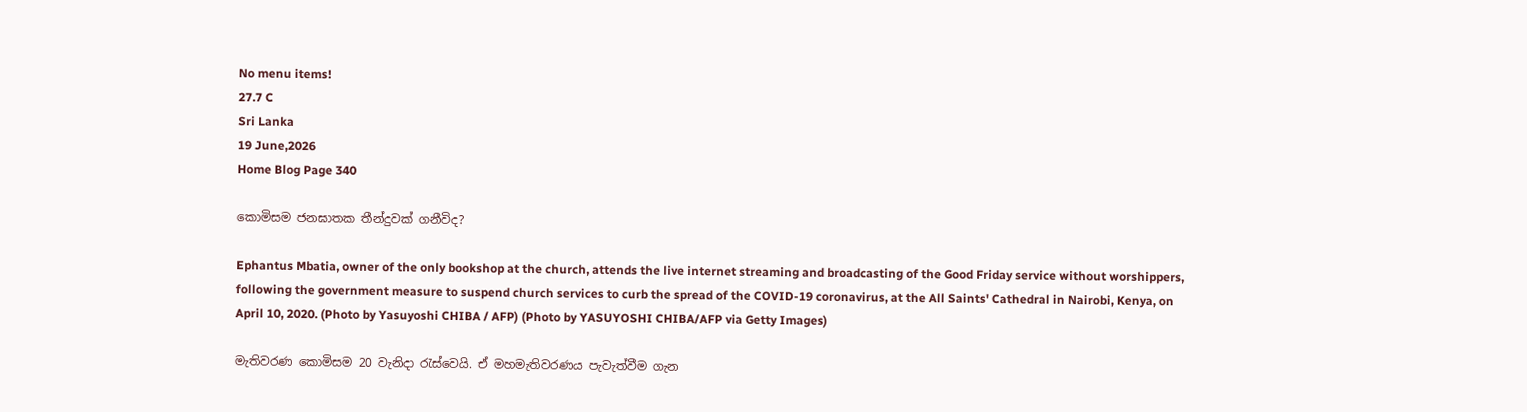No menu items!
27.7 C
Sri Lanka
19 June,2026
Home Blog Page 340

කොමිසම ජනඝාතක තීන්දුවක් ගනීවිද?

Ephantus Mbatia, owner of the only bookshop at the church, attends the live internet streaming and broadcasting of the Good Friday service without worshippers, following the government measure to suspend church services to curb the spread of the COVID-19 coronavirus, at the All Saints' Cathedral in Nairobi, Kenya, on April 10, 2020. (Photo by Yasuyoshi CHIBA / AFP) (Photo by YASUYOSHI CHIBA/AFP via Getty Images)

මැතිවරණ කොමිසම 20 වැනිදා රැස්වෙයි. ඒ මහමැතිවරණය පැවැත්වීම ගැන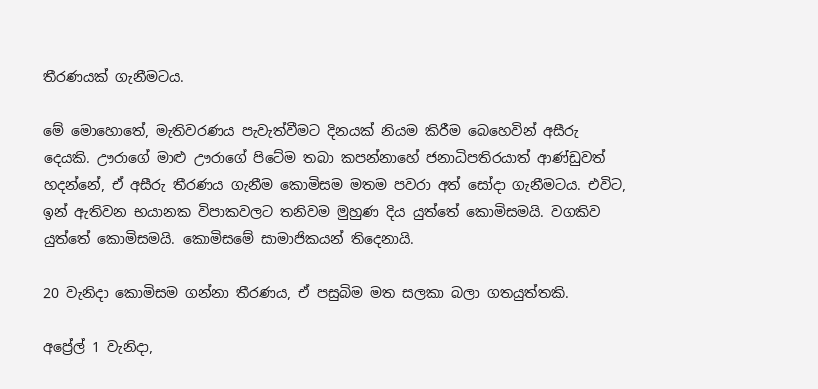තීරණයක් ගැනීමටය.

මේ මොහොතේ, මැතිවරණය පැවැත්වීමට දිනයක් නියම කිරීම බෙහෙවින් අසීරු දෙයකි. ඌරාගේ මාළු ඌරාගේ පිටේම තබා කපන්නාහේ ජනාධිපතිරයාත් ආණ්ඩුවත් හදන්නේ, ඒ අසීරු තීරණය ගැනීම කොමිසම මතම පවරා අත් සෝදා ගැනීමටය. එවිට, ඉන් ඇතිවන භයානක විපාකවලට තනිවම මුහුණ දිය යුත්තේ කොමිසමයි. වගකිව යුත්තේ කොමිසමයි. කොමිසමේ සාමාජිකයන් තිදෙනායි.

20 වැනිදා කොමිසම ගන්නා තීරණය, ඒ පසුබිම මත සලකා බලා ගතයුත්තකි.

අප්‍රේල් 1 වැනිදා,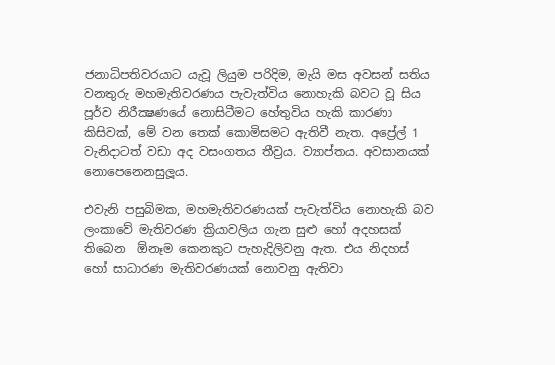ජනාධිපතිවරයාට යැවූ ලියුම පරිදිම, මැයි මස අවසන් සතිය වනතුරු මහමැතිවරණය පැවැත්විය නොහැකි බවට වූ සිය පූර්ව නිරීක්‍ෂණයේ නොසිටීමට හේතුවිය හැකි කාරණා කිසිවක්, මේ වන තෙක් කොමිසමට ඇතිවී නැත. අප්‍රේල් 1 වැනිදාටත් වඩා අද වසංගතය තීව්‍රය. ව්‍යාප්තය. අවසානයක් නොපෙනෙනසුලූය.

එවැනි පසුබිමක, මහමැතිවරණයක් පැවැත්විය නොහැකි බව ලංකාවේ මැතිවරණ ක්‍රියාවලිය ගැන සුළු හෝ අදහසක් තිබෙන  ඕනෑම කෙනකුට පැහැදිලිවනු ඇත. එය නිදහස් හෝ සාධාරණ මැතිවරණයක් නොවනු ඇතිවා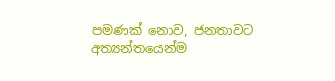පමණක් නොව, ජනතාවට අත්‍යන්තයෙන්ම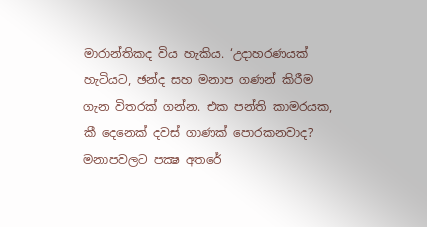මාරාන්තිකද විය හැකිය. ‘උදාහරණයක් හැටියට, ඡන්ද සහ මනාප ගණන් කිරීම ගැන විතරක් ගන්න. එක පන්ති කාමරයක, කී දෙනෙක් දවස් ගාණක් පොරකනවාද? මනාපවලට පක්‍ෂ අතරේ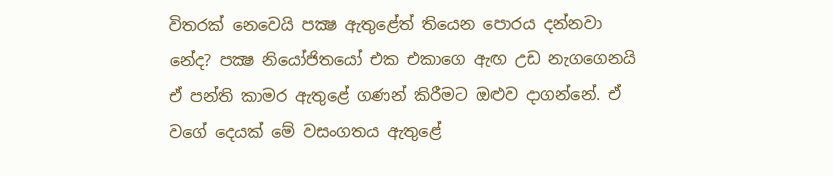විතරක් නෙවෙයි පක්‍ෂ ඇතුළේත් තියෙන පොරය දන්නවා නේද? පක්‍ෂ නියෝජිතයෝ එක එකාගෙ ඇඟ උඩ නැගගෙනයි ඒ පන්ති කාමර ඇතුළේ ගණන් කිරීමට ඔළුව දාගන්නේ. ඒ වගේ දෙයක් මේ වසංගතය ඇතුළේ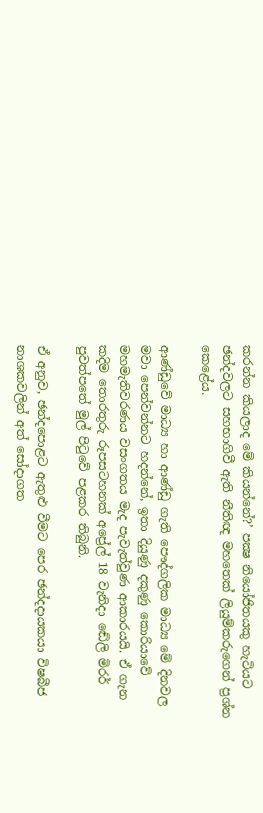කරන්න කියලාද මේ කියන්නේ?’ පක්‍ෂ නියෝජිතයකු හැටියට ඡන්දවලට සහභාගිවී ඇති නීතිඥ මහතෙක් ලියුම්කරුගෙන් ප්‍රශ්න කෙළේය.

ආණ්ඩුවේ මාධ්‍ය හා ආණ්ඩු ගැති පෞද්ගලික මාධ්‍ය මේ දිනවල මවා පෙන්වන්නට හදන්නේ, ඉතා දියුණු දකුණු කොරියාවේ මහමැතිවරණය වසංගතය මැද පැවැත්වුණ ආකාරයයි. ඒ ගැන කදිම තොරතුරු රූපසටහනක් අප්‍රේල් 18 වැනිදා ඬේලි මිරර් පුවත්පතේ මුල් පිටුවේ පළකර තිබුනි.

ඒ අනුව, ඡන්දපොළට ඇතුළු වීමට පෙර ඡන්දදායකයා විෂබීජ නාශකවලින් අත් සෝදාගත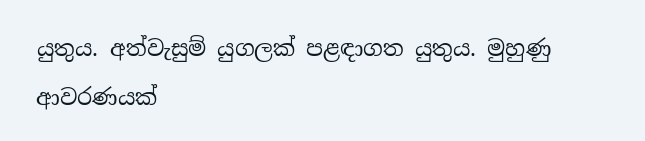යුතුය. අත්වැසුම් යුගලක් පළඳාගත යුතුය. මුහුණු ආවරණයක්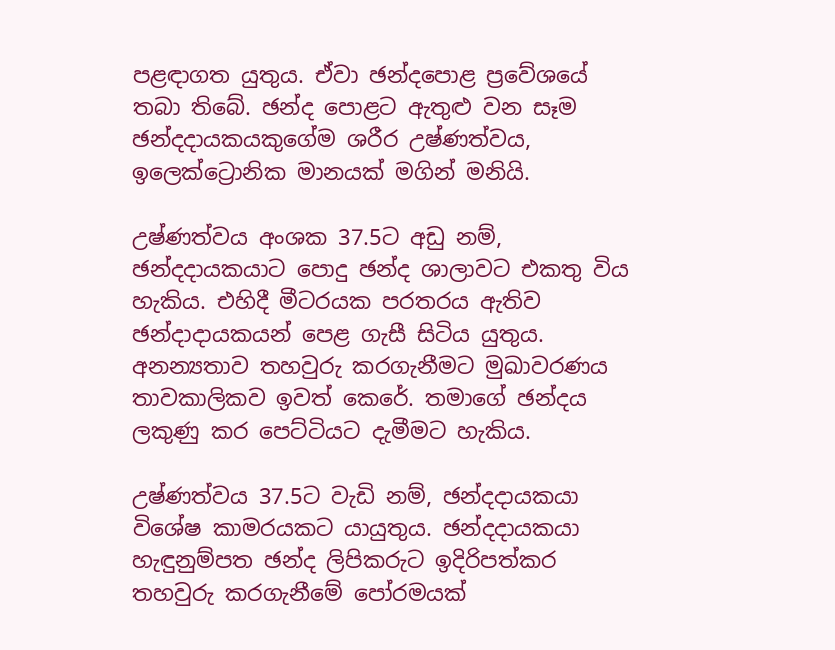පළඳාගත යුතුය. ඒවා ඡන්දපොළ ප්‍රවේශයේ තබා තිබේ. ඡන්ද පොළට ඇතුළු වන සෑම ඡන්දදායකයකුගේම ශරීර උෂ්ණත්වය, ඉලෙක්ට්‍රොනික මානයක් මගින් මනියි.

උෂ්ණත්වය අංශක 37.5ට අඩු නම්, ඡන්දදායකයාට පොදු ඡන්ද ශාලාවට එකතු විය හැකිය. එහිදී මීටරයක පරතරය ඇතිව ඡන්දාදායකයන් පෙළ ගැසී සිටිය යුතුය. අනන්‍යතාව තහවුරු කරගැනීමට මුඛාවරණය තාවකාලිකව ඉවත් කෙරේ. තමාගේ ඡන්දය ලකුණු කර පෙට්ටියට දැමීමට හැකිය.

උෂ්ණත්වය 37.5ට වැඩි නම්, ඡන්දදායකයා විශේෂ කාමරයකට යායුතුය. ඡන්දදායකයා හැඳුනුම්පත ඡන්ද ලිපිකරුට ඉදිරිපත්කර තහවුරු කරගැනීමේ පෝරමයක්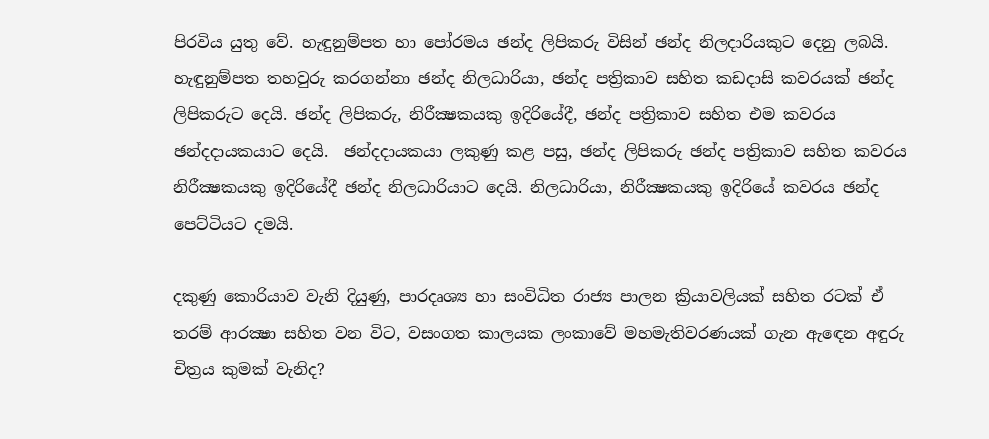පිරවිය යුතු වේ. හැඳුනුම්පත හා පෝරමය ඡන්ද ලිපිකරු විසින් ඡන්ද නිලදාරියකුට දෙනු ලබයි. හැඳුනුම්පත තහවුරු කරගන්නා ඡන්ද නිලධාරියා, ඡන්ද පත්‍රිකාව සහිත කඩදාසි කවරයක් ඡන්ද ලිපිකරුට දෙයි. ඡන්ද ලිපිකරු, නිරීක්‍ෂකයකු ඉදිරියේදී, ඡන්ද පත්‍රිකාව සහිත එම කවරය ඡන්දදායකයාට දෙයි.  ඡන්දදායකයා ලකුණු කළ පසු, ඡන්ද ලිපිකරු ඡන්ද පත්‍රිකාව සහිත කවරය නිරීක්‍ෂකයකු ඉදිරියේදී ඡන්ද නිලධාරියාට දෙයි. නිලධාරියා, නිරීක්‍ෂකයකු ඉදිරියේ කවරය ඡන්ද පෙට්ටියට දමයි.

දකුණු කොරියාව වැනි දියුණු, පාරදෘශ්‍ය හා සංවිධිත රාජ්‍ය පාලන ක්‍රියාවලියක් සහිත රටක් ඒ තරම් ආරක්‍ෂා සහිත වන විට, වසංගත කාලයක ලංකාවේ මහමැතිවරණයක් ගැන ඇඳෙන අඳුරු චිත්‍රය කුමක් වැනිද?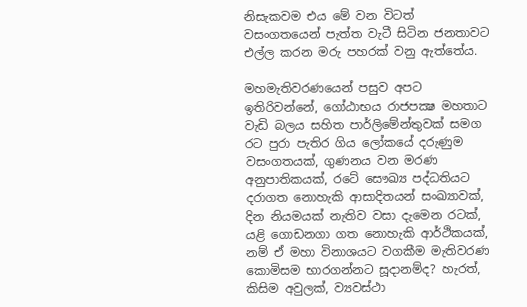නිසැකවම එය මේ වන විටත් වසංගතයෙන් පැත්ත වැටී සිටින ජනතාවට එල්ල කරන මරු පහරක් වනු ඇත්තේය.

මහමැතිවරණයෙන් පසුව අපට ඉතිරිවන්නේ, ගෝඨාභය රාජපක්‍ෂ මහතාට වැඩි බලය සහිත පාර්ලිමේන්තුවක් සමග රට පුරා පැතිර ගිය ලෝකයේ දරුණුම වසංගතයක්, ගුණනය වන මරණ අනුපාතිකයක්, රටේ සෞඛ්‍ය පද්ධතියට දරාගත නොහැකි ආසාදිතයන් සංඛ්‍යාවක්, දින නියමයක් නැතිව වසා දැමෙන රටක්, යළි ගොඩනගා ගත නොහැකි ආර්ථිකයක්, නම් ඒ මහා විනාශයට වගකීම මැතිවරණ කොමිසම භාරගන්නට සූදානම්ද? හැරත්, කිසිම අවුලක්, ව්‍යවස්ථා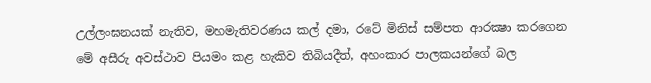උල්ලංඝනයක් නැතිව, මහමැතිවරණය කල් දමා, රටේ මිනිස් සම්පත ආරක්‍ෂා කරගෙන මේ අසීරු අවස්ථාව පියමං කළ හැකිව තිබියදීත්, අහංකාර පාලකයන්ගේ බල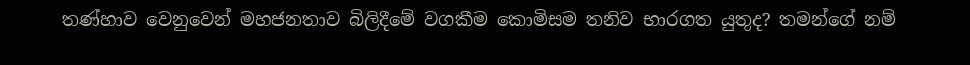තණ්හාව වෙනුවෙන් මහජනතාව බිලිදීමේ වගකීම කොමිසම තනිව භාරගත යුතුද? තමන්ගේ නම්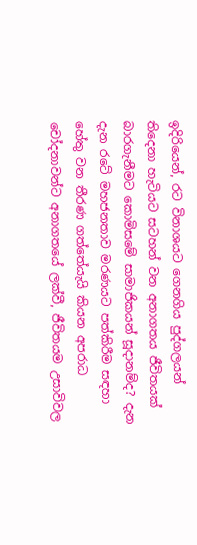ඉදිරියෙන්, රට විනාශයට ගෙනගිය පුද්ගලයන් තිදෙනා හැටියට සටහන් වන අනාගතය ජීවිතයක් බාරගැනීමට කොමිසමේ සාමාජිකයන් සූදානම්ද? දැන දැන රටේ මහජනතාව මරණයට පත්කිරීම සඳහා හේතු වන තීරණ ගත්තේයැයි කියන අපරාධ චෝදනාවන්ට අනාගතයේ ලක්වී, ජීවිතයම උසාවිවල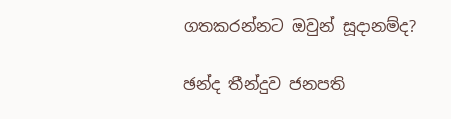ගතකරන්නට ඔවුන් සූදානම්ද?

ඡන්ද තීන්දුව ජනපති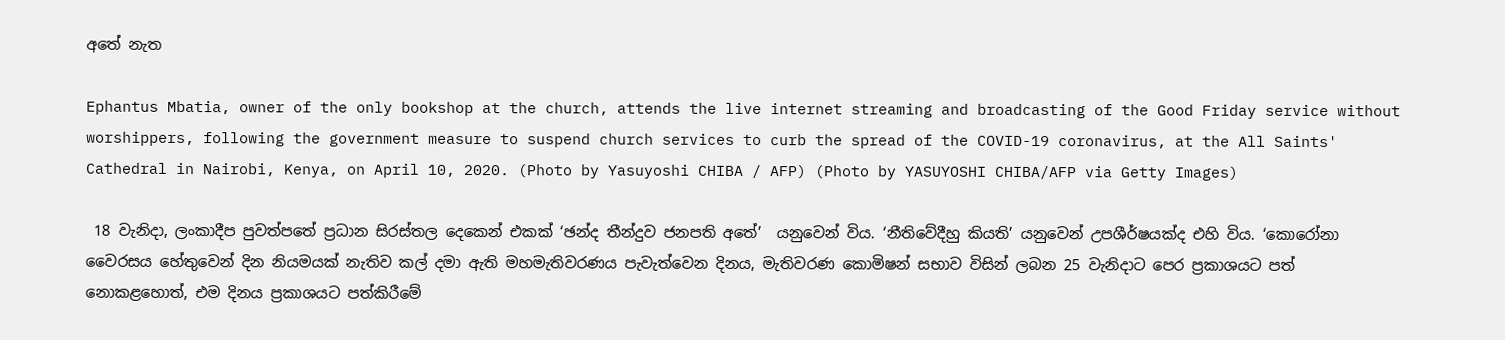අතේ නැත

Ephantus Mbatia, owner of the only bookshop at the church, attends the live internet streaming and broadcasting of the Good Friday service without worshippers, following the government measure to suspend church services to curb the spread of the COVID-19 coronavirus, at the All Saints' Cathedral in Nairobi, Kenya, on April 10, 2020. (Photo by Yasuyoshi CHIBA / AFP) (Photo by YASUYOSHI CHIBA/AFP via Getty Images)

 18 වැනිදා, ලංකාදීප පුවත්පතේ ප්‍රධාන සිරස්තල දෙකෙන් එකක් ‘ඡන්ද තීන්දුව ජනපති අතේ’  යනුවෙන් විය. ‘නීතිවේදීහු කියති’ යනුවෙන් උපශීර්ෂයක්ද එහි විය. ‘කොරෝනා වෛරසය හේතුවෙන් දින නියමයක් නැතිව කල් දමා ඇති මහමැතිවරණය පැවැත්වෙන දිනය, මැතිවරණ කොමිෂන් සභාව විසින් ලබන 25 වැනිදාට පෙර ප්‍රකාශයට පත් නොකළහොත්, එම දිනය ප්‍රකාශයට පත්කිරීමේ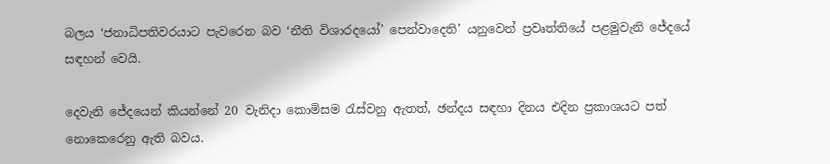බලය ‘ජනාධිපතිවරයාට පැවරෙන බව ‘නීති විශාරදයෝ’ පෙන්වාදෙති’ යනුවෙන් ප්‍රවෘත්තියේ පළමුවැනි ජේදයේ සඳහන් වෙයි.

දෙවැනි ජේදයෙන් කියන්නේ 20 වැනිදා කොමිසම රැස්වනු ඇතත්, ඡන්දය සඳහා දිනය එදින ප්‍රකාශයට පත් නොකෙරෙනු ඇති බවය.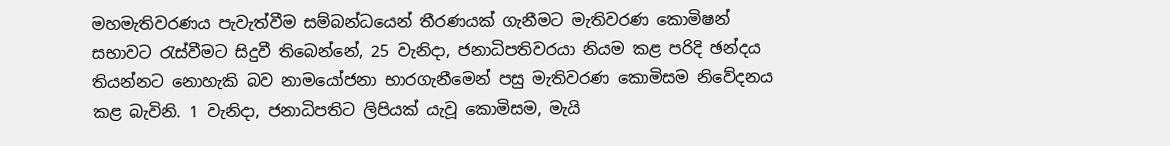මහමැතිවරණය පැවැත්වීම සම්බන්ධයෙන් තීරණයක් ගැනීමට මැතිවරණ කොමිෂන් සභාවට රැස්වීමට සිදුවී තිබෙන්නේ, 25 වැනිදා, ජනාධිපතිවරයා නියම කළ පරිදි ඡන්දය තියන්නට නොහැකි බව නාමයෝජනා භාරගැනීමෙන් පසු මැතිවරණ කොමිසම නිවේදනය කළ බැවිනි. 1 වැනිදා, ජනාධිපතිට ලිපියක් යැවූ කොමිසම, මැයි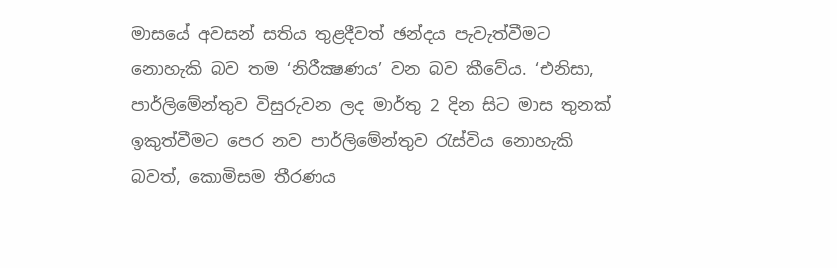මාසයේ අවසන් සතිය තුළදීවත් ඡන්දය පැවැත්වීමට නොහැකි බව තම ‘නිරීක්‍ෂණය’ වන බව කීවේය. ‘එනිසා, පාර්ලිමේන්තුව විසුරුවන ලද මාර්තු 2 දින සිට මාස තුනක් ඉකුත්වීමට පෙර නව පාර්ලිමේන්තුව රැස්විය නොහැකි බවත්, කොමිසම තීරණය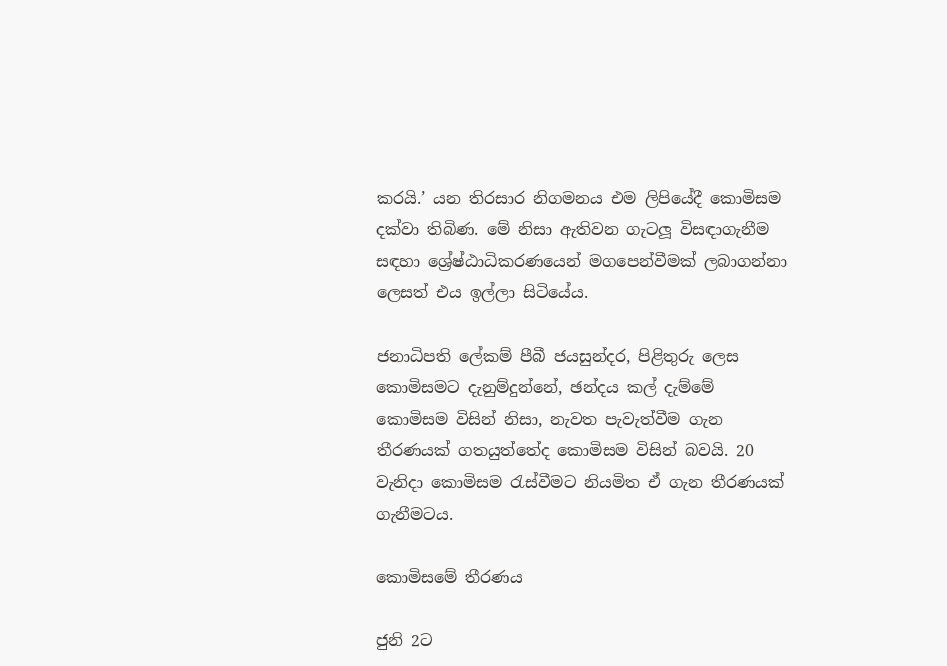කරයි.’ යන තිරසාර නිගමනය එම ලිපියේදී කොමිසම දක්වා තිබිණ. මේ නිසා ඇතිවන ගැටලූ විසඳාගැනීම සඳහා ශ්‍රේෂ්ඨාධිකරණයෙන් මගපෙන්වීමක් ලබාගන්නා ලෙසත් එය ඉල්ලා සිටියේය.

ජනාධිපති ලේකම් පීබී ජයසුන්දර, පිළිතුරු ලෙස කොමිසමට දැනුම්දුන්නේ, ඡන්දය කල් දැම්මේ කොමිසම විසින් නිසා, නැවත පැවැත්වීම ගැන තීරණයක් ගතයුත්තේද කොමිසම විසින් බවයි. 20 වැනිදා කොමිසම රැස්වීමට නියමිත ඒ ගැන තීරණයක් ගැනීමටය.

කොමිසමේ තීරණය

ජුනි 2ට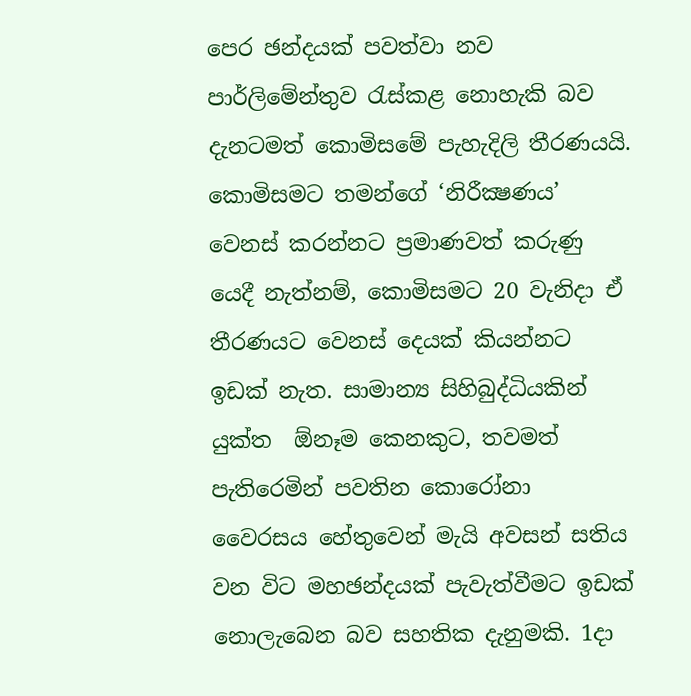පෙර ඡන්දයක් පවත්වා නව පාර්ලිමේන්තුව රැස්කළ නොහැකි බව දැනටමත් කොමිසමේ පැහැදිලි තීරණයයි. කොමිසමට තමන්ගේ ‘නිරීක්‍ෂණය’ වෙනස් කරන්නට ප්‍රමාණවත් කරුණු යෙදී නැත්නම්, කොමිසමට 20 වැනිදා ඒ තීරණයට වෙනස් දෙයක් කියන්නට ඉඩක් නැත. සාමාන්‍ය සිහිබුද්ධියකින් යුක්ත  ඕනෑම කෙනකුට, තවමත් පැතිරෙමින් පවතින කොරෝනා වෛරසය හේතුවෙන් මැයි අවසන් සතිය වන විට මහඡන්දයක් පැවැත්වීමට ඉඩක් නොලැබෙන බව සහතික දැනුමකි. 1දා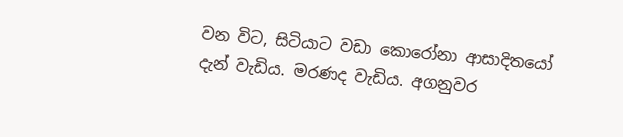වන විට, සිටියාට වඩා කොරෝනා ආසාදිතයෝ දැන් වැඩිය. මරණද වැඩිය. අගනුවර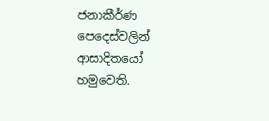ජනාකීර්ණ පෙදෙස්වලින් ආසාදිතයෝ හමුවෙති.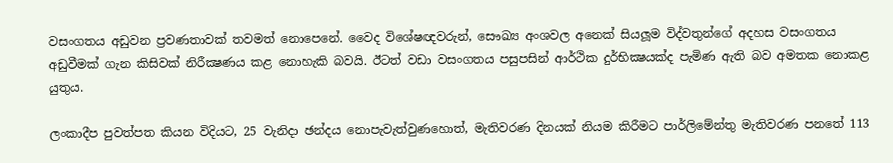වසංගතය අඩුවන ප්‍රවණතාවක් තවමත් නොපෙනේ. වෛද විශේෂඥවරුන්, සෞඛ්‍ය අංශවල අනෙක් සියලූම විද්වතුන්ගේ අදහස වසංගතය අඩුවීමක් ගැන කිසිවක් නිරීක්‍ෂණය කළ නොහැකි බවයි. ඊටත් වඩා වසංගතය පසුපසින් ආර්ථික දුර්භික්‍ෂයක්ද පැමිණ ඇති බව අමතක නොකළ යුතුය.

ලංකාදීප පුවත්පත කියන විදියට, 25 වැනිදා ඡන්දය නොපැවැත්වුණහොත්, මැතිවරණ දිනයක් නියම කිරීමට පාර්ලිමේන්තු මැතිවරණ පනතේ 113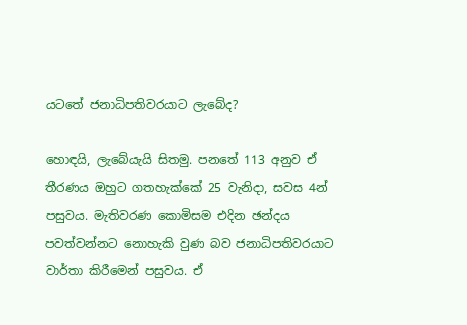යටතේ ජනාධිපතිවරයාට ලැබේද?

හොඳයි, ලැබේයැයි සිතමු. පනතේ 113 අනුව ඒ තීරණය ඔහුට ගතහැක්කේ 25 වැනිදා, සවස 4න් පසුවය. මැතිවරණ කොමිසම එදින ඡන්දය පවත්වන්නට නොහැකි වුණ බව ජනාධිපතිවරයාට වාර්තා කිරීමෙන් පසුවය. ඒ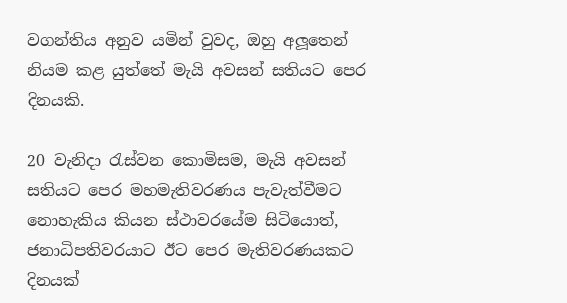වගන්තිය අනුව යමින් වුවද, ඔහු අලූතෙන් නියම කළ යුත්තේ මැයි අවසන් සතියට පෙර දිනයකි.

20 වැනිදා රැස්වන කොමිසම, මැයි අවසන් සතියට පෙර මහමැතිවරණය පැවැත්වීමට නොහැකිය කියන ස්ථාවරයේම සිටියොත්, ජනාධිපතිවරයාට ඊට පෙර මැතිවරණයකට දිනයක්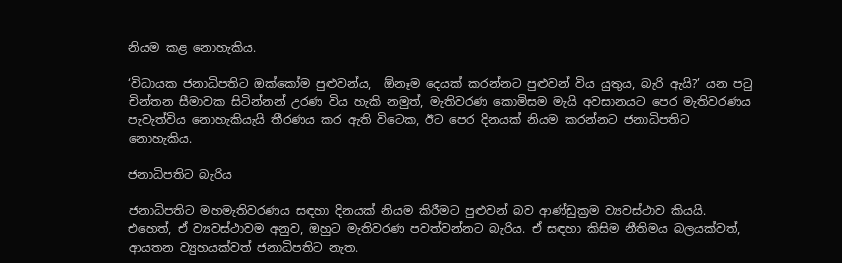නියම කළ නොහැකිය.

‘විධායක ජනාධිපතිට ඔක්කෝම පුළුවන්ය,  ඕනෑම දෙයක් කරන්නට පුළුවන් විය යුතුය, බැරි ඇයි?’ යන පටු චින්තන සීමාවක සිටින්නන් උරණ විය හැකි නමුත්, මැතිවරණ කොමිසම මැයි අවසානයට පෙර මැතිවරණය පැවැත්විය නොහැකියැයි තීරණය කර ඇති විටෙක, ඊට පෙර දිනයක් නියම කරන්නට ජනාධිපතිට නොහැකිය.

ජනාධිපතිට බැරිය

ජනාධිපතිට මහමැතිවරණය සඳහා දිනයක් නියම කිරීමට පුළුවන් බව ආණ්ඩුක්‍රම ව්‍යවස්ථාව කියයි. එහෙත්, ඒ ව්‍යවස්ථාවම අනුව, ඔහුට මැතිවරණ පවත්වන්නට බැරිය. ඒ සඳහා කිසිම නීතිමය බලයක්වත්, ආයතන ව්‍යුහයක්වත් ජනාධිපතිට නැත.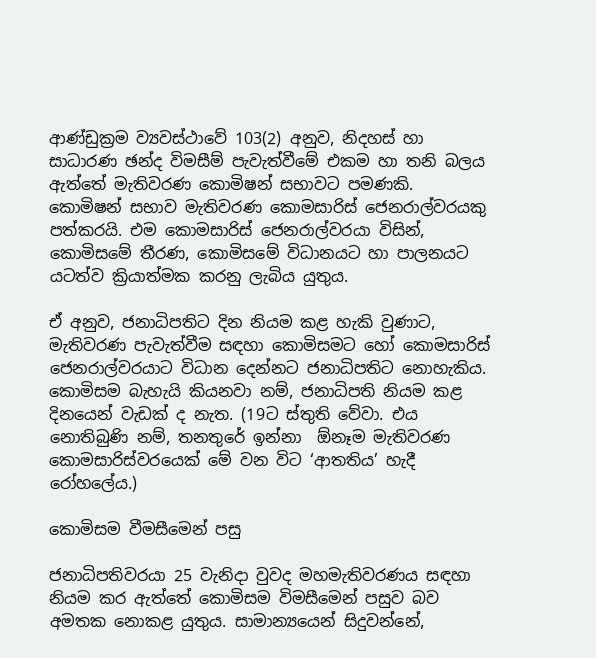ආණ්ඩුක්‍රම ව්‍යවස්ථාවේ 103(2) අනුව, නිදහස් හා සාධාරණ ඡන්ද විමසීම් පැවැත්වීමේ එකම හා තනි බලය ඇත්තේ මැතිවරණ කොමිෂන් සභාවට පමණකි. කොමිෂන් සභාව මැතිවරණ කොමසාරිස් ජෙනරාල්වරයකු පත්කරයි. එම කොමසාරිස් ජෙනරාල්වරයා විසින්, කොමිසමේ තීරණ, කොමිසමේ විධානයට හා පාලනයට යටත්ව ක්‍රියාත්මක කරනු ලැබිය යුතුය.

ඒ අනුව, ජනාධිපතිට දින නියම කළ හැකි වුණාට, මැතිවරණ පැවැත්වීම සඳහා කොමිසමට හෝ කොමසාරිස් ජෙනරාල්වරයාට විධාන දෙන්නට ජනාධිපතිට නොහැකිය. කොමිසම බැහැයි කියනවා නම්, ජනාධිපති නියම කළ දිනයෙන් වැඩක් ද නැත. (19ට ස්තුති වේවා. එය නොතිබුණි නම්, තනතුරේ ඉන්නා  ඕනෑම මැතිවරණ කොමසාරිස්වරයෙක් මේ වන විට ‘ආතතිය’ හැදී රෝහලේය.)

කොමිසම වීමසීමෙන් පසු

ජනාධිපතිවරයා 25 වැනිදා වුවද මහමැතිවරණය සඳහා නියම කර ඇත්තේ කොමිසම විමසීමෙන් පසුව බව අමතක නොකළ යුතුය. සාමාන්‍යයෙන් සිදුවන්නේ,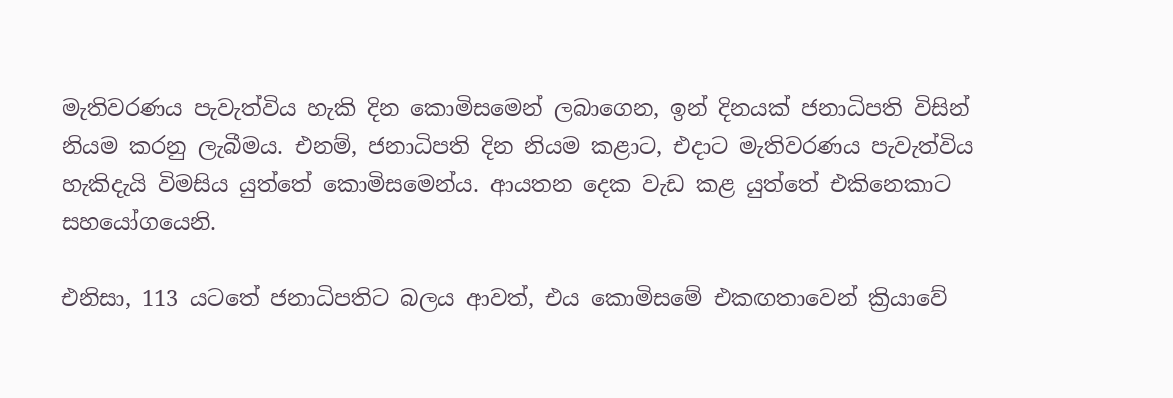මැතිවරණය පැවැත්විය හැකි දින කොමිසමෙන් ලබාගෙන, ඉන් දිනයක් ජනාධිපති විසින් නියම කරනු ලැබීමය. එනම්, ජනාධිපති දින නියම කළාට, එදාට මැතිවරණය පැවැත්විය හැකිදැයි විමසිය යුත්තේ කොමිසමෙන්ය. ආයතන දෙක වැඩ කළ යුත්තේ එකිනෙකාට සහයෝගයෙනි.

එනිසා, 113 යටතේ ජනාධිපතිට බලය ආවත්, එය කොමිසමේ එකඟතාවෙන් ක්‍රියාවේ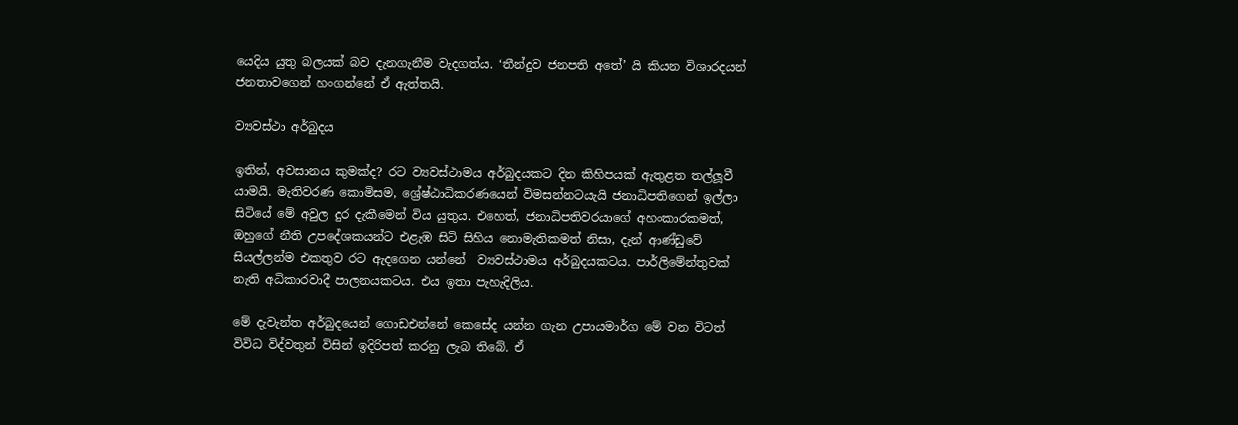යෙදිය යුතු බලයක් බව දැනගැනීම වැදගත්ය. ‘තීන්දුව ජනපති අතේ’ යි කියන විශාරදයන් ජනතාවගෙන් හංගන්නේ ඒ ඇත්තයි.

ව්‍යවස්ථා අර්බුදය

ඉතින්, අවසානය කුමක්ද? රට ව්‍යවස්ථාමය අර්බුදයකට දින කිහිපයක් ඇතුළත තල්ලූවී යාමයි. මැතිවරණ කොමිසම, ශ්‍රේෂ්ඨාධිකරණයෙන් විමසන්නටයැයි ජනාධිපතිගෙන් ඉල්ලා සිටියේ මේ අවුල දුර දැකීමෙන් විය යුතුය. එහෙත්, ජනාධිපතිවරයාගේ අහංකාරකමත්, ඔහුගේ නීති උපදේශකයන්ට එළැඹ සිටි සිහිය නොමැතිකමත් නිසා, දැන් ආණ්ඩුවේ සියල්ලන්ම එකතුව රට ඇදගෙන යන්නේ  ව්‍යවස්ථාමය අර්බුදයකටය. පාර්ලිමේන්තුවක් නැති අධිකාරවාදී පාලනයකටය. එය ඉතා පැහැදිලිය.

මේ දැවැන්ත අර්බුදයෙන් ගොඩඑන්නේ කෙසේද යන්න ගැන උපායමාර්ග මේ වන විටත් විවිධ විද්වතුන් විසින් ඉදිරිපත් කරනු ලැබ තිබේ. ඒ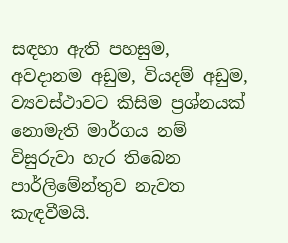සඳහා ඇති පහසුම, අවදානම අඩුම, වියදම් අඩුම, ව්‍යවස්ථාවට කිසිම ප්‍රශ්නයක් නොමැති මාර්ගය නම් විසුරුවා හැර තිබෙන පාර්ලිමේන්තුව නැවත කැඳවීමයි.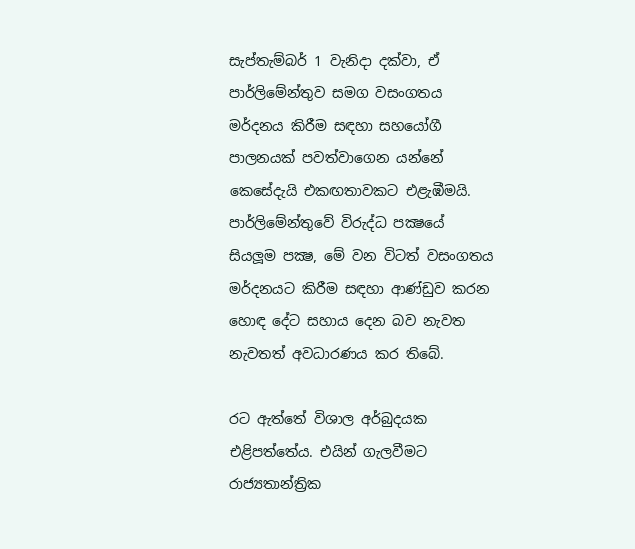සැප්තැම්බර් 1 වැනිදා දක්වා, ඒ පාර්ලිමේන්තුව සමග වසංගතය මර්දනය කිරීම සඳහා සහයෝගී පාලනයක් පවත්වාගෙන යන්නේ කෙසේදැයි එකඟතාවකට එළැඹීමයි. පාර්ලිමේන්තුවේ විරුද්ධ පක්‍ෂයේ සියලූම පක්‍ෂ, මේ වන විටත් වසංගතය මර්දනයට කිරීම සඳහා ආණ්ඩුව කරන හොඳ දේට සහාය දෙන බව නැවත නැවතත් අවධාරණය කර තිබේ.

රට ඇත්තේ විශාල අර්බුදයක එළිපත්තේය. එයින් ගැලවීමට රාජ්‍යතාන්ත්‍රික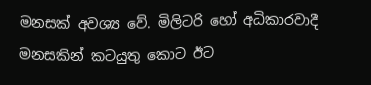මනසක් අවශ්‍ය වේ. මිලිටරි හෝ අධිකාරවාදී මනසකින් කටයුතු කොට ඊට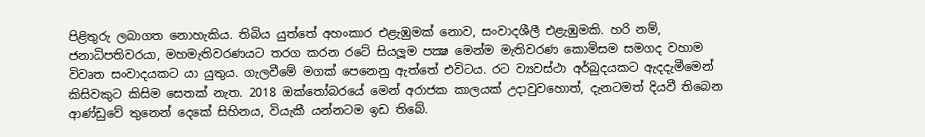පිළිතුරු ලබාගත නොහැකිය. තිබිය යුත්තේ අහංකාර එළැඹුමක් නොව, සංවාදශීලී එළැඹුමකි. හරි නම්, ජනාධිපතිවරයා, මහමැතිවරණයට තරග කරන රටේ සියලූම පක්‍ෂ මෙන්ම මැතිවරණ කොමිසම සමගද වහාම විවෘත සංවාදයකට යා යුතුය. ගැලවීමේ මගක් පෙනෙනු ඇත්තේ එවිටය. රට ව්‍යවස්ථා අර්බුදයකට ඇදදැමීමෙන් කිසිවකුට කිසිම සෙතක් නැත. 2018 ඔක්තෝබරයේ මෙන් අරාජක කාලයක් උදාවුවහොත්, දැනටමත් දියවී තිබෙන ආණ්ඩුවේ තුනෙන් දෙකේ සිහිනය, වියැකී යන්නටම ඉඩ තිබේ.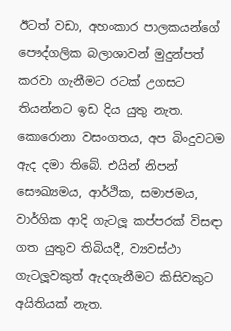ඊටත් වඩා, අහංකාර පාලකයන්ගේ පෞද්ගලික බලාශාවන් මුදුන්පත් කරවා ගැනීමට රටක් උගසට තියන්නට ඉඩ දිය යුතු නැත. කොරොනා වසංගතය, අප බිංදුවටම ඇද දමා තිබේ. එයින් නිපන් සෞඛ්‍යමය, ආර්ථික, සමාජමය, වාර්ගික ආදි ගැටලූ කප්පරක් විසඳා ගත යුතුව තිබියදී, ව්‍යවස්ථා ගැටලූවකුත් ඇදගැනීමට කිසිවකුට අයිතියක් නැත.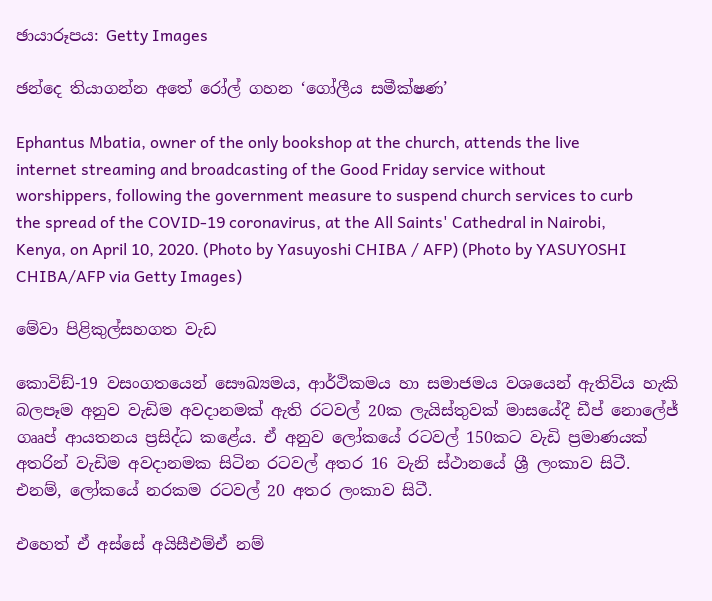ඡායාරූපය: Getty Images

ඡන්දෙ තියාගන්න අතේ රෝල් ගහන ‘ගෝලීය සමීක්ෂණ’

Ephantus Mbatia, owner of the only bookshop at the church, attends the live internet streaming and broadcasting of the Good Friday service without worshippers, following the government measure to suspend church services to curb the spread of the COVID-19 coronavirus, at the All Saints' Cathedral in Nairobi, Kenya, on April 10, 2020. (Photo by Yasuyoshi CHIBA / AFP) (Photo by YASUYOSHI CHIBA/AFP via Getty Images)

මේවා පිළිකුල්සහගත වැඩ

කොවිඞ්-19 වසංගතයෙන් සෞඛ්‍යමය, ආර්ථිකමය හා සමාජමය වශයෙන් ඇතිවිය හැකි බලපෑම අනුව වැඩිම අවදානමක් ඇති රටවල් 20ක ලැයිස්තුවක් මාසයේදී ඩීප් නොලේජ් ගෲප් ආයතනය ප්‍රසිද්ධ කළේය. ඒ අනුව ලෝකයේ රටවල් 150කට වැඩි ප්‍රමාණයක් අතරින් වැඩිම අවදානමක සිටින රටවල් අතර 16 වැනි ස්ථානයේ ශ්‍රී ලංකාව සිටී. එනම්, ලෝකයේ නරකම රටවල් 20 අතර ලංකාව සිටී.

එහෙත් ඒ අස්සේ අයිසීඑම්ඒ නම්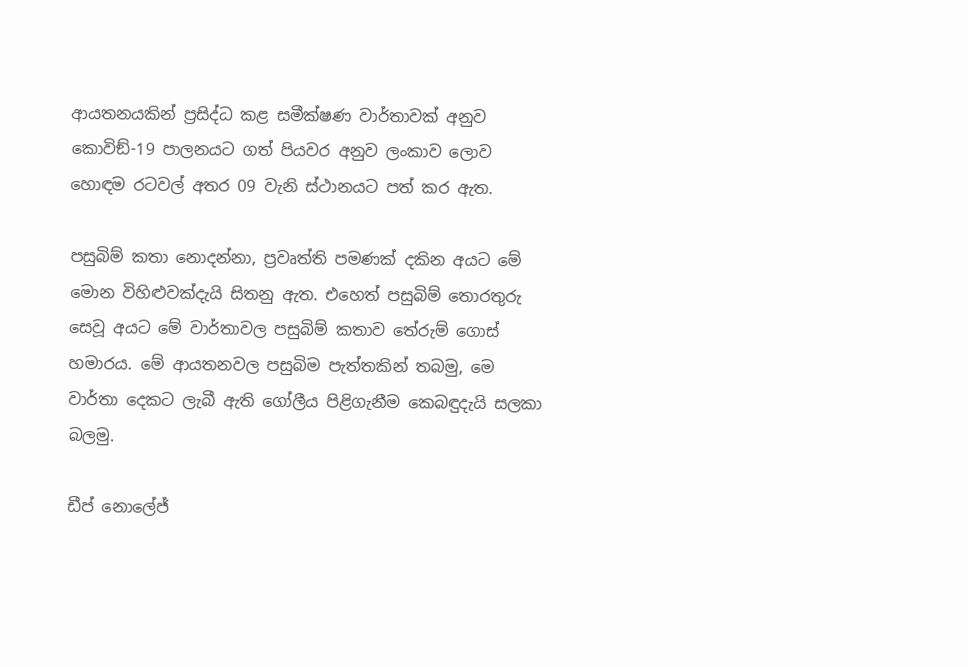ආයතනයකින් ප්‍රසිද්ධ කළ සමීක්ෂණ වාර්තාවක් අනුව කොවිඞ්-19 පාලනයට ගත් පියවර අනුව ලංකාව ලොව හොඳම රටවල් අතර 09 වැනි ස්ථානයට පත් කර ඇත.

පසුබිම් කතා නොදන්නා, ප්‍රවෘත්ති පමණක් දකින අයට මේ මොන විහිළුවක්දැයි සිතනු ඇත. එහෙත් පසුබිම් තොරතුරු සෙවූ අයට මේ වාර්තාවල පසුබිම් කතාව තේරුම් ගොස් හමාරය. මේ ආයතනවල පසුබිම පැත්තකින් තබමු, මෙ වාර්තා දෙකට ලැබී ඇති ගෝලීය පිළිගැනීම කෙබඳුදැයි සලකා බලමු.

ඩීප් නොලේජ්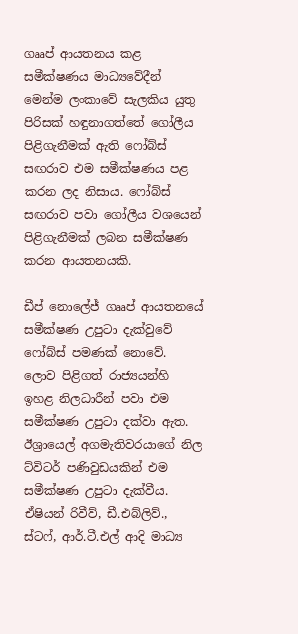ගෲප් ආයතනය කළ සමීක්ෂණය මාධ්‍යවේදීන් මෙන්ම ලංකාවේ සැලකිය යුතු පිරිසක් හඳුනාගත්තේ ගෝලීය පිළිගැනීමක් ඇති ෆෝබ්ස් සඟරාව එම සමීක්ෂණය පළ කරන ලද නිසාය. ෆෝබ්ස් සඟරාව පවා ගෝලීය වශයෙන් පිළිගැනීමක් ලබන සමීක්ෂණ කරන ආයතනයකි.

ඩීප් නොලේජ් ගෲප් ආයතනයේ සමීක්ෂණ උපුටා දැක්වුවේ ෆෝබ්ස් පමණක් නොවේ. ලොව පිළිගත් රාජ්‍යයන්හි ඉහළ නිලධාරීන් පවා එම සමීක්ෂණ උපුටා දක්වා ඇත. ඊශ්‍රායෙල් අගමැතිවරයාගේ නිල ට්විටර් පණිවුඩයකින් එම සමීක්ෂණ උපුටා දැක්වීය. ඒෂියන් රිවීව්, ඩී.එබ්ලිව්., ස්ටෆ්, ආර්.ටී.එල් ආදි මාධ්‍ය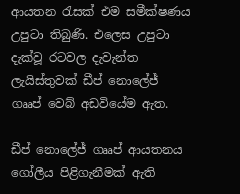ආයතන රැසක් එම සමීක්ෂණය උපුටා තිබුණි. එලෙස උපුටා දැක්වූ රටවල දැවැන්ත ලැයිස්තුවක් ඩීප් නොලේජ් ගෲප් වෙබ් අඩවියේම ඇත.

ඩීප් නොලේජ් ගෲප් ආයතනය ගෝලීය පිළිගැනීමක් ඇති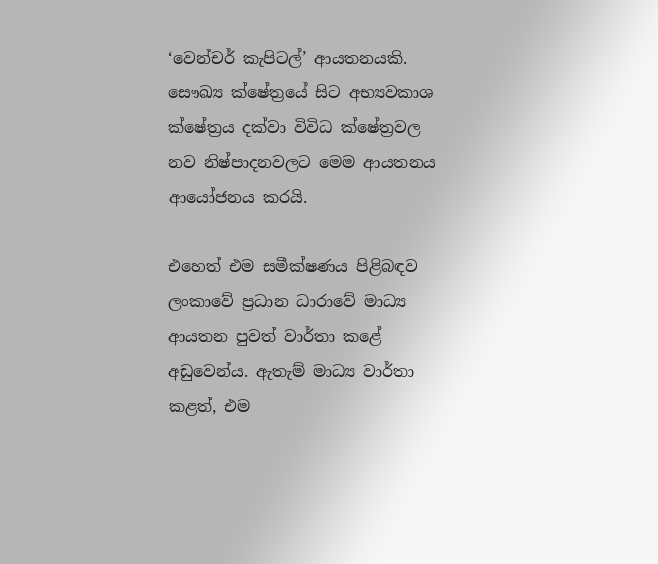‘වෙන්චර් කැපිටල්’ ආයතනයකි. සෞඛ්‍ය ක්ෂේත්‍රයේ සිට අභ්‍යවකාශ ක්ෂේත්‍රය දක්වා විවිධ ක්ෂේත්‍රවල නව නිෂ්පාදනවලට මෙම ආයතනය ආයෝජනය කරයි.

එහෙත් එම සමීක්ෂණය පිළිබඳව ලංකාවේ ප්‍රධාන ධාරාවේ මාධ්‍ය ආයතන පුවත් වාර්තා කළේ අඩුවෙන්ය. ඇතැම් මාධ්‍ය වාර්තා කළත්, එම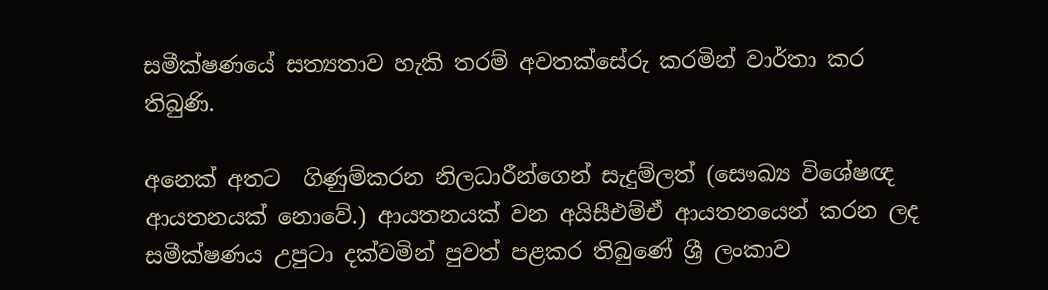සමීක්ෂණයේ සත්‍යතාව හැකි තරම් අවතක්සේරු කරමින් වාර්තා කර තිබුණි.

අනෙක් අතට  ගිණුම්කරන නිලධාරීන්ගෙන් සැදුම්ලත් (සෞඛ්‍ය විශේෂඥ ආයතනයක් නොවේ.) ආයතනයක් වන අයිසීඑම්ඒ ආයතනයෙන් කරන ලද සමීක්ෂණය උපුටා දක්වමින් පුවත් පළකර තිබුණේ ශ්‍රී ලංකාව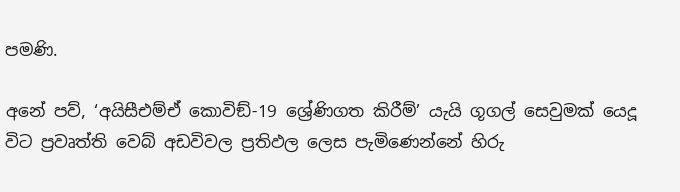පමණි.

අනේ පව්, ‘අයිසීඑම්ඒ කොවිඞ්-19 ශ්‍රේණිගත කිරීම්’ යැයි ගූගල් සෙවුමක් යෙදූ විට ප්‍රවෘත්ති වෙබ් අඩවිවල ප්‍රතිඵල ලෙස පැමිණෙන්නේ හිරු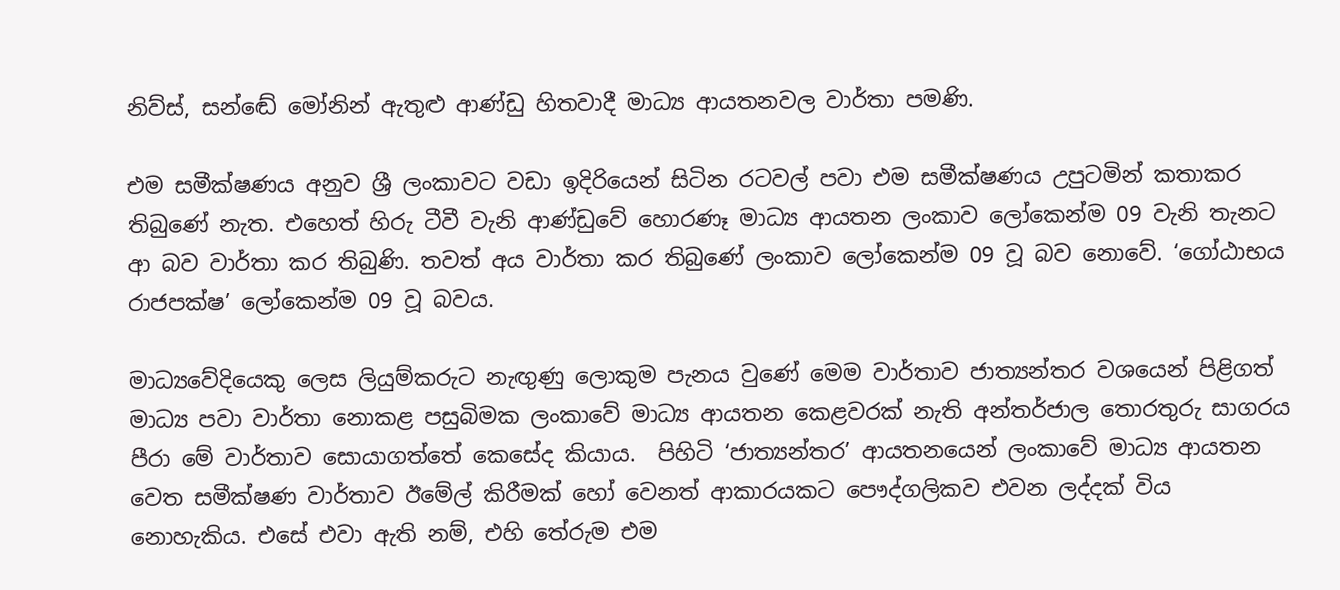නිව්ස්, සන්ඬේ මෝනින් ඇතුළු ආණ්ඩු හිතවාදී මාධ්‍ය ආයතනවල වාර්තා පමණි.

එම සමීක්ෂණය අනුව ශ්‍රී ලංකාවට වඩා ඉදිරියෙන් සිටින රටවල් පවා එම සමීක්ෂණය උපුටමින් කතාකර තිබුණේ නැත. එහෙත් හිරු ටීවී වැනි ආණ්ඩුවේ හොරණෑ මාධ්‍ය ආයතන ලංකාව ලෝකෙන්ම 09 වැනි තැනට ආ බව වාර්තා කර තිබුණි. තවත් අය වාර්තා කර තිබුණේ ලංකාව ලෝකෙන්ම 09 වූ බව නොවේ. ‘ගෝඨාභය රාජපක්ෂ’ ලෝකෙන්ම 09 වූ බවය.

මාධ්‍යවේදියෙකු ලෙස ලියුම්කරුට නැඟුණු ලොකුම පැනය වුණේ මෙම වාර්තාව ජාත්‍යන්තර වශයෙන් පිළිගත් මාධ්‍ය පවා වාර්තා නොකළ පසුබිමක ලංකාවේ මාධ්‍ය ආයතන කෙළවරක් නැති අන්තර්ජාල තොරතුරු සාගරය පීරා මේ වාර්තාව සොයාගත්තේ කෙසේද කියාය.  පිහිටි ‘ජාත්‍යන්තර’ ආයතනයෙන් ලංකාවේ මාධ්‍ය ආයතන වෙත සමීක්ෂණ වාර්තාව ඊමේල් කිරීමක් හෝ වෙනත් ආකාරයකට පෞද්ගලිකව එවන ලද්දක් විය නොහැකිය. එසේ එවා ඇති නම්, එහි තේරුම එම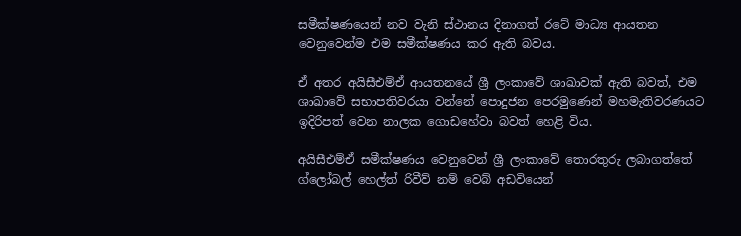සමීක්ෂණයෙන් නව වැනි ස්ථානය දිනාගත් රටේ මාධ්‍ය ආයතන වෙනුවෙන්ම එම සමීක්ෂණය කර ඇති බවය.

ඒ අතර අයිසීඑම්ඒ ආයතනයේ ශ්‍රී ලංකාවේ ශාඛාවක් ඇති බවත්, එම ශාඛාවේ සභාපතිවරයා වන්නේ පොදුජන පෙරමුණෙන් මහමැතිවරණයට ඉදිරිපත් වෙන නාලක ගොඩහේවා බවත් හෙළි විය.

අයිසීඑම්ඒ සමීක්ෂණය වෙනුවෙන් ශ්‍රී ලංකාවේ තොරතුරු ලබාගත්තේ ග්ලෝබල් හෙල්ත් රිවීව් නම් වෙබ් අඩවියෙන්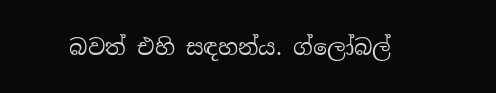බවත් එහි සඳහන්ය. ග්ලෝබල්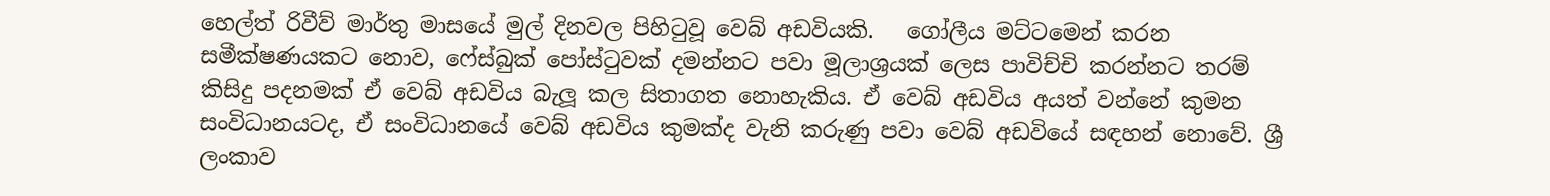හෙල්ත් රිවීව් මාර්තු මාසයේ මුල් දිනවල පිහිටුවූ වෙබ් අඩවියකි.   ගෝලීය මට්ටමෙන් කරන සමීක්ෂණයකට නොව, ෆේස්බුක් පෝස්ටුවක් දමන්නට පවා මූලාශ්‍රයක් ලෙස පාවිච්චි කරන්නට තරම් කිසිදු පදනමක් ඒ වෙබ් අඩවිය බැලූ කල සිතාගත නොහැකිය. ඒ වෙබ් අඩවිය අයත් වන්නේ කුමන සංවිධානයටද, ඒ සංවිධානයේ වෙබ් අඩවිය කුමක්ද වැනි කරුණු පවා වෙබ් අඩවියේ සඳහන් නොවේ. ශ්‍රී ලංකාව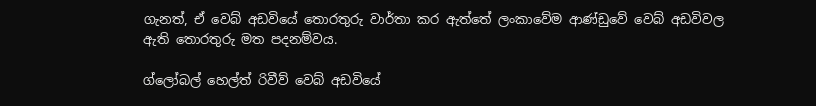ගැනත්, ඒ වෙබ් අඩවියේ තොරතුරු වාර්තා කර ඇත්තේ ලංකාවේම ආණ්ඩුවේ වෙබ් අඩවිවල ඇති තොරතුරු මත පදනම්වය.

ග්ලෝබල් හෙල්ත් රිවීව් වෙබ් අඩවියේ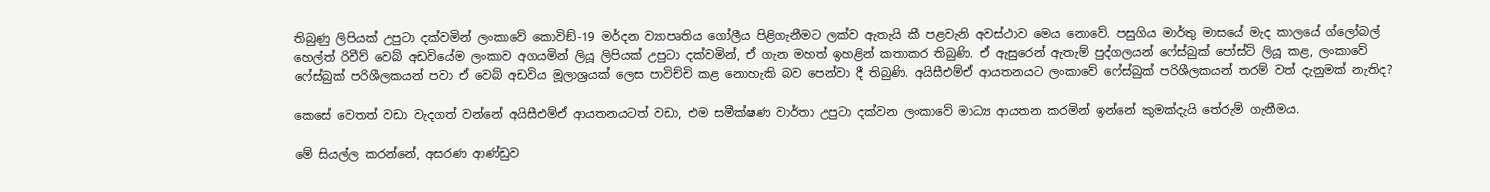තිබුණු ලිපියක් උපුටා දක්වමින් ලංකාවේ කොවිඞ්-19 මර්දන ව්‍යාපෘතිය ගෝලීය පිළිගැනීමට ලක්ව ඇතැයි කී පළවැනි අවස්ථාව මෙය නොවේ. පසුගිය මාර්තු මාසයේ මැද කාලයේ ග්ලෝබල් හෙල්ත් රිවීව් වෙබ් අඩවියේම ලංකාව අගයමින් ලියූ ලිපියක් උපුටා දක්වමින්, ඒ ගැන මහත් ඉහළින් කතාකර තිබුණි. ඒ ඇසුරෙන් ඇතැම් පුද්ගලයන් ෆේස්බුක් පෝස්ට් ලියූ කළ, ලංකාවේ ෆේස්බුක් පරිශීලකයන් පවා ඒ වෙබ් අඩවිය මූලාශ්‍රයක් ලෙස පාවිච්චි කළ නොහැකි බව පෙන්වා දී තිබුණි. අයිසීඑම්ඒ ආයතනයට ලංකාවේ ෆේස්බුක් පරිශීලකයන් තරම් වත් දැනුමක් නැතිද?

කෙසේ වෙතත් වඩා වැදගත් වන්නේ අයිසීඑම්ඒ ආයතනයටත් වඩා, එම සමීක්ෂණ වාර්තා උපුටා දක්වන ලංකාවේ මාධ්‍ය ආයතන කරමින් ඉන්නේ කුමක්දැයි තේරුම් ගැනීමය.

මේ සියල්ල කරන්නේ, අසරණ ආණ්ඩුව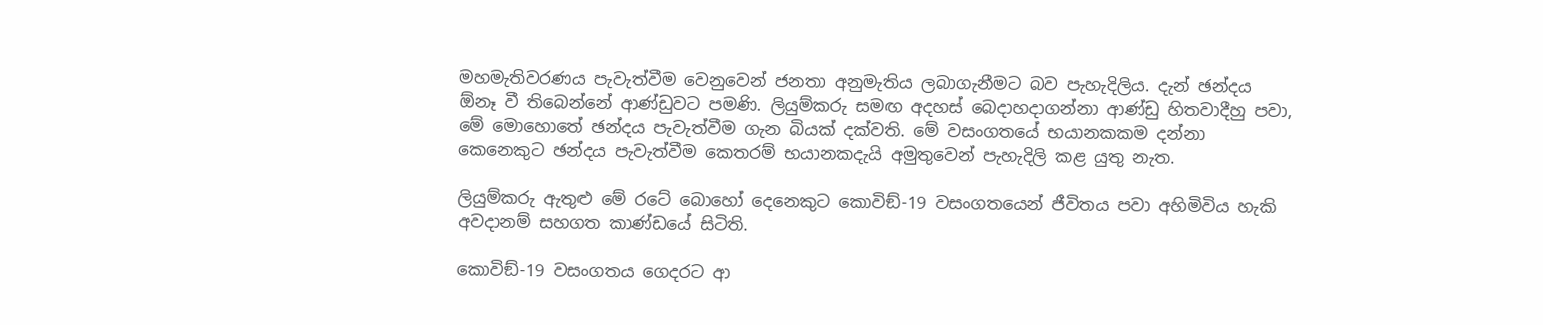මහමැතිවරණය පැවැත්වීම වෙනුවෙන් ජනතා අනුමැතිය ලබාගැනීමට බව පැහැදිලිය. දැන් ඡන්දය  ඕනෑ වී තිබෙන්නේ ආණ්ඩුවට පමණි. ලියුම්කරු සමඟ අදහස් බෙදාහදාගන්නා ආණ්ඩු හිතවාදීහු පවා, මේ මොහොතේ ඡන්දය පැවැත්වීම ගැන බියක් දක්වති. මේ වසංගතයේ භයානකකම දන්නා කෙනෙකුට ඡන්දය පැවැත්වීම කෙතරම් භයානකදැයි අමුතුවෙන් පැහැදිලි කළ යුතු නැත.

ලියුම්කරු ඇතුළු මේ රටේ බොහෝ දෙනෙකුට කොවිඞ්-19 වසංගතයෙන් ජීවිතය පවා අහිමිවිය හැකි අවදානම් සහගත කාණ්ඩයේ සිටිති.

කොවිඞ්-19 වසංගතය ගෙදරට ආ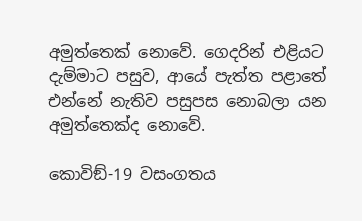අමුත්තෙක් නොවේ. ගෙදරින් එළියට දැම්මාට පසුව, ආයේ පැත්ත පළාතේ එන්නේ නැතිව පසුපස නොබලා යන අමුත්තෙක්ද නොවේ.

කොවිඞ්-19 වසංගතය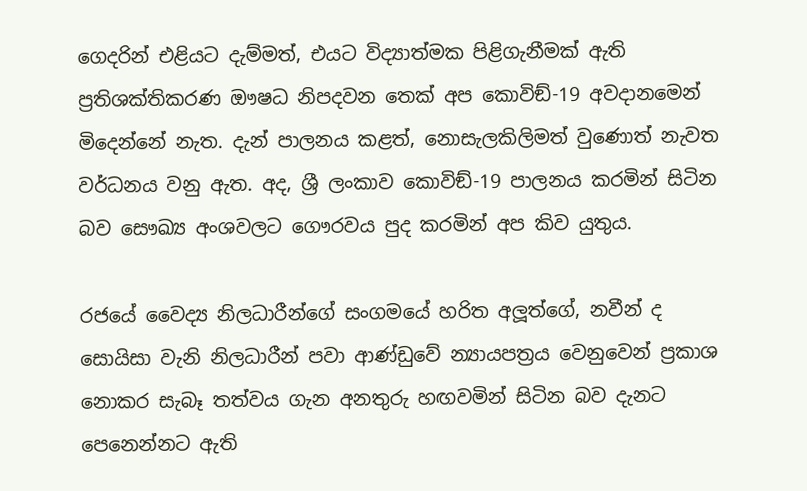ගෙදරින් එළියට දැම්මත්, එයට විද්‍යාත්මක පිළිගැනීමක් ඇති ප්‍රතිශක්තිකරණ ඖෂධ නිපදවන තෙක් අප කොවිඞ්-19 අවදානමෙන් මිදෙන්නේ නැත. දැන් පාලනය කළත්, නොසැලකිලිමත් වුණොත් නැවත වර්ධනය වනු ඇත. අද, ශ්‍රී ලංකාව කොවිඞ්-19 පාලනය කරමින් සිටින බව සෞඛ්‍ය අංශවලට ගෞරවය පුද කරමින් අප කිව යුතුය.

රජයේ වෛද්‍ය නිලධාරීන්ගේ සංගමයේ හරිත අලූත්ගේ, නවීන් ද සොයිසා වැනි නිලධාරීන් පවා ආණ්ඩුවේ න්‍යායපත්‍රය වෙනුවෙන් ප්‍රකාශ නොකර සැබෑ තත්වය ගැන අනතුරු හඟවමින් සිටින බව දැනට පෙනෙන්නට ඇති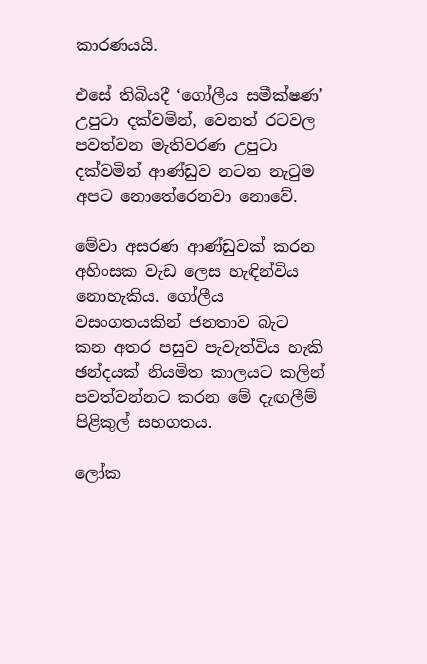කාරණයයි.

එසේ තිබියදී ‘ගෝලීය සමීක්ෂණ’ උපුටා දක්වමින්, වෙනත් රටවල පවත්වන මැතිවරණ උපුටා දක්වමින් ආණ්ඩුව නටන නැටුම අපට නොතේරෙනවා නොවේ.

මේවා අසරණ ආණ්ඩුවක් කරන අහිංසක වැඩ ලෙස හැඳින්විය නොහැකිය. ගෝලීය වසංගතයකින් ජනතාව බැට කන අතර පසුව පැවැත්විය හැකි ඡන්දයක් නියමිත කාලයට කලින් පවත්වන්නට කරන මේ දැඟලීම් පිළිකුල් සහගතය.

ලෝක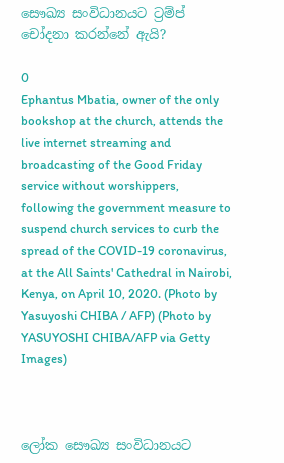සෞඛ්‍ය සංවිධානයට ට්‍රම්ප් චෝදනා කරන්නේ ඇයි?

0
Ephantus Mbatia, owner of the only bookshop at the church, attends the live internet streaming and broadcasting of the Good Friday service without worshippers, following the government measure to suspend church services to curb the spread of the COVID-19 coronavirus, at the All Saints' Cathedral in Nairobi, Kenya, on April 10, 2020. (Photo by Yasuyoshi CHIBA / AFP) (Photo by YASUYOSHI CHIBA/AFP via Getty Images)



ලෝක සෞඛ්‍ය සංවිධානයට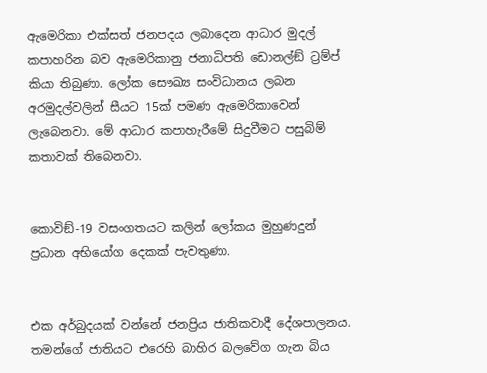ඇමෙරිකා එක්සත් ජනපදය ලබාදෙන ආධාර මුදල් කපාහරින බව ඇමෙරිකානු ජනාධිපති ඩොනල්ඞ් ට්‍රම්ප් කියා තිබුණා. ලෝක සෞඛ්‍ය සංවිධානය ලබන අරමුදල්වලින් සීයට 15ක් පමණ ඇමෙරිකාවෙන් ලැබෙනවා. මේ ආධාර කපාහැරීමේ සිදුවීමට පසුබිම් කතාවක් තිබෙනවා.


කොවිඞ්-19 වසංගතයට කලින් ලෝකය මුහුණදුන් ප්‍රධාන අභියෝග දෙකක් පැවතුණා.


එක අර්බුදයක් වන්නේ ජනප්‍රිය ජාතිකවාදී දේශපාලනය. තමන්ගේ ජාතියට එරෙහි බාහිර බලවේග ගැන බිය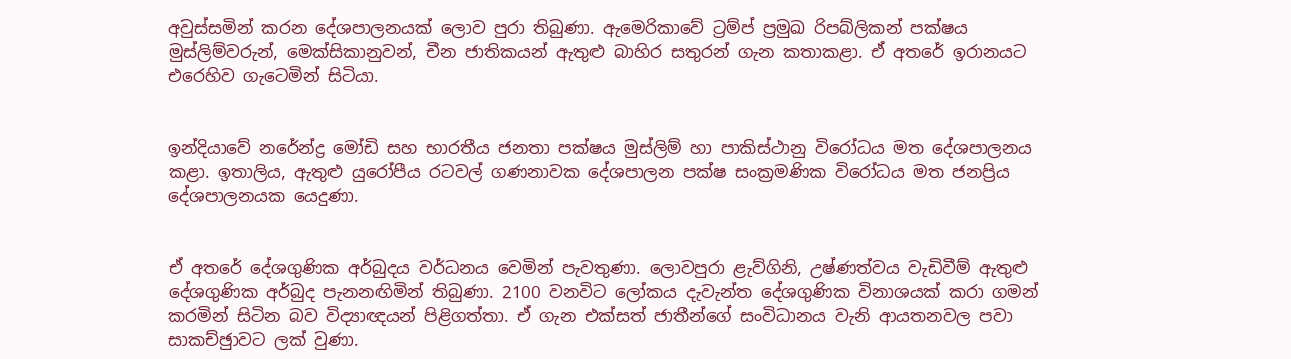අවුස්සමින් කරන දේශපාලනයක් ලොව පුරා තිබුණා. ඇමෙරිකාවේ ට්‍රම්ප් ප්‍රමුඛ රිපබ්ලිකන් පක්ෂය මුස්ලිම්වරුන්, මෙක්සිකානුවන්, චීන ජාතිකයන් ඇතුළු බාහිර සතුරන් ගැන කතාකළා. ඒ අතරේ ඉරානයට එරෙහිව ගැටෙමින් සිටියා.


ඉන්දියාවේ නරේන්ද්‍ර මෝඩි සහ භාරතීය ජනතා පක්ෂය මුස්ලිම් හා පාකිස්ථානු විරෝධය මත දේශපාලනය කළා. ඉතාලිය, ඇතුළු යුරෝපීය රටවල් ගණනාවක දේශපාලන පක්ෂ සංක්‍රමණික විරෝධය මත ජනප්‍රිය දේශපාලනයක යෙදුණා.


ඒ අතරේ දේශගුණික අර්බුදය වර්ධනය වෙමින් පැවතුණා. ලොවපුරා ළැව්ගිනි, උෂ්ණත්වය වැඩිවීම් ඇතුළු දේශගුණික අර්බුද පැනනඟිමින් තිබුණා. 2100 වනවිට ලෝකය දැවැන්ත දේශගුණික විනාශයක් කරා ගමන් කරමින් සිටින බව විද්‍යාඥයන් පිළිගත්තා. ඒ ගැන එක්සත් ජාතීන්ගේ සංවිධානය වැනි ආයතනවල පවා සාකච්ඡුාවට ලක් වුණා.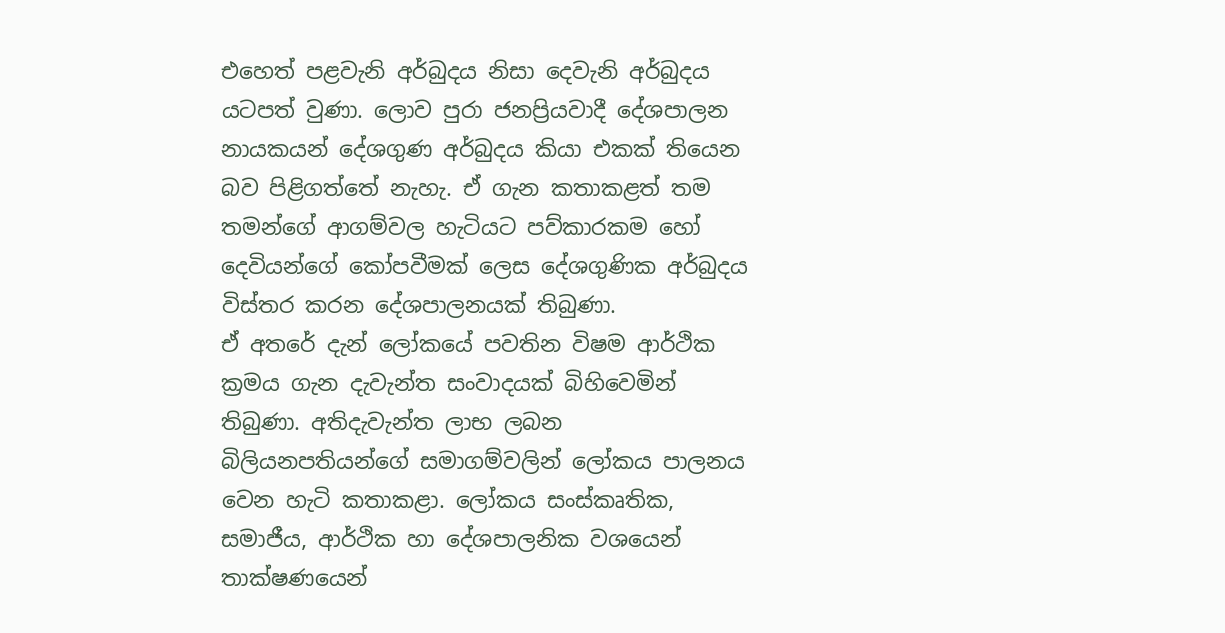එහෙත් පළවැනි අර්බුදය නිසා දෙවැනි අර්බුදය යටපත් වුණා. ලොව පුරා ජනප්‍රියවාදී දේශපාලන නායකයන් දේශගුණ අර්බුදය කියා එකක් තියෙන බව පිළිගත්තේ නැහැ. ඒ ගැන කතාකළත් තම තමන්ගේ ආගම්වල හැටියට පව්කාරකම හෝ දෙවියන්ගේ කෝපවීමක් ලෙස දේශගුණික අර්බුදය විස්තර කරන දේශපාලනයක් තිබුණා.
ඒ අතරේ දැන් ලෝකයේ පවතින විෂම ආර්ථික ක්‍රමය ගැන දැවැන්ත සංවාදයක් බිහිවෙමින් තිබුණා. අතිදැවැන්ත ලාභ ලබන බිලියනපතියන්ගේ සමාගම්වලින් ලෝකය පාලනය වෙන හැටි කතාකළා. ලෝකය සංස්කෘතික, සමාජීය, ආර්ථික හා දේශපාලනික වශයෙන් තාක්ෂණයෙන්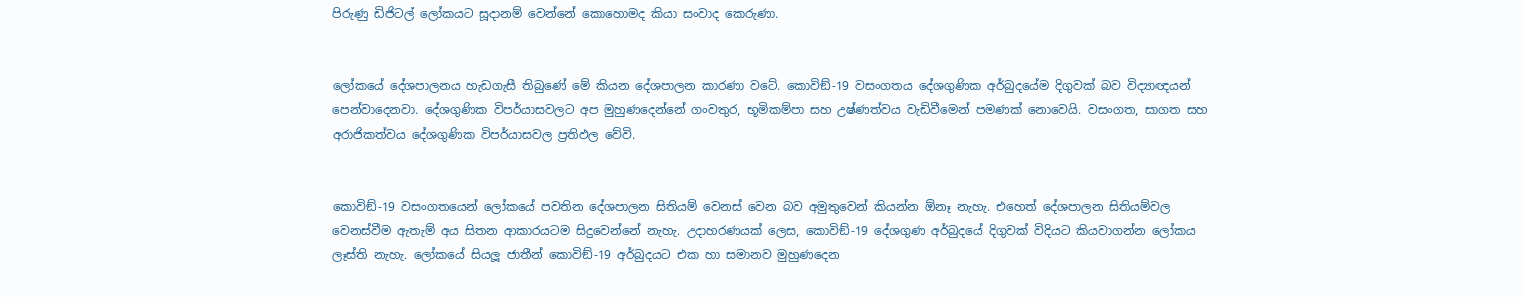පිරුණු ඩිජිටල් ලෝකයට සූදානම් වෙන්නේ කොහොමද කියා සංවාද කෙරුණා.


ලෝකයේ දේශපාලනය හැඩගැසී තිබුණේ මේ කියන දේශපාලන කාරණා වටේ. කොවිඞ්-19 වසංගතය දේශගුණික අර්බුදයේම දිගුවක් බව විද්‍යාඥයන් පෙන්වාදෙනවා. දේශගුණික විපර්යාසවලට අප මුහුණදෙන්නේ ගංවතුර, භූමිකම්පා සහ උෂ්ණත්වය වැඩිවීමෙන් පමණක් නොවෙයි. වසංගත, සාගත සහ අරාජිකත්වය දේශගුණික විපර්යාසවල ප්‍රතිඵල වේවි.


කොවිඞ්-19 වසංගතයෙන් ලෝකයේ පවතින දේශපාලන සිතියම් වෙනස් වෙන බව අමුතුවෙන් කියන්න ඕනෑ නැහැ. එහෙත් දේශපාලන සිතියම්වල වෙනස්වීම ඇතැම් අය සිතන ආකාරයටම සිදුවෙන්නේ නැහැ. උදාහරණයක් ලෙස, කොවිඞ්-19 දේශගුණ අර්බුදයේ දිගුවක් විදියට කියවාගන්න ලෝකය ලෑස්ති නැහැ. ලෝකයේ සියලූ ජාතීන් කොවිඞ්-19 අර්බුදයට එක හා සමානව මුහුණදෙන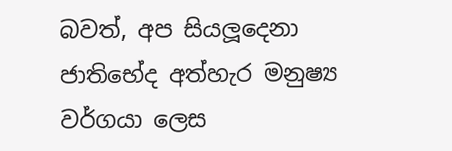බවත්, අප සියලූදෙනා ජාතිභේද අත්හැර මනුෂ්‍ය වර්ගයා ලෙස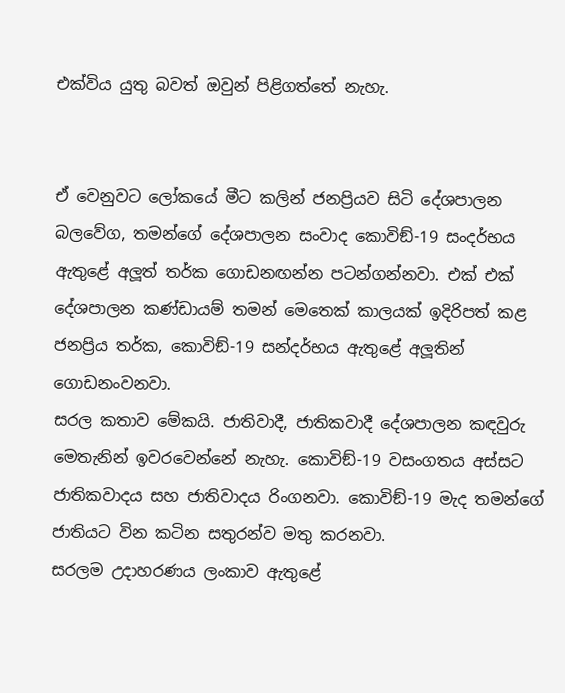එක්විය යුතු බවත් ඔවුන් පිළිගත්තේ නැහැ.


ඒ වෙනුවට ලෝකයේ මීට කලින් ජනප්‍රියව සිටි දේශපාලන බලවේග, තමන්ගේ දේශපාලන සංවාද කොවිඞ්-19 සංදර්භය ඇතුළේ අලූත් තර්ක ගොඩනඟන්න පටන්ගන්නවා. එක් එක් දේශපාලන කණ්ඩායම් තමන් මෙතෙක් කාලයක් ඉදිරිපත් කළ ජනප්‍රිය තර්ක, කොවිඞ්-19 සන්දර්භය ඇතුළේ අලූතින් ගොඩනංවනවා.
සරල කතාව මේකයි. ජාතිවාදී, ජාතිකවාදී දේශපාලන කඳවුරු මෙතැනින් ඉවරවෙන්නේ නැහැ. කොවිඞ්-19 වසංගතය අස්සට ජාතිකවාදය සහ ජාතිවාදය රිංගනවා. කොවිඞ්-19 මැද තමන්ගේ ජාතියට වින කටින සතුරන්ව මතු කරනවා.
සරලම උදාහරණය ලංකාව ඇතුළේ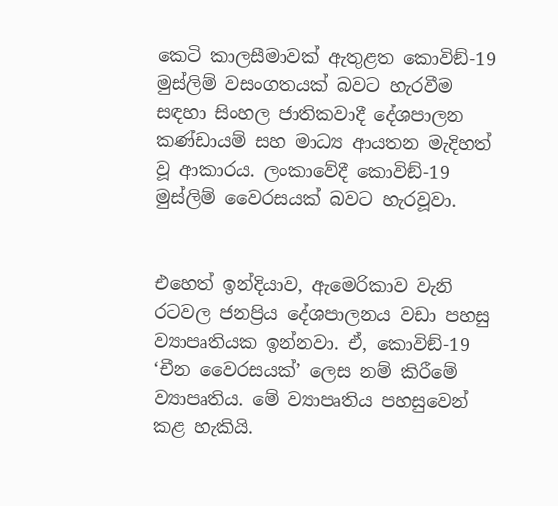කෙටි කාලසීමාවක් ඇතුළත කොවිඞ්-19 මුස්ලිම් වසංගතයක් බවට හැරවීම සඳහා සිංහල ජාතිකවාදී දේශපාලන කණ්ඩායම් සහ මාධ්‍ය ආයතන මැදිහත් වූ ආකාරය. ලංකාවේදී කොවිඞ්-19 මුස්ලිම් වෛරසයක් බවට හැරවූවා.


එහෙත් ඉන්දියාව, ඇමෙරිකාව වැනි රටවල ජනප්‍රිය දේශපාලනය වඩා පහසු ව්‍යාපෘතියක ඉන්නවා. ඒ, කොවිඞ්-19 ‘චීන වෛරසයක්’ ලෙස නම් කිරීමේ ව්‍යාපෘතිය. මේ ව්‍යාපෘතිය පහසුවෙන් කළ හැකියි.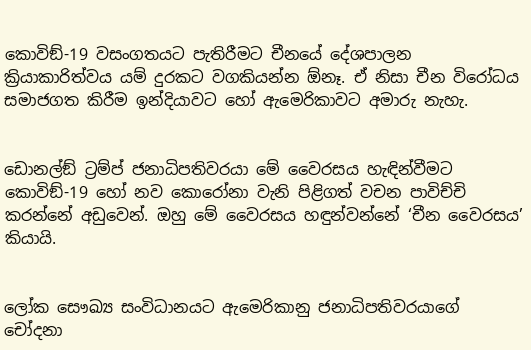කොවිඞ්-19 වසංගතයට පැතිරීමට චීනයේ දේශපාලන ක්‍රියාකාරිත්වය යම් දුරකට වගකියන්න ඕනෑ. ඒ නිසා චීන විරෝධය සමාජගත කිරීම ඉන්දියාවට හෝ ඇමෙරිකාවට අමාරු නැහැ.


ඩොනල්ඞ් ට්‍රම්ප් ජනාධිපතිවරයා මේ වෛරසය හැඳින්වීමට කොවිඞ්-19 හෝ නව කොරෝනා වැනි පිළිගත් වචන පාවිච්චි කරන්නේ අඩුවෙන්. ඔහු මේ වෛරසය හඳුන්වන්නේ ‘චීන වෛරසය’ කියායි.


ලෝක සෞඛ්‍ය සංවිධානයට ඇමෙරිකානු ජනාධිපතිවරයාගේ චෝදනා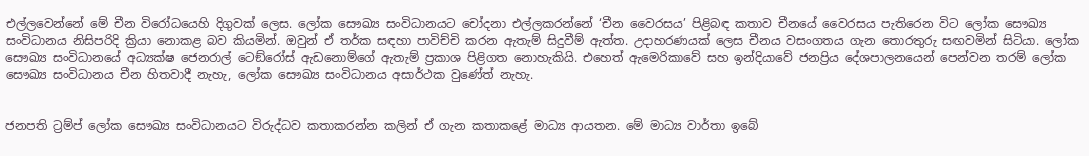එල්ලවෙන්නේ මේ චීන විරෝධයෙහි දිගුවක් ලෙස. ලෝක සෞඛ්‍ය සංවිධානයට චෝදනා එල්ලකරන්නේ ‘චීන වෛරසය’ පිළිබඳ කතාව චීනයේ වෛරසය පැතිරෙන විට ලෝක සෞඛ්‍ය සංවිධානය නිසිපරිදි ක්‍රියා නොකළ බව කියමින්. ඔවුන් ඒ තර්ක සඳහා පාවිච්චි කරන ඇතැම් සිදුවීම් ඇත්ත. උදාහරණයක් ලෙස චීනය වසංගතය ගැන තොරතුරු සඟවමින් සිටියා. ලෝක සෞඛ්‍ය සංවිධානයේ අධ්‍යක්ෂ ජෙනරාල් ටෙඞ්රෝස් ඇඩනොම්ගේ ඇතැම් ප්‍රකාශ පිළිගත නොහැකියි. එහෙත් ඇමෙරිකාවේ සහ ඉන්දියාවේ ජනප්‍රිය දේශපාලනයෙන් පෙන්වන තරම් ලෝක සෞඛ්‍ය සංවිධානය චීන හිතවාදී නැහැ, ලෝක සෞඛ්‍ය සංවිධානය අසාර්ථක වුණේත් නැහැ.


ජනපති ට්‍රම්ප් ලෝක සෞඛ්‍ය සංවිධානයට විරුද්ධව කතාකරන්න කලින් ඒ ගැන කතාකළේ මාධ්‍ය ආයතන. මේ මාධ්‍ය වාර්තා ඉබේ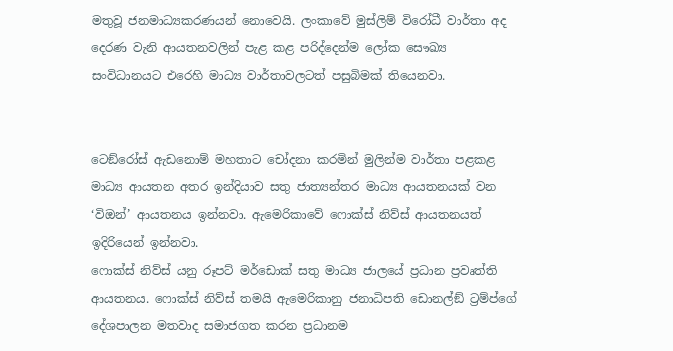මතුවූ ජනමාධ්‍යකරණයන් නොවෙයි. ලංකාවේ මුස්ලිම් විරෝධී වාර්තා අද දෙරණ වැනි ආයතනවලින් පැළ කළ පරිද්දෙන්ම ලෝක සෞඛ්‍ය සංවිධානයට එරෙහි මාධ්‍ය වාර්තාවලටත් පසුබිමක් තියෙනවා.


ටෙඞ්රෝස් ඇඩනොම් මහතාට චෝදනා කරමින් මුලින්ම වාර්තා පළකළ මාධ්‍ය ආයතන අතර ඉන්දියාව සතු ජාත්‍යන්තර මාධ්‍ය ආයතනයක් වන ‘විඔන්’ ආයතනය ඉන්නවා. ඇමෙරිකාවේ ෆොක්ස් නිව්ස් ආයතනයත් ඉදිරියෙන් ඉන්නවා.
ෆොක්ස් නිව්ස් යනු රූපට් මර්ඩොක් සතු මාධ්‍ය ජාලයේ ප්‍රධාන ප්‍රවෘත්ති ආයතනය. ෆොක්ස් නිව්ස් තමයි ඇමෙරිකානු ජනාධිපති ඩොනල්ඞ් ට්‍රම්ප්ගේ දේශපාලන මතවාද සමාජගත කරන ප්‍රධානම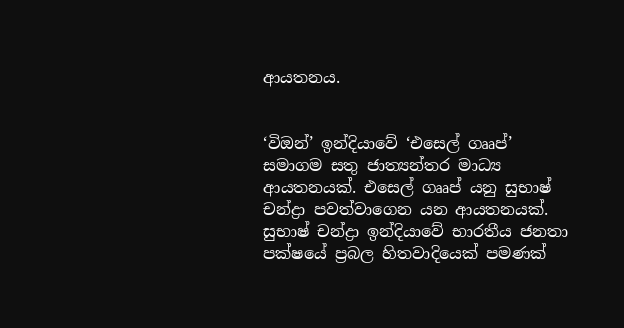ආයතනය.


‘විඔන්’ ඉන්දියාවේ ‘එසෙල් ගෲප්’ සමාගම සතු ජාත්‍යන්තර මාධ්‍ය ආයතනයක්. එසෙල් ගෲප් යනු සුභාෂ් චන්ද්‍රා පවත්වාගෙන යන ආයතනයක්. සුභාෂ් චන්ද්‍රා ඉන්දියාවේ භාරතීය ජනතා පක්ෂයේ ප්‍රබල හිතවාදියෙක් පමණක්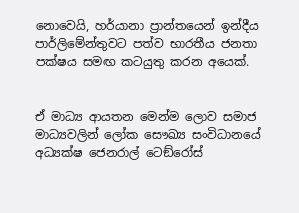නොවෙයි, හර්යානා ප්‍රාන්තයෙන් ඉන්දීය පාර්ලිමේන්තුවට පත්ව භාරතීය ජනතා පක්ෂය සමඟ කටයුතු කරන අයෙක්.


ඒ මාධ්‍ය ආයතන මෙන්ම ලොව සමාජ මාධ්‍යවලින් ලෝක සෞඛ්‍ය සංවිධානයේ අධ්‍යක්ෂ ජෙනරාල් ටෙඞ්රෝස්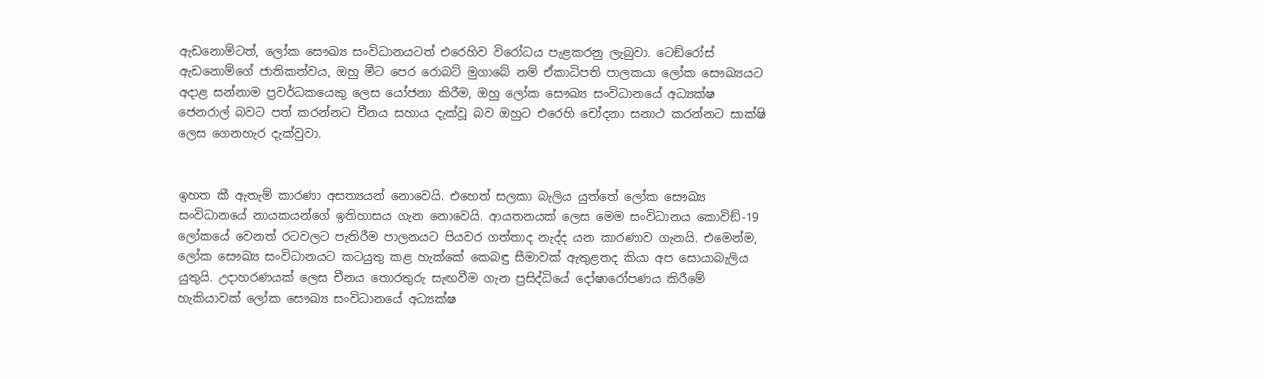ඇඩනොම්ටත්, ලෝක සෞඛ්‍ය සංවිධානයටත් එරෙහිව විරෝධය පැළකරනු ලැබුවා. ටෙඞ්රෝස් ඇඩනොම්ගේ ජාතිකත්වය, ඔහු මීට පෙර රොබට් මුගාබේ නම් ඒකාධිපති පාලකයා ලෝක සෞඛ්‍යයට අදාළ සන්නාම ප්‍රවර්ධකයෙකු ලෙස යෝජනා කිරීම, ඔහු ලෝක සෞඛ්‍ය සංවිධානයේ අධ්‍යක්ෂ ජෙනරාල් බවට පත් කරන්නට චීනය සහාය දැක්වූ බව ඔහුට එරෙහි චෝදනා සනාථ කරන්නට සාක්ෂි ලෙස ගෙනහැර දැක්වුවා.


ඉහත කී ඇතැම් කාරණා අසත්‍යයන් නොවෙයි. එහෙත් සලකා බැලිය යුත්තේ ලෝක සෞඛ්‍ය සංවිධානයේ නායකයන්ගේ ඉතිහාසය ගැන නොවෙයි. ආයතනයක් ලෙස මෙම සංවිධානය කොවිඞ්-19 ලෝකයේ වෙනත් රටවලට පැතිරීම පාලනයට පියවර ගත්තාද නැද්ද යන කාරණාව ගැනයි. එමෙන්ම, ලෝක සෞඛ්‍ය සංවිධානයට කටයුතු කළ හැක්කේ කෙබඳු සීමාවක් ඇතුළතද කියා අප සොයාබැලිය යුතුයි. උදාහරණයක් ලෙස චීනය තොරතුරු සැඟවීම ගැන ප්‍රසිද්ධියේ දෝෂාරෝපණය කිරීමේ හැකියාවක් ලෝක සෞඛ්‍ය සංවිධානයේ අධ්‍යක්ෂ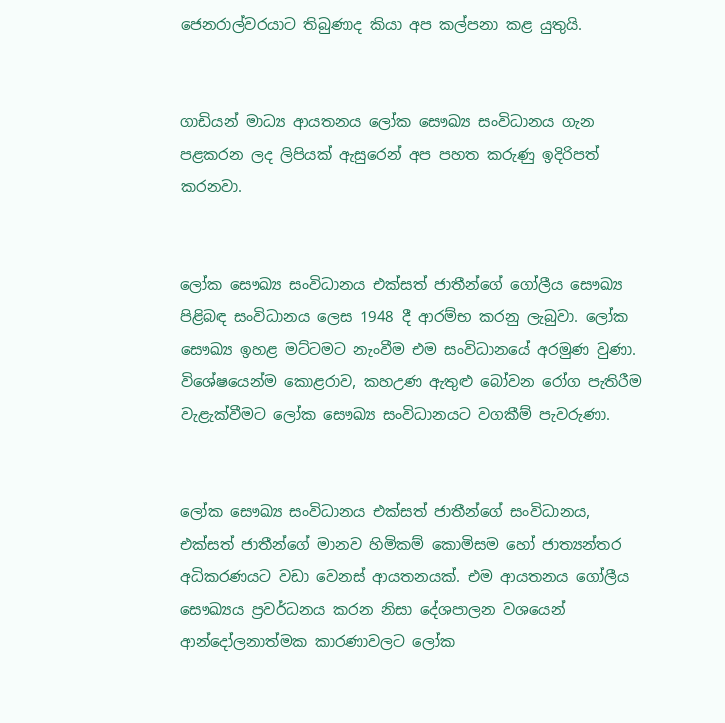ජෙනරාල්වරයාට තිබුණාද කියා අප කල්පනා කළ යුතුයි.


ගාඩියන් මාධ්‍ය ආයතනය ලෝක සෞඛ්‍ය සංවිධානය ගැන පළකරන ලද ලිපියක් ඇසුරෙන් අප පහත කරුණු ඉදිරිපත් කරනවා.


ලෝක සෞඛ්‍ය සංවිධානය එක්සත් ජාතීන්ගේ ගෝලීය සෞඛ්‍ය පිළිබඳ සංවිධානය ලෙස 1948 දී ආරම්භ කරනු ලැබුවා. ලෝක සෞඛ්‍ය ඉහළ මට්ටමට නැංවීම එම සංවිධානයේ අරමුණ වුණා. විශේෂයෙන්ම කොළරාව, කහඋණ ඇතුළු බෝවන රෝග පැතිරීම වැළැක්වීමට ලෝක සෞඛ්‍ය සංවිධානයට වගකීම් පැවරුණා.


ලෝක සෞඛ්‍ය සංවිධානය එක්සත් ජාතීන්ගේ සංවිධානය, එක්සත් ජාතීන්ගේ මානව හිමිකම් කොමිසම හෝ ජාත්‍යන්තර අධිකරණයට වඩා වෙනස් ආයතනයක්. එම ආයතනය ගෝලීය සෞඛ්‍යය ප්‍රවර්ධනය කරන නිසා දේශපාලන වශයෙන් ආන්දෝලනාත්මක කාරණාවලට ලෝක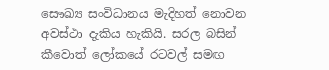සෞඛ්‍ය සංවිධානය මැදිහත් නොවන අවස්ථා දැකිය හැකියි. සරල බසින් කීවොත් ලෝකයේ රටවල් සමඟ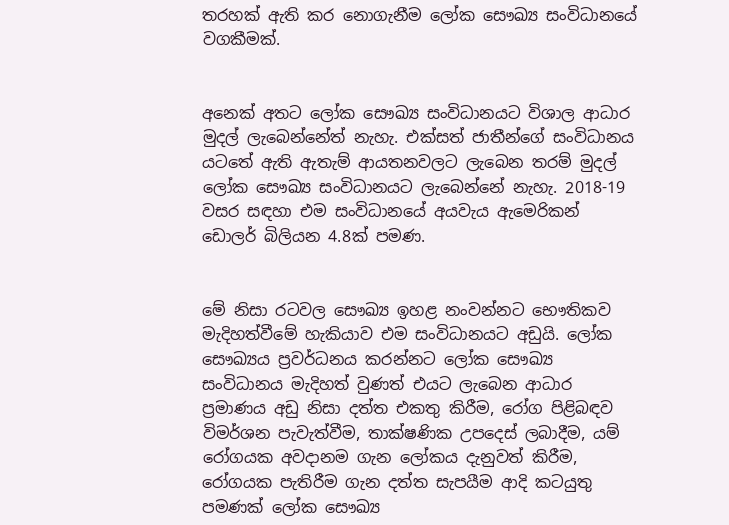තරහක් ඇති කර නොගැනීම ලෝක සෞඛ්‍ය සංවිධානයේ වගකීමක්.


අනෙක් අතට ලෝක සෞඛ්‍ය සංවිධානයට විශාල ආධාර මුදල් ලැබෙන්නේත් නැහැ. එක්සත් ජාතීන්ගේ සංවිධානය යටතේ ඇති ඇතැම් ආයතනවලට ලැබෙන තරම් මුදල් ලෝක සෞඛ්‍ය සංවිධානයට ලැබෙන්නේ නැහැ. 2018-19 වසර සඳහා එම සංවිධානයේ අයවැය ඇමෙරිකන් ඩොලර් බිලියන 4.8ක් පමණ.


මේ නිසා රටවල සෞඛ්‍ය ඉහළ නංවන්නට භෞතිකව මැදිහත්වීමේ හැකියාව එම සංවිධානයට අඩුයි. ලෝක සෞඛ්‍යය ප්‍රවර්ධනය කරන්නට ලෝක සෞඛ්‍ය සංවිධානය මැදිහත් වුණත් එයට ලැබෙන ආධාර ප්‍රමාණය අඩු නිසා දත්ත එකතු කිරීම, රෝග පිළිබඳව විමර්ශන පැවැත්වීම, තාක්ෂණික උපදෙස් ලබාදීම, යම් රෝගයක අවදානම ගැන ලෝකය දැනුවත් කිරීම, රෝගයක පැතිරීම ගැන දත්ත සැපයීම ආදි කටයුතු පමණක් ලෝක සෞඛ්‍ය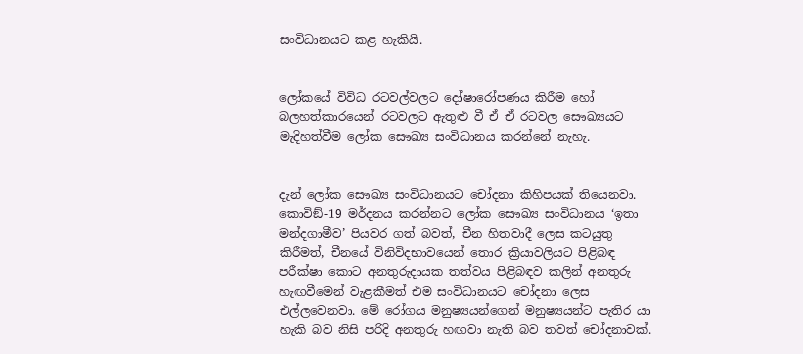සංවිධානයට කළ හැකියි.


ලෝකයේ විවිධ රටවල්වලට දෝෂාරෝපණය කිරීම හෝ බලහත්කාරයෙන් රටවලට ඇතුළු වී ඒ ඒ රටවල සෞඛ්‍යයට මැදිහත්වීම ලෝක සෞඛ්‍ය සංවිධානය කරන්නේ නැහැ.


දැන් ලෝක සෞඛ්‍ය සංවිධානයට චෝදනා කිහිපයක් තියෙනවා. කොවිඞ්-19 මර්දනය කරන්නට ලෝක සෞඛ්‍ය සංවිධානය ‘ඉතා මන්දගාමීව’ පියවර ගත් බවත්, චීන හිතවාදී ලෙස කටයුතු කිරීමත්, චීනයේ විනිවිදභාවයෙන් තොර ක්‍රියාවලියට පිළිබඳ පරීක්ෂා කොට අනතුරුදායක තත්වය පිළිබඳව කලින් අනතුරු හැඟවීමෙන් වැළකීමත් එම සංවිධානයට චෝදනා ලෙස එල්ලවෙනවා. මේ රෝගය මනුෂ්‍යයන්ගෙන් මනුෂ්‍යයන්ට පැතිර යා හැකි බව නිසි පරිදි අනතුරු හඟවා නැති බව තවත් චෝදනාවක්.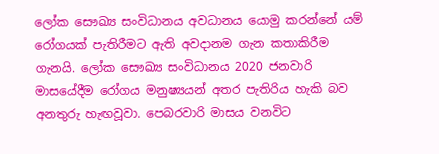ලෝක සෞඛ්‍ය සංවිධානය අවධානය යොමු කරන්නේ යම් රෝගයක් පැතිරීමට ඇති අවදානම ගැන කතාකිරීම ගැනයි. ලෝක සෞඛ්‍ය සංවිධානය 2020 ජනවාරි මාසයේදීම රෝගය මනුෂ්‍යයන් අතර පැතිරිය හැකි බව අනතුරු හැඟවූවා. පෙබරවාරි මාසය වනවිට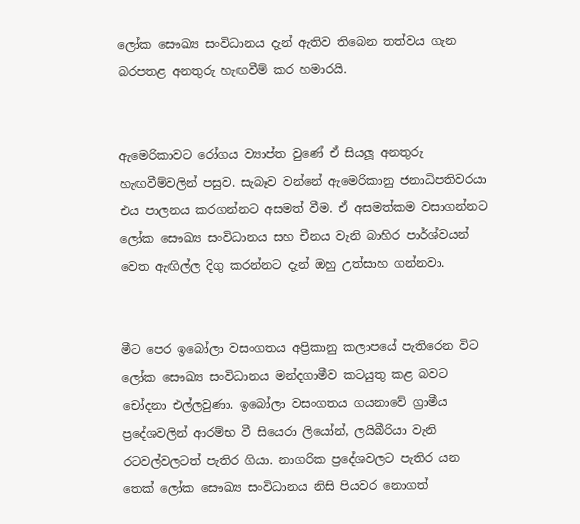ලෝක සෞඛ්‍ය සංවිධානය දැන් ඇතිව තිබෙන තත්වය ගැන බරපතළ අනතුරු හැඟවීම් කර හමාරයි.


ඇමෙරිකාවට රෝගය ව්‍යාප්ත වුණේ ඒ සියලූ අනතුරු හැඟවීම්වලින් පසුව. සැබෑව වන්නේ ඇමෙරිකානු ජනාධිපතිවරයා එය පාලනය කරගන්නට අසමත් වීම. ඒ අසමත්කම වසාගන්නට ලෝක සෞඛ්‍ය සංවිධානය සහ චීනය වැනි බාහිර පාර්ශ්වයන් වෙත ඇඟිල්ල දිගු කරන්නට දැන් ඔහු උත්සාහ ගන්නවා.


මීට පෙර ඉබෝලා වසංගතය අප්‍රිකානු කලාපයේ පැතිරෙන විට ලෝක සෞඛ්‍ය සංවිධානය මන්දගාමීව කටයුතු කළ බවට චෝදනා එල්ලවුණා. ඉබෝලා වසංගතය ගයනාවේ ග්‍රාමීය ප්‍රදේශවලින් ආරම්භ වී සියෙරා ලියෝන්, ලයිබීරියා වැනි රටවල්වලටත් පැතිර ගියා. නාගරික ප්‍රදේශවලට පැතිර යන තෙක් ලෝක සෞඛ්‍ය සංවිධානය නිසි පියවර නොගත්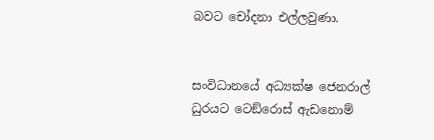බවට චෝදනා එල්ලවුණා.


සංවිධානයේ අධ්‍යක්ෂ ජෙනරාල් ධුරයට ටෙඞ්රොස් ඇඩනොම්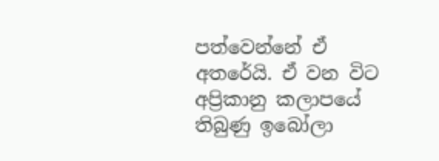පත්වෙන්නේ ඒ අතරේයි. ඒ වන විට අප්‍රිකානු කලාපයේ තිබුණු ඉබෝලා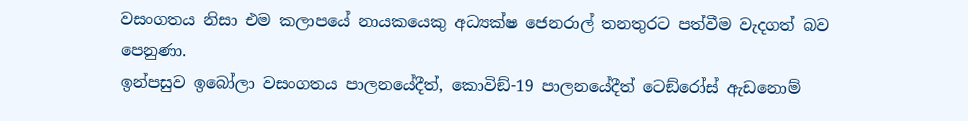වසංගතය නිසා එම කලාපයේ නායකයෙකු අධ්‍යක්ෂ ජෙනරාල් තනතුරට පත්වීම වැදගත් බව පෙනුණා.
ඉන්පසුව ඉබෝලා වසංගතය පාලනයේදීත්, කොවිඞ්-19 පාලනයේදීත් ටෙඞ්රෝස් ඇඩනොම්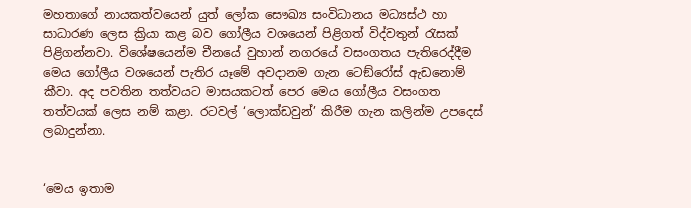මහතාගේ නායකත්වයෙන් යුත් ලෝක සෞඛ්‍ය සංවිධානය මධ්‍යස්ථ හා සාධාරණ ලෙස ක්‍රියා කළ බව ගෝලීය වශයෙන් පිළිගත් විද්වතුන් රැසක් පිළිගන්නවා. විශේෂයෙන්ම චීනයේ වුහාන් නගරයේ වසංගතය පැතිරෙද්දීම මෙය ගෝලීය වශයෙන් පැතිර යෑමේ අවදානම ගැන ටෙඞ්රෝස් ඇඩනොම් කීවා. අද පවතින තත්වයට මාසයකටත් පෙර මෙය ගෝලීය වසංගත තත්වයක් ලෙස නම් කළා. රටවල් ‘ලොක්ඩවුන්’ කිරීම ගැන කලින්ම උපදෙස් ලබාදුන්නා.


‘මෙය ඉතාම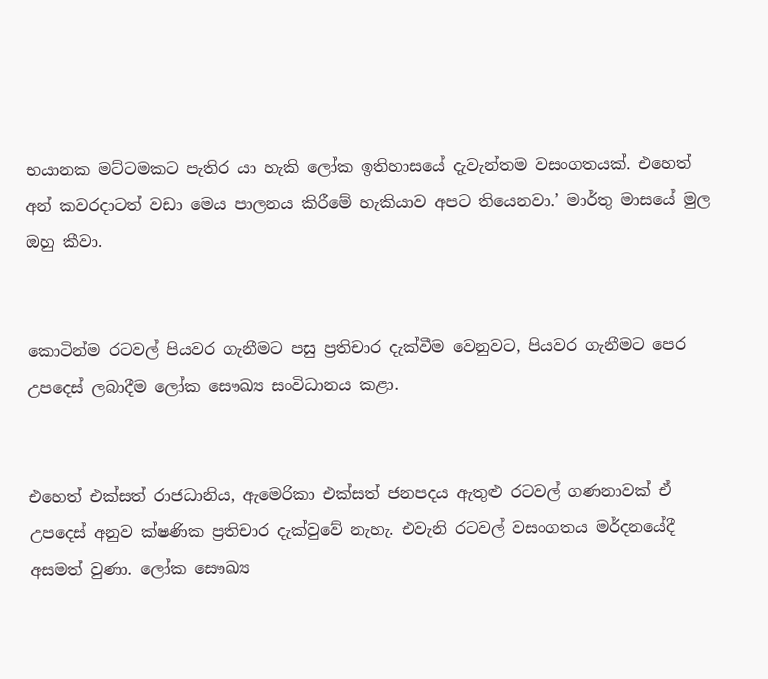භයානක මට්ටමකට පැතිර යා හැකි ලෝක ඉතිහාසයේ දැවැන්තම වසංගතයක්. එහෙත් අන් කවරදාටත් වඩා මෙය පාලනය කිරීමේ හැකියාව අපට තියෙනවා.’ මාර්තු මාසයේ මුල ඔහු කීවා.


කොටින්ම රටවල් පියවර ගැනීමට පසු ප්‍රතිචාර දැක්වීම වෙනුවට, පියවර ගැනීමට පෙර උපදෙස් ලබාදීම ලෝක සෞඛ්‍ය සංවිධානය කළා.


එහෙත් එක්සත් රාජධානිය, ඇමෙරිකා එක්සත් ජනපදය ඇතුළු රටවල් ගණනාවක් ඒ උපදෙස් අනුව ක්ෂණික ප්‍රතිචාර දැක්වුවේ නැහැ. එවැනි රටවල් වසංගතය මර්දනයේදී අසමත් වුණා. ලෝක සෞඛ්‍ය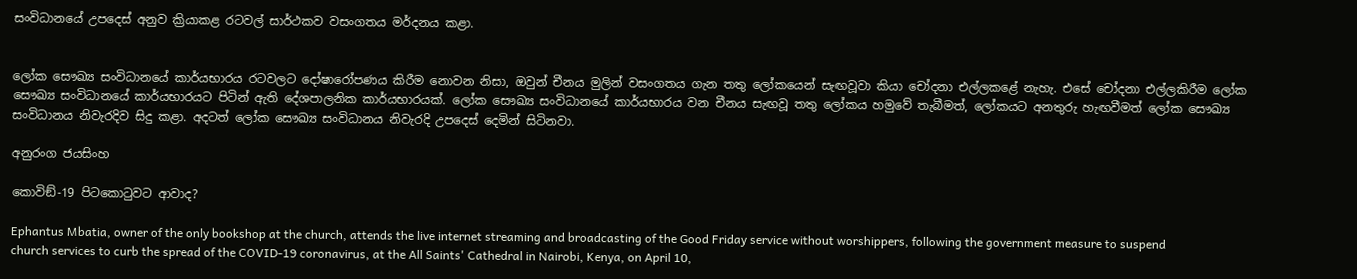සංවිධානයේ උපදෙස් අනුව ක්‍රියාකළ රටවල් සාර්ථකව වසංගතය මර්දනය කළා.


ලෝක සෞඛ්‍ය සංවිධානයේ කාර්යභාරය රටවලට දෝෂාරෝපණය කිරීම නොවන නිසා, ඔවුන් චීනය මුලින් වසංගතය ගැන තතු ලෝකයෙන් සැඟවූවා කියා චෝදනා එල්ලකළේ නැහැ. එසේ චෝදනා එල්ලකිරීම ලෝක සෞඛ්‍ය සංවිධානයේ කාර්යභාරයට පිටින් ඇති දේශපාලනික කාර්යභාරයක්. ලෝක සෞඛ්‍ය සංවිධානයේ කාර්යභාරය වන චීනය සැඟවූ තතු ලෝකය හමුවේ තැබීමත්, ලෝකයට අනතුරු හැඟවීමත් ලෝක සෞඛ්‍ය සංවිධානය නිවැරදිව සිදු කළා. අදටත් ලෝක සෞඛ්‍ය සංවිධානය නිවැරදි උපදෙස් දෙමින් සිටිනවා.

අනුරංග ජයසිංහ

කොවිඞ්-19 පිටකොටුවට ආවාද?

Ephantus Mbatia, owner of the only bookshop at the church, attends the live internet streaming and broadcasting of the Good Friday service without worshippers, following the government measure to suspend church services to curb the spread of the COVID-19 coronavirus, at the All Saints' Cathedral in Nairobi, Kenya, on April 10,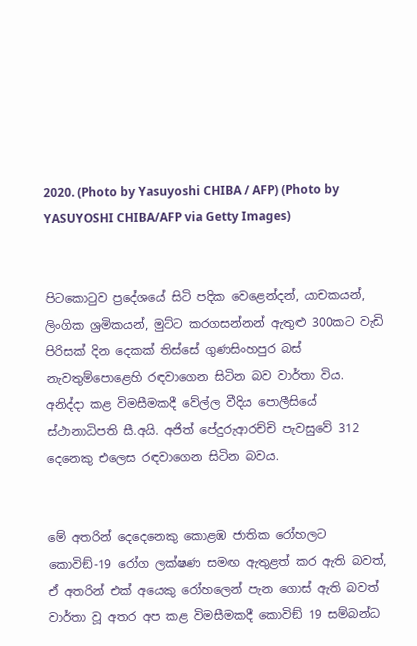2020. (Photo by Yasuyoshi CHIBA / AFP) (Photo by YASUYOSHI CHIBA/AFP via Getty Images)


පිටකොටුව ප්‍රදේශයේ සිටි පදික වෙළෙන්දන්, යාචකයන්, ලිංගික ශ්‍රමිකයන්, මුට්ට කරගසන්නන් ඇතුළු 300කට වැඩි පිරිසක් දින දෙකක් තිස්සේ ගුණසිංහපුර බස් නැවතුම්පොළෙහි රඳවාගෙන සිටින බව වාර්තා විය. අනිද්දා කළ විමසීමකදී වේල්ල වීදිය පොලීසියේ ස්ථානාධිපති සී.අයි. අජිත් පේදුරුආරච්චි පැවසුවේ 312 දෙනෙකු එලෙස රඳවාගෙන සිටින බවය.


මේ අතරින් දෙදෙනෙකු කොළඹ ජාතික රෝහලට කොවිඞ්-19 රෝග ලක්ෂණ සමඟ ඇතුළත් කර ඇති බවත්, ඒ අතරින් එක් අයෙකු රෝහලෙන් පැන ගොස් ඇති බවත් වාර්තා වූ අතර අප කළ විමසීමකදී කොවිඞ් 19 සම්බන්ධ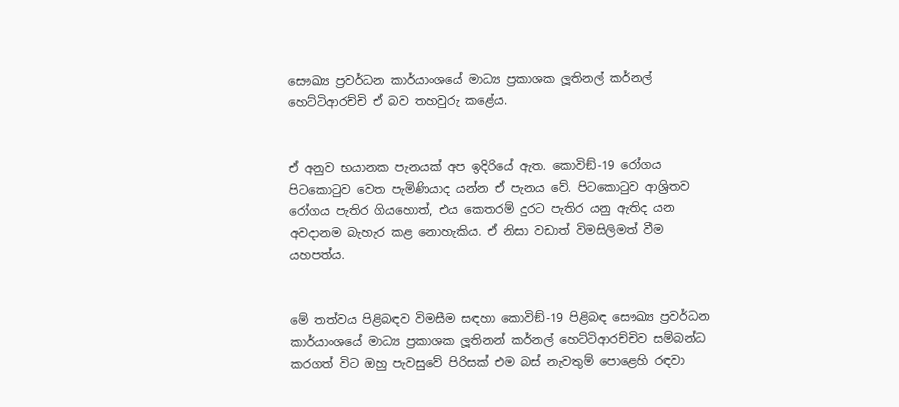සෞඛ්‍ය ප්‍රවර්ධන කාර්යාංශයේ මාධ්‍ය ප්‍රකාශක ලූතිනල් කර්නල් හෙට්ටිආරච්චි ඒ බව තහවුරු කළේය.


ඒ අනුව භයානක පැනයක් අප ඉදිරියේ ඇත. කොවිඞ්-19 රෝගය පිටකොටුව වෙත පැමිණියාද යන්න ඒ පැනය වේ. පිටකොටුව ආශ්‍රිතව රෝගය පැතිර ගියහොත්, එය කෙතරම් දුරට පැතිර යනු ඇතිද යන අවදානම බැහැර කළ නොහැකිය. ඒ නිසා වඩාත් විමසිලිමත් වීම යහපත්ය.


මේ තත්වය පිළිබඳව විමසීම සඳහා කොවිඞ්-19 පිළිබඳ සෞඛ්‍ය ප්‍රවර්ධන කාර්යාංශයේ මාධ්‍ය ප්‍රකාශක ලූතිනන් කර්නල් හෙට්ටිආරච්චිව සම්බන්ධ කරගත් විට ඔහු පැවසුවේ පිරිසක් එම බස් නැවතුම් පොළෙහි රඳවා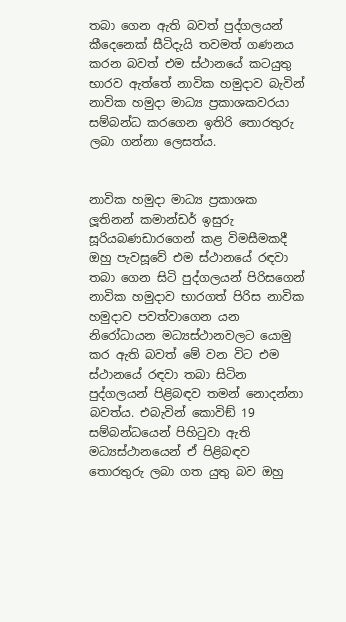තබා ගෙන ඇති බවත් පුද්ගලයන් කීදෙනෙක් සීටිදැයි තවමත් ගණනය කරන බවත් එම ස්ථානයේ කටයුතු භාරව ඇත්තේ නාවික හමුදාව බැවින් නාවික හමුදා මාධ්‍ය ප්‍රකාශකවරයා සම්බන්ධ කරගෙන ඉතිරි තොරතුරු ලබා ගන්නා ලෙසත්ය.


නාවික හමුදා මාධ්‍ය ප්‍රකාශක ලූතිනන් කමාන්ඩර් ඉසුරු සූරියබණඩාරගෙන් කළ විමසීමකදී ඔහු පැවසූවේ එම ස්ථානයේ රඳවා තබා ගෙන සිටි පුද්ගලයන් පිරිසගෙන් නාවික හමුදාව භාරගත් පිරිස නාවික හමුදාව පවත්වාගෙන යන නිරෝධායන මධ්‍යස්ථානවලට යොමු කර ඇති බවත් මේ වන විට එම ස්ථානයේ රඳවා තබා සිටින පුද්ගලයන් පිළිබඳව තමන් නොදන්නා බවත්ය. එබැවින් කොවිඞ් 19 සම්බන්ධයෙන් පිහිටුවා ඇති මධ්‍යස්ථානයෙන් ඒ පිළිබඳව තොරතුරු ලබා ගත යුතු බව ඔහු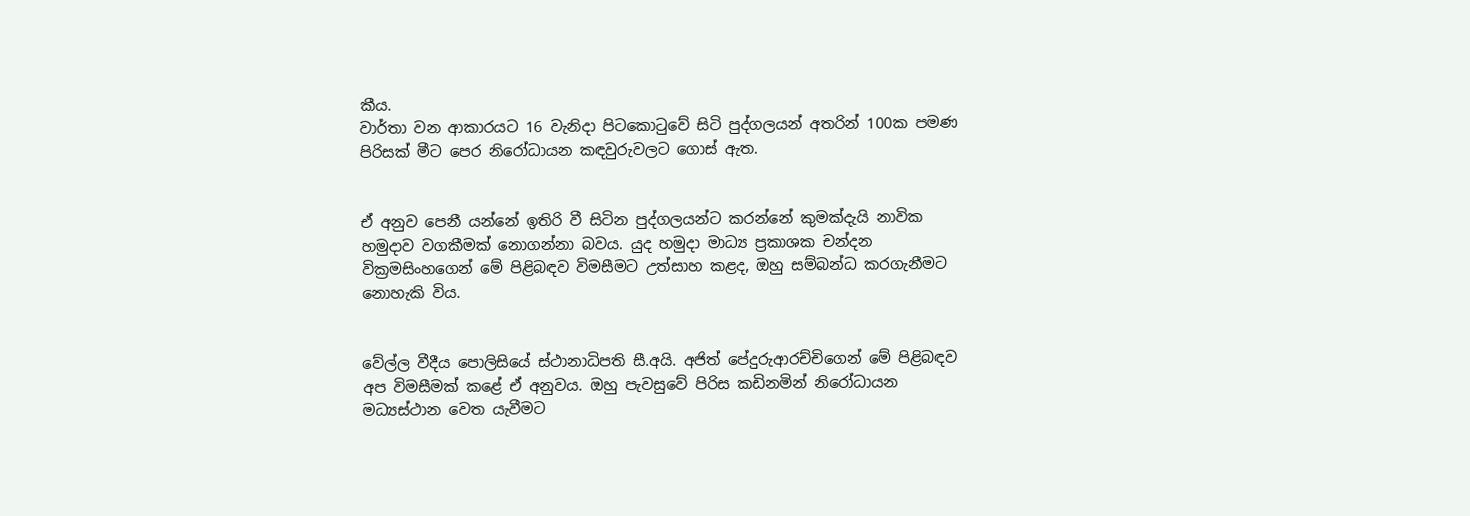කීය.
වාර්තා වන ආකාරයට 16 වැනිදා පිටකොටුවේ සිටි පුද්ගලයන් අතරින් 100ක පමණ පිරිසක් මීට පෙර නිරෝධායන කඳවුරුවලට ගොස් ඇත.


ඒ අනුව පෙනී යන්නේ ඉතිරි වී සිටින පුද්ගලයන්ට කරන්නේ කුමක්දැයි නාවික හමුදාව වගකීමක් නොගන්නා බවය. යුද හමුදා මාධ්‍ය ප්‍රකාශක චන්දන වික්‍රමසිංහගෙන් මේ පිළිබඳව විමසීමට උත්සාහ කළද, ඔහු සම්බන්ධ කරගැනීමට නොහැකි විය.


වේල්ල වීදීය පොලිසියේ ස්ථානාධිපති සී.අයි. අජිත් පේදුරුආරච්චිගෙන් මේ පිළිබඳව අප විමසීමක් කළේ ඒ අනුවය. ඔහු පැවසුවේ පිරිස කඩිනමින් නිරෝධායන මධ්‍යස්ථාන වෙත යැවීමට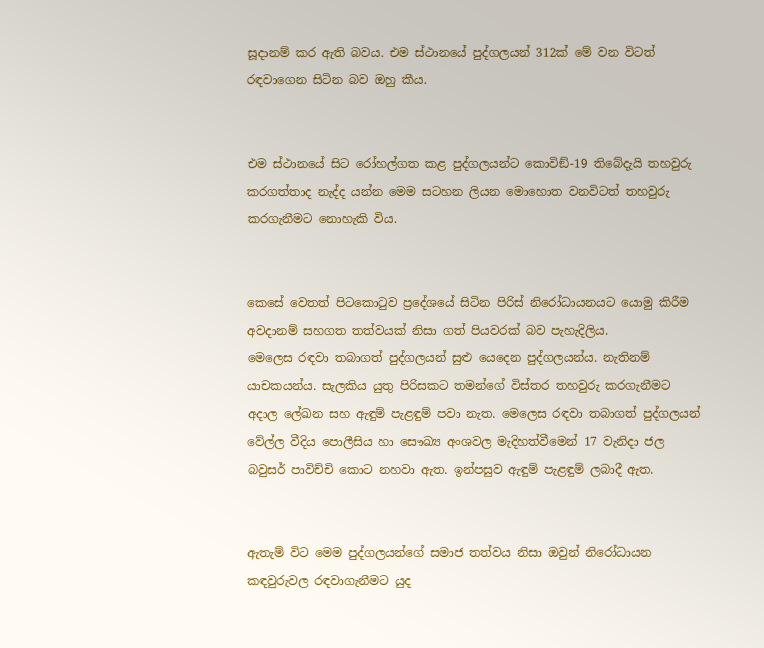සූදානම් කර ඇති බවය. එම ස්ථානයේ පුද්ගලයන් 312ක් මේ වන විටත් රඳවාගෙන සිටින බව ඔහු කීය.


එම ස්ථානයේ සිට රෝහල්ගත කළ පුද්ගලයන්ට කොවිඞ්-19 තිබේදැයි තහවුරු කරගත්තාද නැද්ද යන්න මෙම සටහන ලියන මොහොත වනවිටත් තහවුරු කරගැනීමට නොහැකි විය.


කෙසේ වෙතත් පිටකොටුව ප්‍රදේශයේ සිටින පිරිස් නිරෝධායනයට යොමු කිරීම අවදානම් සහගත තත්වයක් නිසා ගත් පියවරක් බව පැහැදිලිය.
මෙලෙස රඳවා තබාගත් පුද්ගලයන් සුළු යෙදෙන පුද්ගලයන්ය. නැතිනම් යාචකයන්ය. සැලකිය යුතු පිරිසකට තමන්ගේ විස්තර තහවුරු කරගැනීමට අදාල ලේඛන සහ ඇඳුම් පැළඳුම් පවා නැත. මෙලෙස රඳවා තබාගත් පුද්ගලයන් වේල්ල වීදිය පොලීසිය හා සෞඛ්‍ය අංශවල මැදිහත්වීමෙන් 17 වැනිදා ජල බවුසර් පාවිච්චි කොට නහවා ඇත. ඉන්පසුව ඇඳුම් පැළඳුම් ලබාදී ඇත.


ඇතැම් විට මෙම පුද්ගලයන්ගේ සමාජ තත්වය නිසා ඔවුන් නිරෝධායන කඳවුරුවල රඳවාගැනීමට යුද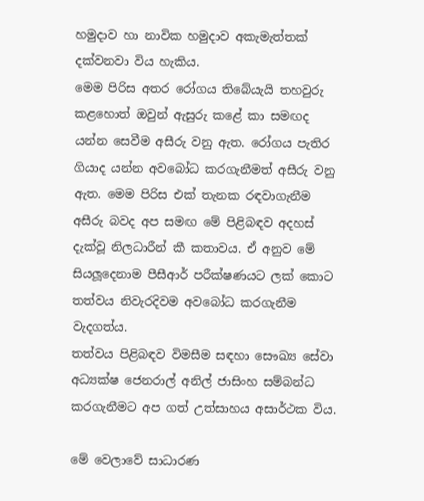හමුදාව හා නාවික හමුදාව අකැමැත්තක් දක්වනවා විය හැකිය.
මෙම පිරිස අතර රෝගය තිබේයැයි තහවුරු කළහොත් ඔවුන් ඇසුරු කළේ කා සමඟද යන්න සෙවීම අසීරු වනු ඇත. රෝගය පැතිර ගියාද යන්න අවබෝධ කරගැනීමත් අසීරු වනු ඇත. මෙම පිරිස එක් තැනක රඳවාගැනීම අසීරු බවද අප සමඟ මේ පිළිබඳව අදහස් දැක්වූ නිලධාරීන් කී කතාවය. ඒ අනුව මේ සියලූදෙනාම පීසීආර් පරීක්ෂණයට ලක් කොට තත්වය නිවැරදිවම අවබෝධ කරගැනීම වැදගත්ය.
තත්වය පිළිබඳව විමසීම සඳහා සෞඛ්‍ය සේවා අධ්‍යක්ෂ ජෙනරාල් අනිල් ජාසිංහ සම්බන්ධ කරගැනීමට අප ගත් උත්සාහය අසාර්ථක විය.

මේ වෙලාවේ සාධාරණ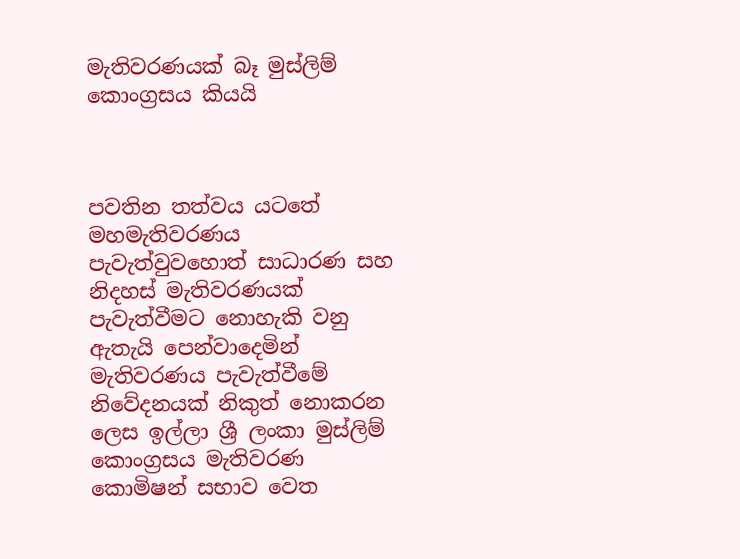මැතිවරණයක් බෑ මුස්ලිම් කොංග්‍රසය කියයි



පවතින තත්වය යටතේ මහමැතිවරණය පැවැත්වුවහොත් සාධාරණ සහ නිදහස් මැතිවරණයක් පැවැත්වීමට නොහැකි වනු ඇතැයි පෙන්වාදෙමින් මැතිවරණය පැවැත්වීමේ නිවේදනයක් නිකුත් නොකරන ලෙස ඉල්ලා ශ්‍රී ලංකා මුස්ලිම් කොංග්‍රසය මැතිවරණ කොමිෂන් සභාව වෙත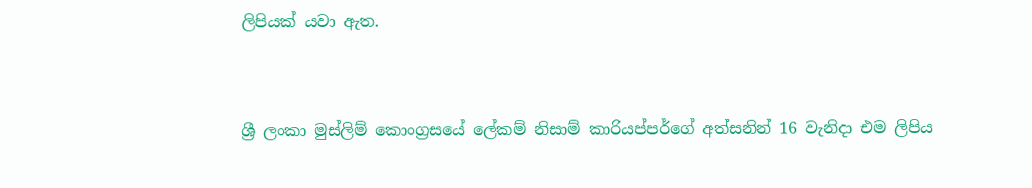ලිපියක් යවා ඇත.


ශ්‍රී ලංකා මුස්ලිම් කොංග්‍රසයේ ලේකම් නිසාම් කාරියප්පර්ගේ අත්සනින් 16 වැනිදා එම ලිපිය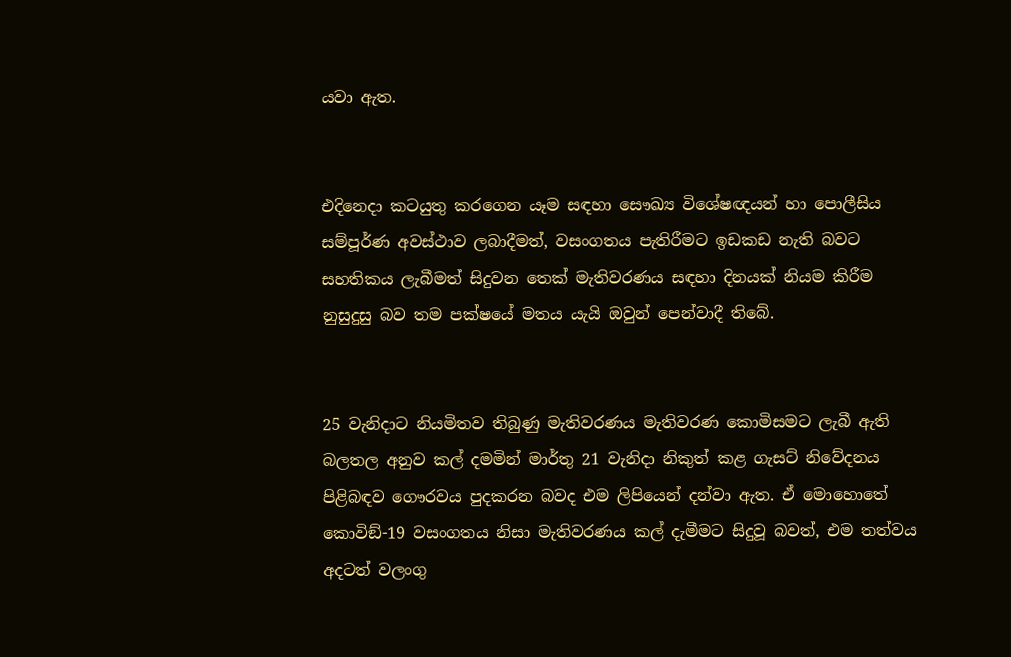යවා ඇත.


එදිනෙදා කටයුතු කරගෙන යෑම සඳහා සෞඛ්‍ය විශේෂඥයන් හා පොලීසිය සම්පූර්ණ අවස්ථාව ලබාදීමත්, වසංගතය පැතිරීමට ඉඩකඩ නැති බවට සහතිකය ලැබීමත් සිදුවන තෙක් මැතිවරණය සඳහා දිනයක් නියම කිරීම නුසුදුසු බව තම පක්ෂයේ මතය යැයි ඔවුන් පෙන්වාදී තිබේ.


25 වැනිදාට නියමිතව තිබුණු මැතිවරණය මැතිවරණ කොමිසමට ලැබී ඇති බලතල අනුව කල් දමමින් මාර්තු 21 වැනිදා නිකුත් කළ ගැසට් නිවේදනය පිළිබඳව ගෞරවය පුදකරන බවද එම ලිපියෙන් දන්වා ඇත. ඒ මොහොතේ කොවිඞ්-19 වසංගතය නිසා මැතිවරණය කල් දැමීමට සිදුවූ බවත්, එම තත්වය අදටත් වලංගු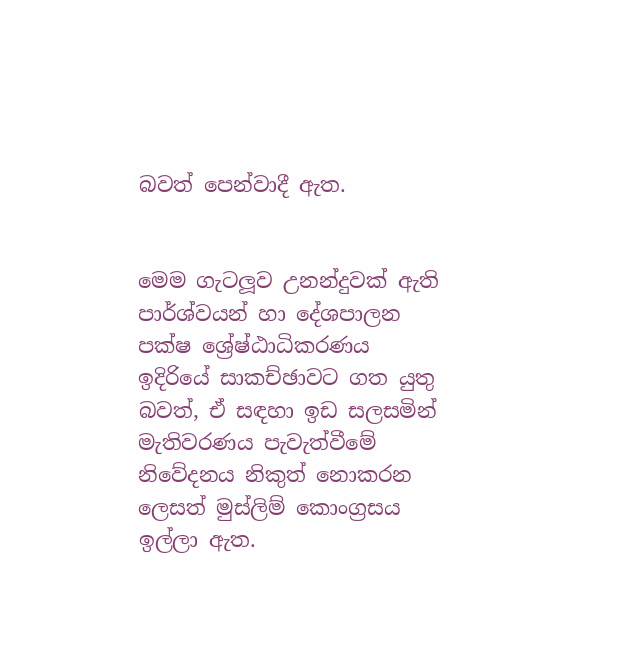බවත් පෙන්වාදී ඇත.


මෙම ගැටලූව උනන්දුවක් ඇති පාර්ශ්වයන් හා දේශපාලන පක්ෂ ශ්‍රේෂ්ඨාධිකරණය ඉදිරියේ සාකච්ඡාවට ගත යුතු බවත්, ඒ සඳහා ඉඩ සලසමින් මැතිවරණය පැවැත්වීමේ නිවේදනය නිකුත් නොකරන ලෙසත් මුස්ලිම් කොංග්‍රසය ඉල්ලා ඇත.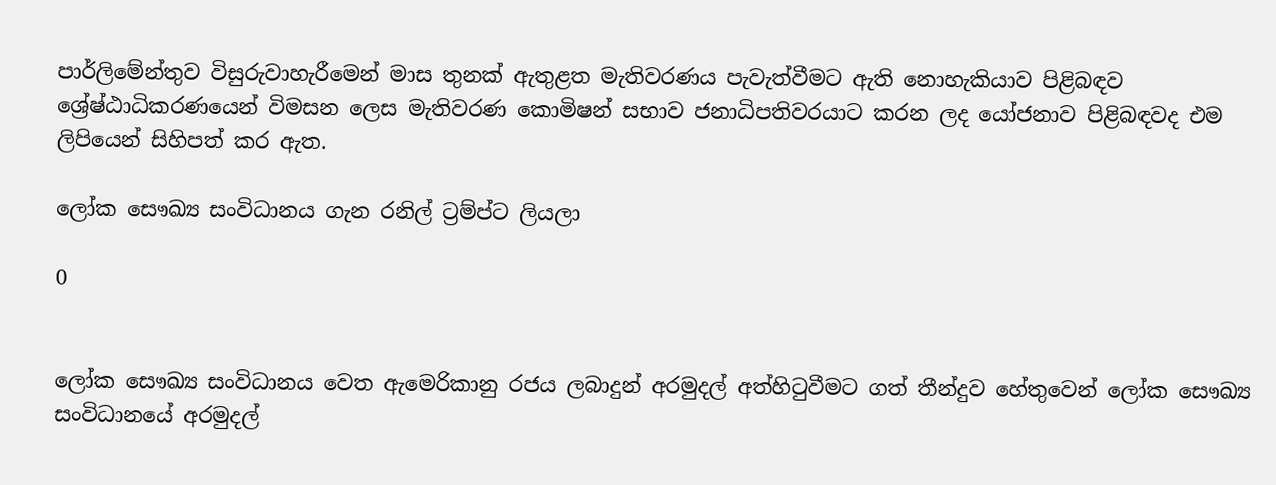පාර්ලිමේන්තුව විසුරුවාහැරීමෙන් මාස තුනක් ඇතුළත මැතිවරණය පැවැත්වීමට ඇති නොහැකියාව පිළිබඳව ශ්‍රේෂ්ඨාධිකරණයෙන් විමසන ලෙස මැතිවරණ කොමිෂන් සභාව ජනාධිපතිවරයාට කරන ලද යෝජනාව පිළිබඳවද එම ලිපියෙන් සිහිපත් කර ඇත.

ලෝක සෞඛ්‍ය සංවිධානය ගැන රනිල් ට්‍රම්ප්ට ලියලා

0


ලෝක සෞඛ්‍ය සංවිධානය වෙත ඇමෙරිකානු රජය ලබාදුන් අරමුදල් අත්හිටුවීමට ගත් තීන්දුව හේතුවෙන් ලෝක සෞඛ්‍ය සංවිධානයේ අරමුදල්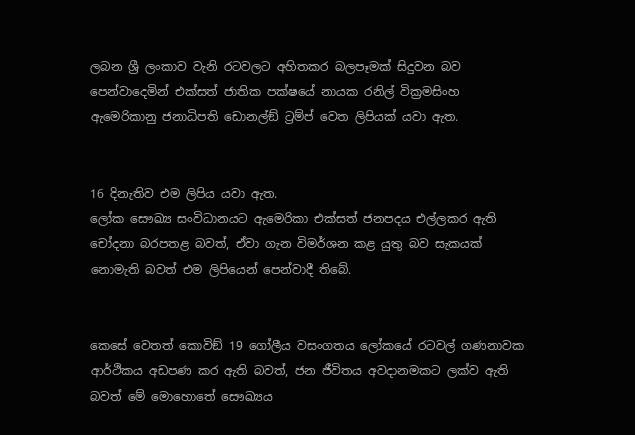ලබන ශ්‍රී ලංකාව වැනි රටවලට අහිතකර බලපෑමක් සිදුවන බව පෙන්වාදෙමින් එක්සත් ජාතික පක්ෂයේ නායක රනිල් වික්‍රමසිංහ ඇමෙරිකානු ජනාධිපති ඩොනල්ඞ් ට්‍රම්ප් වෙත ලිපියක් යවා ඇත.


16 දිනැතිව එම ලිපිය යවා ඇත.
ලෝක සෞඛ්‍ය සංවිධානයට ඇමෙරිකා එක්සත් ජනපදය එල්ලකර ඇති චෝදනා බරපතළ බවත්, ඒවා ගැන විමර්ශන කළ යුතු බව සැකයක් නොමැති බවත් එම ලිපියෙන් පෙන්වාදී තිබේ.


කෙසේ වෙතත් කොවිඞ් 19 ගෝලීය වසංගතය ලෝකයේ රටවල් ගණනාවක ආර්ථිකය අඩපණ කර ඇති බවත්, ජන ජීවිතය අවදානමකට ලක්ව ඇති බවත් මේ මොහොතේ සෞඛ්‍යය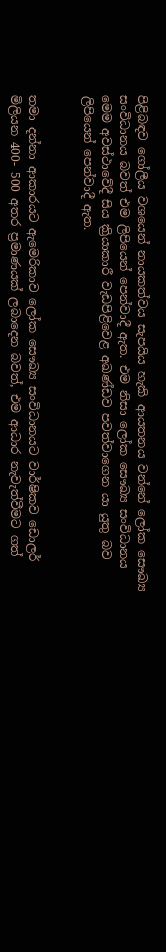පිළිබඳව ගෝලීය වශයෙන් නායකත්වය සැපයිය හැකි ආයතනය වන්නේ ලෝක සෞඛ්‍ය සංවිධානය බවත් එම ලිපියෙන් පෙන්වාදී ඇත. එම නිසා ලෝක සෞඛ්‍ය සංවිධානය මෙම අවස්ථාවේදී සිය ක්‍රියාකාරී වැඩපිළිවෙළ අඛණ්ඩව පවත්වාගෙන යා යුතු බව ලිපියෙන් පෙන්වාදී ඇත.


තමා දන්නා ආකාරයට ඇමෙරිකාව ලෝක සෞඛ්‍ය සංවිධානයට වාර්ෂිකව ඩොලර් මිලියන 400- 500 අතර ප්‍රමාණයක් ලබාදෙන බවත්, එම ආධාර නැවැත්වීමට ගත්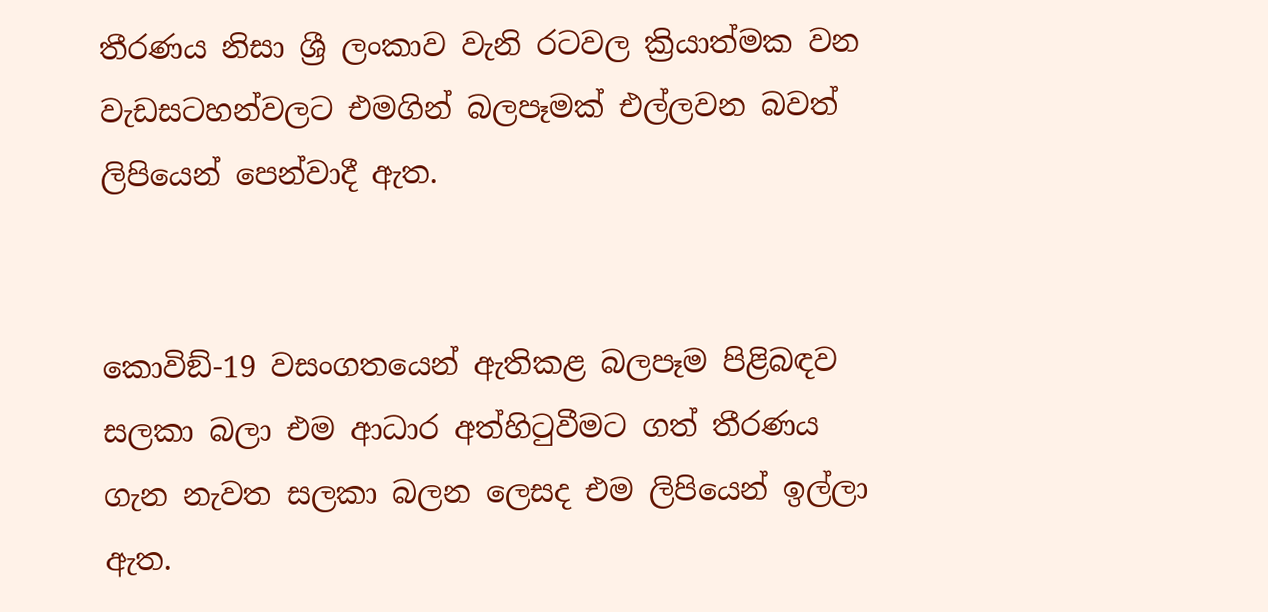තීරණය නිසා ශ්‍රී ලංකාව වැනි රටවල ක්‍රියාත්මක වන වැඩසටහන්වලට එමගින් බලපෑමක් එල්ලවන බවත් ලිපියෙන් පෙන්වාදී ඇත.


කොවිඞ්-19 වසංගතයෙන් ඇතිකළ බලපෑම පිළිබඳව සලකා බලා එම ආධාර අත්හිටුවීමට ගත් තීරණය ගැන නැවත සලකා බලන ලෙසද එම ලිපියෙන් ඉල්ලා ඇත.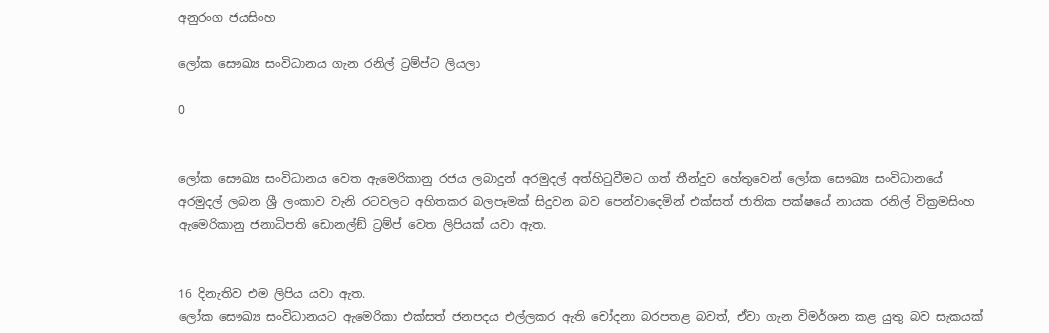අනුරංග ජයසිංහ

ලෝක සෞඛ්‍ය සංවිධානය ගැන රනිල් ට්‍රම්ප්ට ලියලා

0


ලෝක සෞඛ්‍ය සංවිධානය වෙත ඇමෙරිකානු රජය ලබාදුන් අරමුදල් අත්හිටුවීමට ගත් තීන්දුව හේතුවෙන් ලෝක සෞඛ්‍ය සංවිධානයේ අරමුදල් ලබන ශ්‍රී ලංකාව වැනි රටවලට අහිතකර බලපෑමක් සිදුවන බව පෙන්වාදෙමින් එක්සත් ජාතික පක්ෂයේ නායක රනිල් වික්‍රමසිංහ ඇමෙරිකානු ජනාධිපති ඩොනල්ඞ් ට්‍රම්ප් වෙත ලිපියක් යවා ඇත.


16 දිනැතිව එම ලිපිය යවා ඇත.
ලෝක සෞඛ්‍ය සංවිධානයට ඇමෙරිකා එක්සත් ජනපදය එල්ලකර ඇති චෝදනා බරපතළ බවත්, ඒවා ගැන විමර්ශන කළ යුතු බව සැකයක්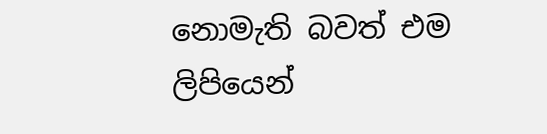නොමැති බවත් එම ලිපියෙන්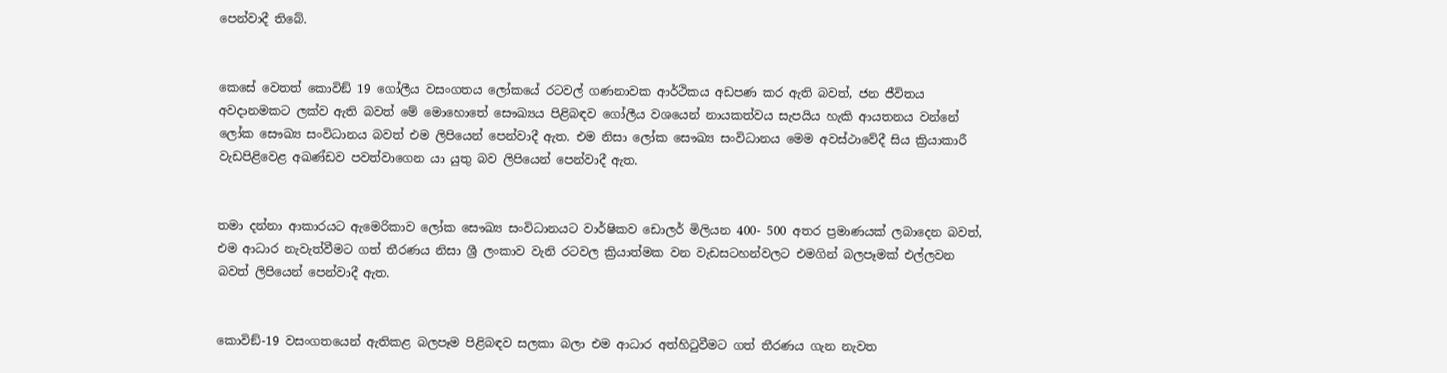පෙන්වාදී තිබේ.


කෙසේ වෙතත් කොවිඞ් 19 ගෝලීය වසංගතය ලෝකයේ රටවල් ගණනාවක ආර්ථිකය අඩපණ කර ඇති බවත්, ජන ජීවිතය අවදානමකට ලක්ව ඇති බවත් මේ මොහොතේ සෞඛ්‍යය පිළිබඳව ගෝලීය වශයෙන් නායකත්වය සැපයිය හැකි ආයතනය වන්නේ ලෝක සෞඛ්‍ය සංවිධානය බවත් එම ලිපියෙන් පෙන්වාදී ඇත. එම නිසා ලෝක සෞඛ්‍ය සංවිධානය මෙම අවස්ථාවේදී සිය ක්‍රියාකාරී වැඩපිළිවෙළ අඛණ්ඩව පවත්වාගෙන යා යුතු බව ලිපියෙන් පෙන්වාදී ඇත.


තමා දන්නා ආකාරයට ඇමෙරිකාව ලෝක සෞඛ්‍ය සංවිධානයට වාර්ෂිකව ඩොලර් මිලියන 400- 500 අතර ප්‍රමාණයක් ලබාදෙන බවත්, එම ආධාර නැවැත්වීමට ගත් තීරණය නිසා ශ්‍රී ලංකාව වැනි රටවල ක්‍රියාත්මක වන වැඩසටහන්වලට එමගින් බලපෑමක් එල්ලවන බවත් ලිපියෙන් පෙන්වාදී ඇත.


කොවිඞ්-19 වසංගතයෙන් ඇතිකළ බලපෑම පිළිබඳව සලකා බලා එම ආධාර අත්හිටුවීමට ගත් තීරණය ගැන නැවත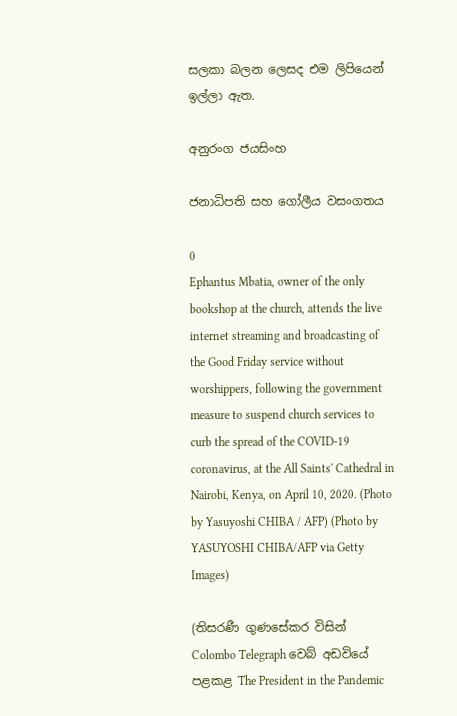සලකා බලන ලෙසද එම ලිපියෙන් ඉල්ලා ඇත.

අනුරංග ජයසිංහ

ජනාධිපති සහ ගෝලීය වසංගතය

0
Ephantus Mbatia, owner of the only bookshop at the church, attends the live internet streaming and broadcasting of the Good Friday service without worshippers, following the government measure to suspend church services to curb the spread of the COVID-19 coronavirus, at the All Saints' Cathedral in Nairobi, Kenya, on April 10, 2020. (Photo by Yasuyoshi CHIBA / AFP) (Photo by YASUYOSHI CHIBA/AFP via Getty Images)

(තිසරණී ගුණසේකර විසින් Colombo Telegraph වෙබ් අඩවියේ පළකළ The President in the Pandemic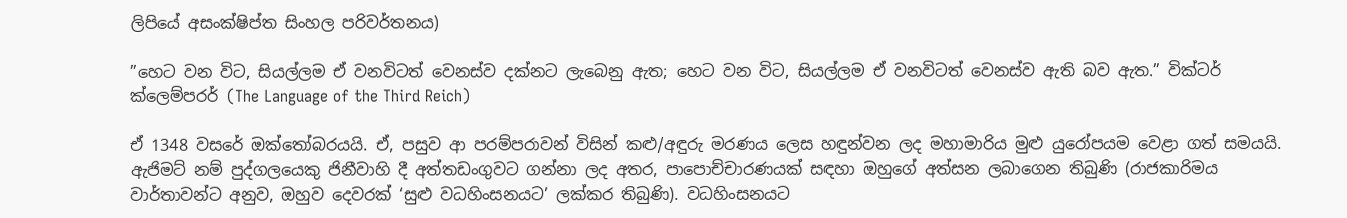ලිපියේ අසංක්ෂිප්ත සිංහල පරිවර්තනය)

”හෙට වන විට, සියල්ලම ඒ වනවිටත් වෙනස්ව දක්නට ලැබෙනු ඇත; හෙට වන විට, සියල්ලම ඒ වනවිටත් වෙනස්ව ඇති බව ඇත.” වික්ටර් ක්ලෙම්පරර් (The Language of the Third Reich)

ඒ 1348 වසරේ ඔක්තෝබරයයි. ඒ, පසුව ආ පරම්පරාවන් විසින් කළු/අඳුරු මරණය ලෙස හඳුන්වන ලද මහාමාරිය මුළු යුරෝපයම වෙළා ගත් සමයයි. ඇජිමට් නම් පුද්ගලයෙකු ජිනීවාහි දී අත්තඩංගුවට ගන්නා ලද අතර, පාපොච්චාරණයක් සඳහා ඔහුගේ අත්සන ලබාගෙන තිබුණි (රාජකාරිමය වාර්තාවන්ට අනුව, ඔහුව දෙවරක් ‘සුළු වධහිංසනයට’ ලක්කර තිබුණි). වධහිංසනයට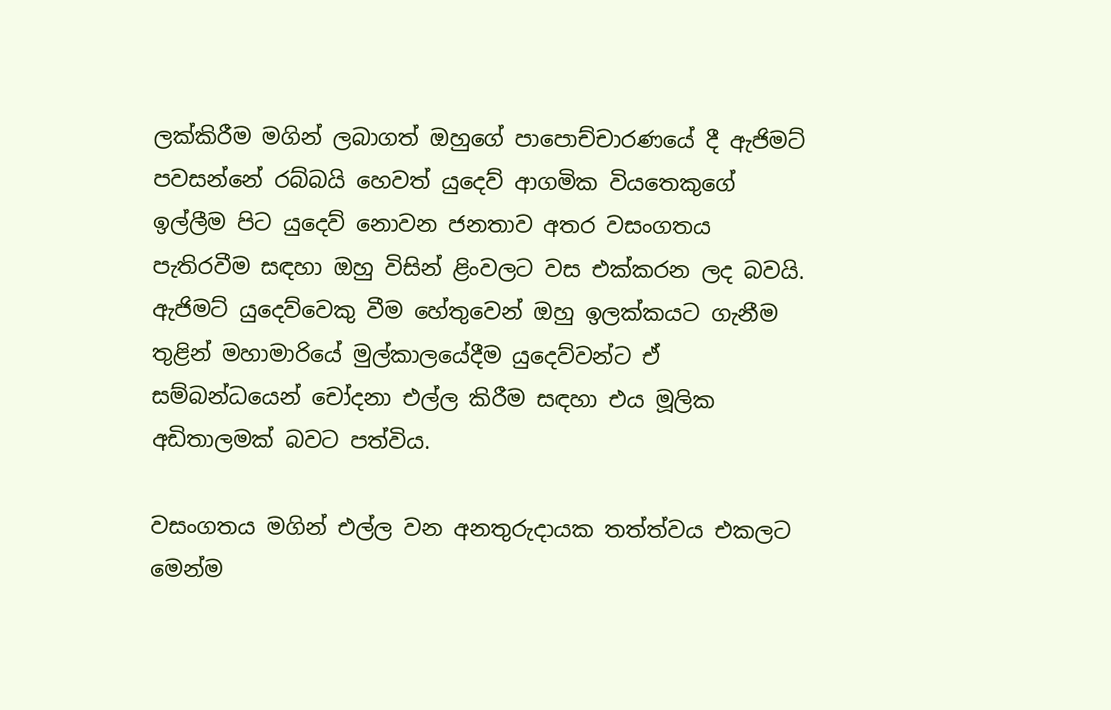ලක්කිරීම මගින් ලබාගත් ඔහුගේ පාපොච්චාරණයේ දී ඇජිමට් පවසන්නේ රබ්බයි හෙවත් යුදෙව් ආගමික වියතෙකුගේ ඉල්ලීම පිට යුදෙව් නොවන ජනතාව අතර වසංගතය පැතිරවීම සඳහා ඔහු විසින් ළිංවලට වස එක්කරන ලද බවයි. ඇජිමට් යුදෙව්වෙකු වීම හේතුවෙන් ඔහු ඉලක්කයට ගැනීම තුළින් මහාමාරියේ මුල්කාලයේදීම යුදෙව්වන්ට ඒ සම්බන්ධයෙන් චෝදනා එල්ල කිරීම සඳහා එය මූලික අඩිතාලමක් බවට පත්විය.

වසංගතය මගින් එල්ල වන අනතුරුදායක තත්ත්වය එකලට මෙන්ම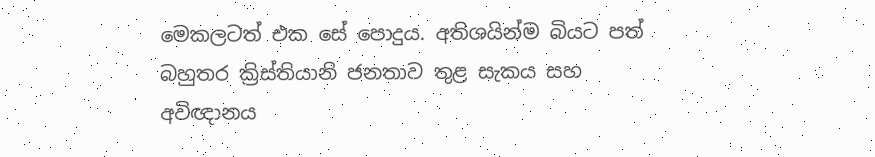මෙකලටත් එක සේ පොදුය. අතිශයින්ම බියට පත් බහුතර ක්‍රිස්තියානි ජනතාව තුළ සැකය සහ අවිඥානය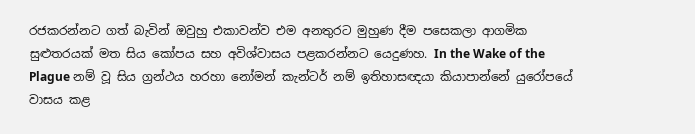රජකරන්නට ගත් බැවින් ඔවුහු එකාවන්ව එම අනතුරට මුහුණ දීම පසෙකලා ආගමික සුළුතරයක් මත සිය කෝපය සහ අවිශ්වාසය පළකරන්නට යෙදුණහ. In the Wake of the Plague නම් වූ සිය ග්‍රන්ථය හරහා නෝමන් කැන්ටර් නම් ඉතිහාසඥයා කියාපාන්නේ යුරෝපයේ වාසය කළ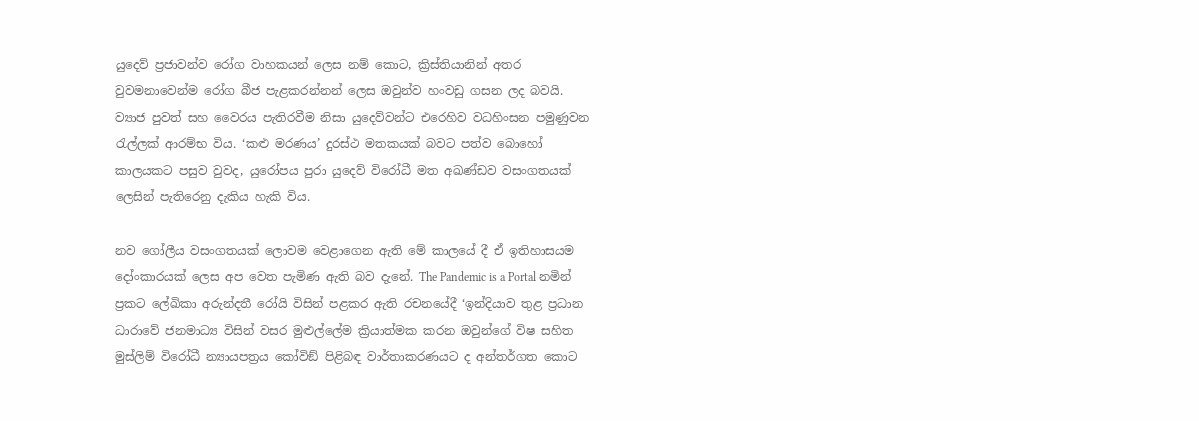යුදෙව් ප්‍රජාවන්ව රෝග වාහකයන් ලෙස නම් කොට, ක්‍රිස්තියානින් අතර වුවමනාවෙන්ම රෝග බීජ පැළකරන්නන් ලෙස ඔවුන්ව හංවඩු ගසන ලද බවයි. ව්‍යාජ පුවත් සහ වෛරය පැතිරවීම නිසා යුදෙව්වන්ට එරෙහිව වධහිංසන පමුණුවන රැල්ලක් ආරම්භ විය. ‘කළු මරණය’ දුරස්ථ මතකයක් බවට පත්ව බොහෝ කාලයකට පසුව වුවද, යුරෝපය පුරා යුදෙව් විරෝධී මත අඛණ්ඩව වසංගතයක් ලෙසින් පැතිරෙනු දැකිය හැකි විය.

නව ගෝලීය වසංගතයක් ලොවම වෙළාගෙන ඇති මේ කාලයේ දී ඒ ඉතිහාසයම දෝංකාරයක් ලෙස අප වෙත පැමිණ ඇති බව දැනේ. The Pandemic is a Portal නමින් ප්‍රකට ලේඛිකා අරුන්දතී රෝයි විසින් පළකර ඇති රචනයේදී ‘ඉන්දියාව තුළ ප්‍රධාන ධාරාවේ ජනමාධ්‍ය විසින් වසර මුළුල්ලේම ක්‍රියාත්මක කරන ඔවුන්ගේ විෂ සහිත මුස්ලිම් විරෝධී න්‍යායපත්‍රය කෝවිඞ් පිළිබඳ වාර්තාකරණයට ද අන්තර්ගත කොට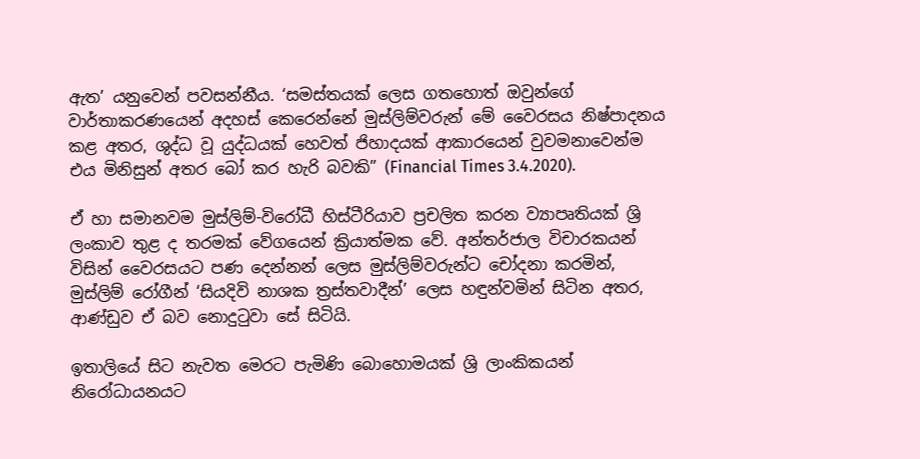ඇත’ යනුවෙන් පවසන්නීය. ‘සමස්තයක් ලෙස ගතහොත් ඔවුන්ගේ වාර්තාකරණයෙන් අදහස් කෙරෙන්නේ මුස්ලිම්වරුන් මේ වෛරසය නිෂ්පාදනය කළ අතර, ශුද්ධ වූ යුද්ධයක් හෙවත් ජිහාදයක් ආකාරයෙන් වුවමනාවෙන්ම එය මිනිසුන් අතර බෝ කර හැරි බවකි” (Financial Times 3.4.2020).

ඒ හා සමානවම මුස්ලිම්-විරෝධී හිස්ටීරියාව ප්‍රචලිත කරන ව්‍යාපෘතියක් ශ්‍රි ලංකාව තුළ ද තරමක් වේගයෙන් ක්‍රියාත්මක වේ. අන්තර්ජාල විචාරකයන් විසින් වෛරසයට පණ දෙන්නන් ලෙස මුස්ලිම්වරුන්ට චෝදනා කරමින්, මුස්ලිම් රෝගීන් ‘සියදිවි නාශක ත්‍රස්තවාදීන්’ ලෙස හඳුන්වමින් සිටින අතර, ආණ්ඩුව ඒ බව නොදුටුවා සේ සිටියි.

ඉතාලියේ සිට නැවත මෙරට පැමිණි බොහොමයක් ශ්‍රි ලාංකිකයන් නිරෝධායනයට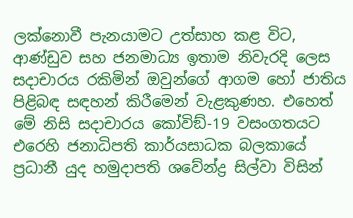ලක්නොවී පැනයාමට උත්සාහ කළ විට, ආණ්ඩුව සහ ජනමාධ්‍ය ඉතාම නිවැරදි ලෙස සදාචාරය රකිමින් ඔවුන්ගේ ආගම හෝ ජාතිය පිළිබඳ සඳහන් කිරීමෙන් වැළකුණහ. එහෙත් මේ නිසි සදාචාරය කෝවිඞ්-19 වසංගතයට එරෙහි ජනාධිපති කාර්යසාධක බලකායේ ප්‍රධානී යුද හමුදාපති ශවේන්ද්‍ර සිල්වා විසින්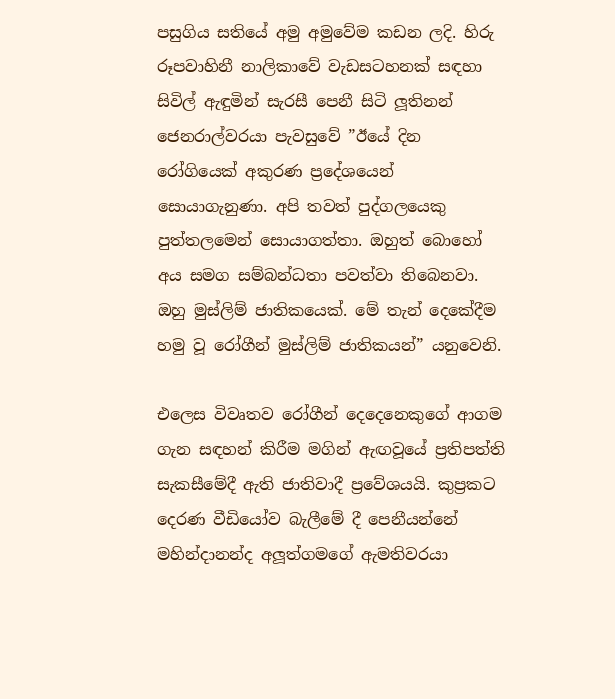පසුගිය සතියේ අමු අමුවේම කඩන ලදි. හිරු රූපවාහිනී නාලිකාවේ වැඩසටහනක් සඳහා සිවිල් ඇඳුමින් සැරසී පෙනී සිටි ලූතිනන් ජෙනරාල්වරයා පැවසුවේ ”ඊයේ දින රෝගියෙක් අකුරණ ප්‍රදේශයෙන් සොයාගැනුණා. අපි තවත් පුද්ගලයෙකු පුත්තලමෙන් සොයාගත්තා. ඔහුත් බොහෝ අය සමග සම්බන්ධතා පවත්වා තිබෙනවා. ඔහු මුස්ලිම් ජාතිකයෙක්. මේ තැන් දෙකේදීම හමු වූ රෝගීන් මුස්ලිම් ජාතිකයන්” යනුවෙනි.

එලෙස විවෘතව රෝගීන් දෙදෙනෙකුගේ ආගම ගැන සඳහන් කිරීම මගින් ඇඟවූයේ ප්‍රතිපත්ති සැකසීමේදී ඇති ජාතිවාදී ප්‍රවේශයයි. කුප්‍රකට දෙරණ වීඩියෝව බැලීමේ දී පෙනීයන්නේ මහින්දානන්ද අලූත්ගමගේ ඇමතිවරයා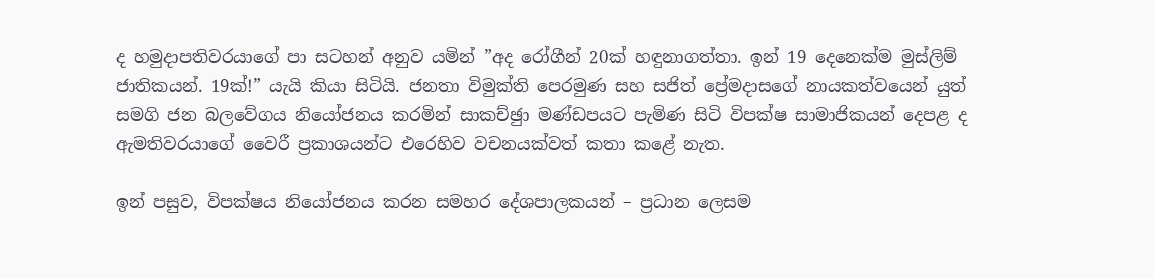ද හමුදාපතිවරයාගේ පා සටහන් අනුව යමින් ”අද රෝගීන් 20ක් හඳුනාගත්තා. ඉන් 19 දෙනෙක්ම මුස්ලිම් ජාතිකයන්. 19ක්!” යැයි කියා සිටියි. ජනතා විමුක්ති පෙරමුණ සහ සජිත් ප්‍රේමදාසගේ නායකත්වයෙන් යුත් සමගි ජන බලවේගය නියෝජනය කරමින් සාකච්ඡුා මණ්ඩපයට පැමිණ සිටි විපක්ෂ සාමාජිකයන් දෙපළ ද ඇමතිවරයාගේ වෛරී ප්‍රකාශයන්ට එරෙහිව වචනයක්වත් කතා කළේ නැත.

ඉන් පසුව, විපක්ෂය නියෝජනය කරන සමහර දේශපාලකයන් – ප්‍රධාන ලෙසම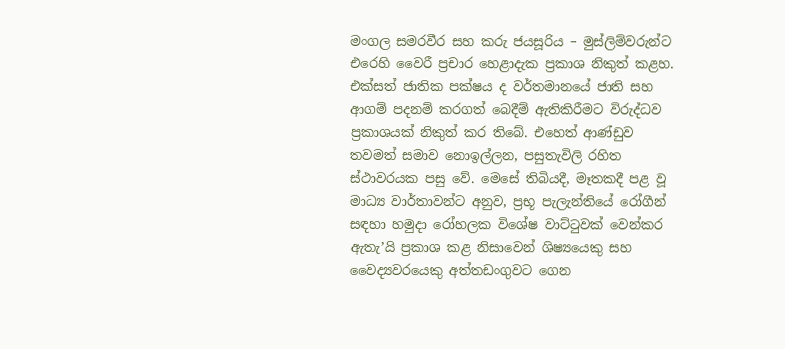මංගල සමරවීර සහ කරු ජයසූරිය – මුස්ලිම්වරුන්ට එරෙහි වෛරී ප්‍රචාර හෙළාදැක ප්‍රකාශ නිකුත් කළහ. එක්සත් ජාතික පක්ෂය ද වර්තමානයේ ජාති සහ ආගම් පදනම් කරගත් බෙදීම් ඇතිකිරීමට විරුද්ධව ප්‍රකාශයක් නිකුත් කර තිබේ. එහෙත් ආණ්ඩුව තවමත් සමාව නොඉල්ලන, පසුතැවිලි රහිත ස්ථාවරයක පසු වේ. මෙසේ තිබියදී, මෑතකදී පළ වූ මාධ්‍ය වාර්තාවන්ට අනුව, ප්‍රභූ පැලැන්තියේ රෝගීන් සඳහා හමුදා රෝහලක විශේෂ වාට්ටුවක් වෙන්කර ඇතැ’යි ප්‍රකාශ කළ නිසාවෙන් ශිෂ්‍යයෙකු සහ වෛද්‍යවරයෙකු අත්තඩංගුවට ගෙන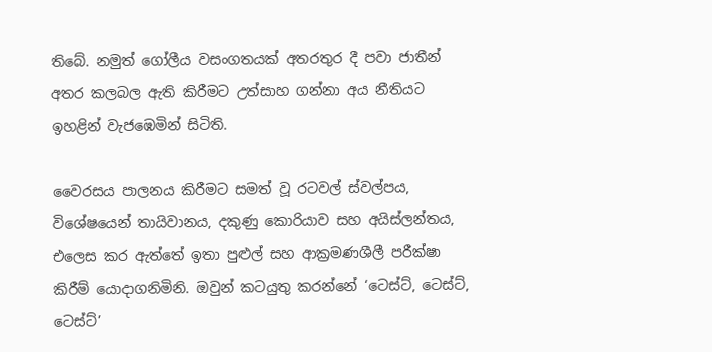තිබේ. නමුත් ගෝලීය වසංගතයක් අතරතුර දී පවා ජාතීන් අතර කලබල ඇති කිරීමට උත්සාහ ගන්නා අය නීතියට ඉහළින් වැජඹෙමින් සිටිති.

වෛරසය පාලනය කිරීමට සමත් වූ රටවල් ස්වල්පය, විශේෂයෙන් තායිවානය, දකුණු කොරියාව සහ අයිස්ලන්තය, එලෙස කර ඇත්තේ ඉතා පුළුල් සහ ආක්‍රමණශීලී පරීක්ෂා කිරීම් යොදාගනිමිනි. ඔවුන් කටයුතු කරන්නේ ‘ටෙස්ට්, ටෙස්ට්, ටෙස්ට්’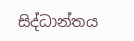සිද්ධාන්තය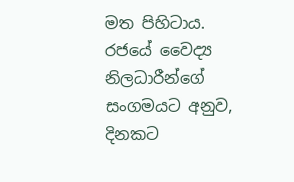මත පිහිටාය. රජයේ වෛද්‍ය නිලධාරීන්ගේ සංගමයට අනුව, දිනකට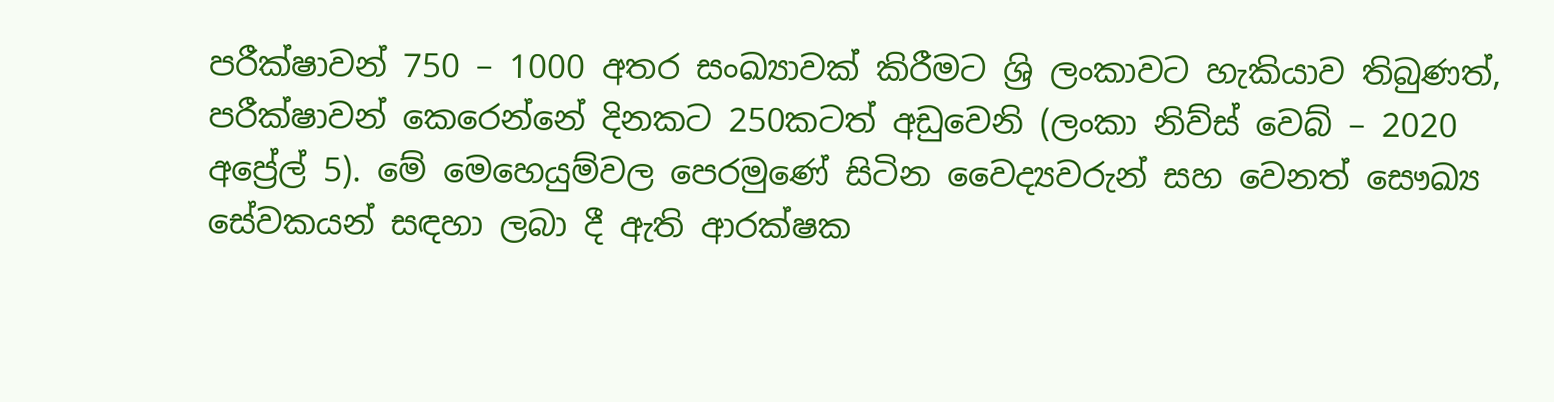පරීක්ෂාවන් 750 – 1000 අතර සංඛ්‍යාවක් කිරීමට ශ්‍රි ලංකාවට හැකියාව තිබුණත්, පරීක්ෂාවන් කෙරෙන්නේ දිනකට 250කටත් අඩුවෙනි (ලංකා නිව්ස් වෙබ් – 2020 අප්‍රේල් 5). මේ මෙහෙයුම්වල පෙරමුණේ සිටින වෛද්‍යවරුන් සහ වෙනත් සෞඛ්‍ය සේවකයන් සඳහා ලබා දී ඇති ආරක්ෂක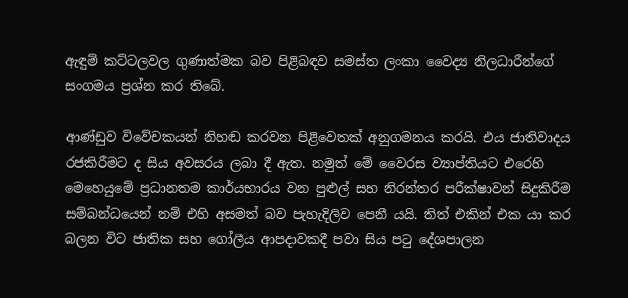ඇඳුම් කට්ටලවල ගුණාත්මක බව පිළිබඳව සමස්ත ලංකා වෛද්‍ය නිලධාරීන්ගේ සංගමය ප්‍රශ්න කර තිබේ.

ආණ්ඩුව විවේචකයන් නිහඬ කරවන පිළිවෙතක් අනුගමනය කරයි. එය ජාතිවාදය රජකිරීමට ද සිය අවසරය ලබා දී ඇත. නමුත් මේ වෛරස ව්‍යාප්තියට එරෙහි මෙහෙයුමේ ප්‍රධානතම කාර්යභාරය වන පුළුල් සහ නිරන්තර පරීක්ෂාවන් සිදුකිරීම සම්බන්ධයෙන් නම් එහි අසමත් බව පැහැදිලිව පෙනී යයි. තිත් එකින් එක යා කර බලන විට ජාතික සහ ගෝලීය ආපදාවකදී පවා සිය පටු දේශපාලන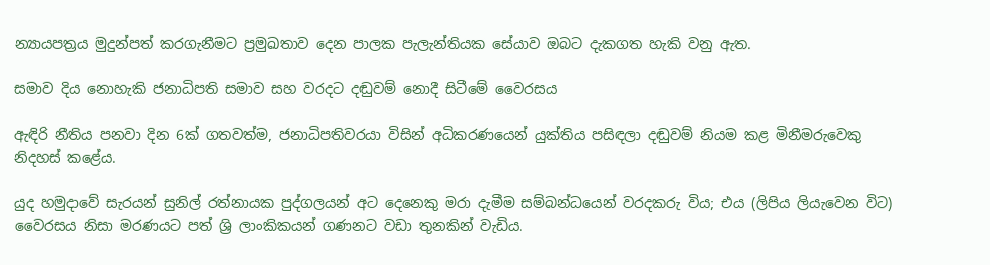න්‍යායපත්‍රය මුදුන්පත් කරගැනීමට ප්‍රමුඛතාව දෙන පාලක පැලැන්තියක සේයාව ඔබට දැකගත හැකි වනු ඇත.

සමාව දිය නොහැකි ජනාධිපති සමාව සහ වරදට දඬුවම් නොදී සිටීමේ වෛරසය

ඇඳිරි නීතිය පනවා දින 6ක් ගතවත්ම, ජනාධිපතිවරයා විසින් අධිකරණයෙන් යුක්තිය පසිඳලා දඬුවම් නියම කළ මිනීමරුවෙකු නිදහස් කළේය.

යුද හමුදාවේ සැරයන් සුනිල් රත්නායක පුද්ගලයන් අට දෙනෙකු මරා දැමීම සම්බන්ධයෙන් වරදකරු විය; එය (ලිපිය ලියැවෙන විට) වෛරසය නිසා මරණයට පත් ශ්‍රි ලාංකිකයන් ගණනට වඩා තුනකින් වැඩිය.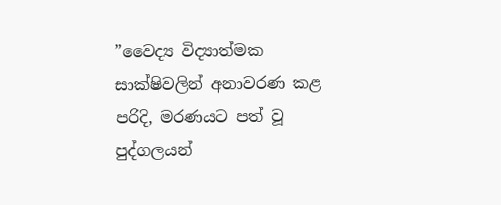”වෛද්‍ය විද්‍යාත්මක සාක්ෂිවලින් අනාවරණ කළ පරිදි, මරණයට පත් වූ පුද්ගලයන්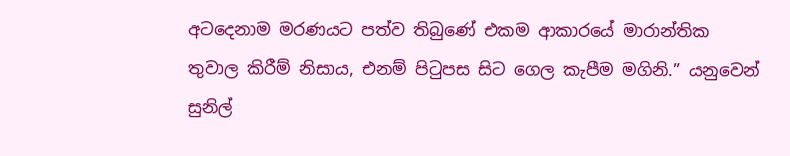අටදෙනාම මරණයට පත්ව තිබුණේ එකම ආකාරයේ මාරාන්තික තුවාල කිරීම් නිසාය, එනම් පිටුපස සිට ගෙල කැපීම මගිනි.” යනුවෙන් සුනිල්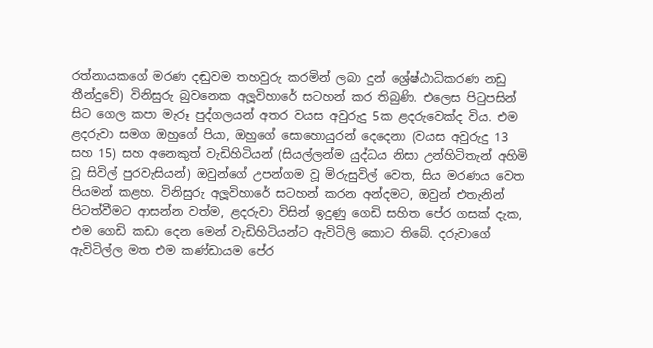රත්නායකගේ මරණ දඬුවම තහවුරු කරමින් ලබා දුන් ශ්‍රේෂ්ඨාධිකරණ නඩු තීන්දුවේ) විනිසුරු බුවනෙක අලූවිහාරේ සටහන් කර තිබුණි. එලෙස පිටුපසින් සිට ගෙල කපා මැරූ පුද්ගලයන් අතර වයස අවුරුදු 5ක ළදරුවෙක්ද විය. එම ළදරුවා සමග ඔහුගේ පියා, ඔහුගේ සොහොයුරන් දෙදෙනා (වයස අවුරුදු 13 සහ 15) සහ අනෙකුත් වැඩිහිටියන් (සියල්ලන්ම යුද්ධය නිසා උන්හිටිතැන් අහිමි වූ සිවිල් පුරවැසියන්) ඔවුන්ගේ උපන්ගම වූ මිරුසුවිල් වෙත, සිය මරණය වෙත පියමන් කළහ. විනිසුරු අලූවිහාරේ සටහන් කරන අන්දමට, ඔවුන් එතැනින් පිටත්වීමට ආසන්න වත්ම, ළදරුවා විසින් ඉදුණු ගෙඩි සහිත පේර ගසක් දැක, එම ගෙඩි කඩා දෙන මෙන් වැඩිහිටියන්ට ඇවිටිලි කොට තිබේ. දරුවාගේ ඇවිටිල්ල මත එම කණ්ඩායම පේර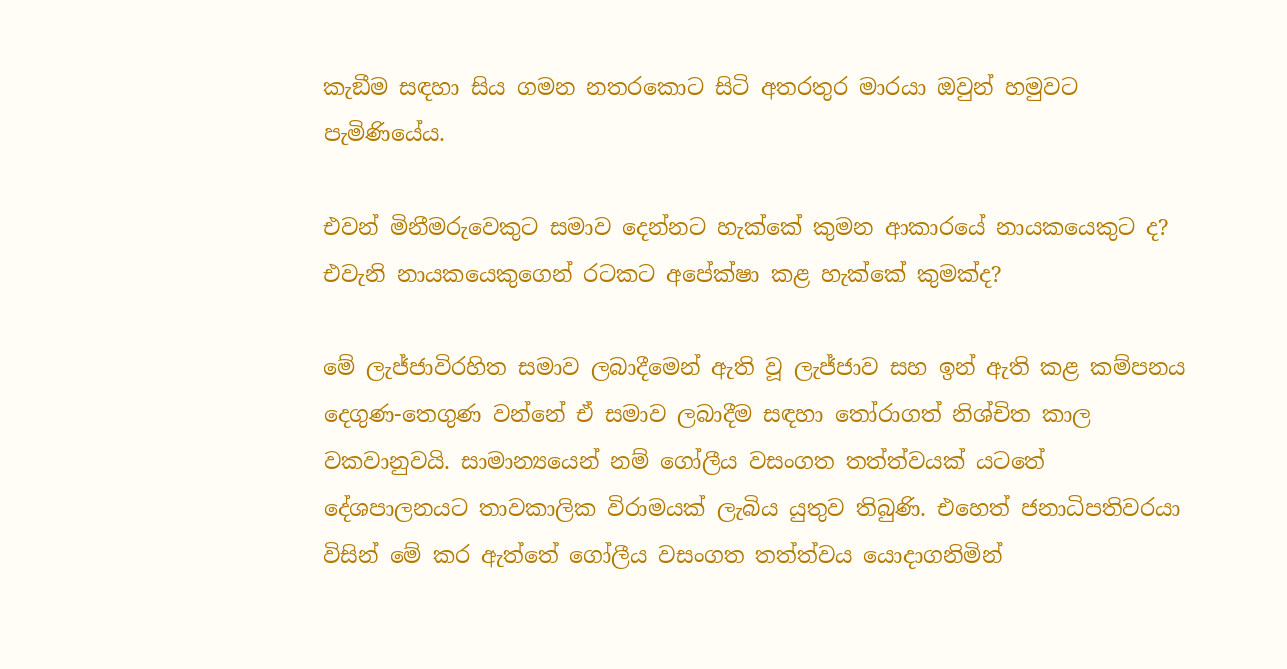කැඞීම සඳහා සිය ගමන නතරකොට සිටි අතරතුර මාරයා ඔවුන් හමුවට පැමිණියේය.

එවන් මිනීමරුවෙකුට සමාව දෙන්නට හැක්කේ කුමන ආකාරයේ නායකයෙකුට ද? එවැනි නායකයෙකුගෙන් රටකට අපේක්ෂා කළ හැක්කේ කුමක්ද?

මේ ලැජ්ජාවිරහිත සමාව ලබාදීමෙන් ඇති වූ ලැජ්ජාව සහ ඉන් ඇති කළ කම්පනය දෙගුණ-තෙගුණ වන්නේ ඒ සමාව ලබාදීම සඳහා තෝරාගත් නිශ්චිත කාල වකවානුවයි. සාමාන්‍යයෙන් නම් ගෝලීය වසංගත තත්ත්වයක් යටතේ දේශපාලනයට තාවකාලික විරාමයක් ලැබිය යුතුව තිබුණි. එහෙත් ජනාධිපතිවරයා විසින් මේ කර ඇත්තේ ගෝලීය වසංගත තත්ත්වය යොදාගනිමින්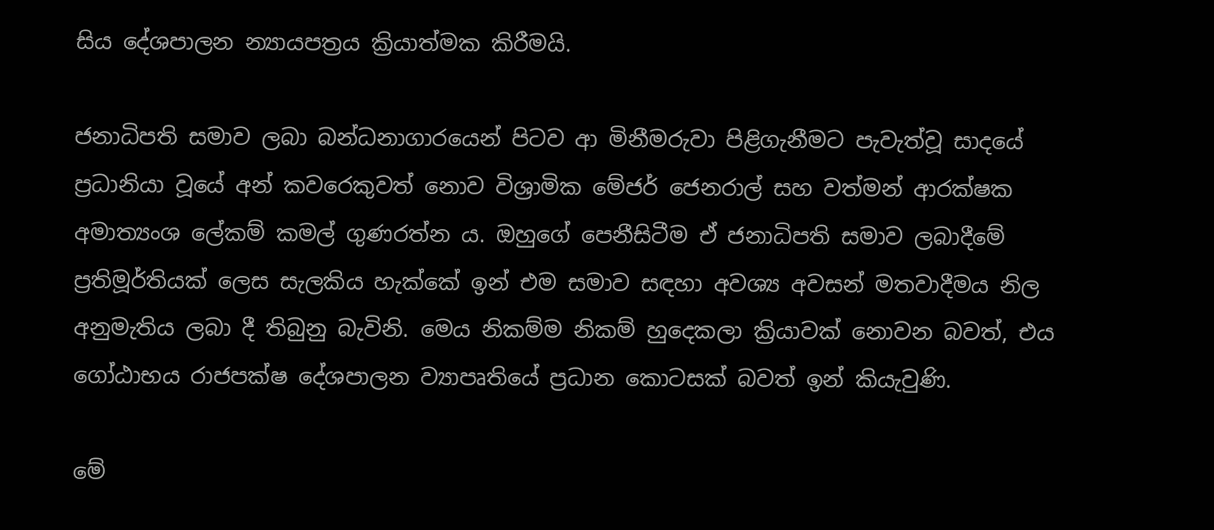සිය දේශපාලන න්‍යායපත්‍රය ක්‍රියාත්මක කිරීමයි.

ජනාධිපති සමාව ලබා බන්ධනාගාරයෙන් පිටව ආ මිනීමරුවා පිළිගැනීමට පැවැත්වූ සාදයේ ප්‍රධානියා වූයේ අන් කවරෙකුවත් නොව විශ්‍රාමික මේජර් ජෙනරාල් සහ වත්මන් ආරක්ෂක අමාත්‍යංශ ලේකම් කමල් ගුණරත්න ය. ඔහුගේ පෙනීසිටීම ඒ ජනාධිපති සමාව ලබාදීමේ ප්‍රතිමූර්තියක් ලෙස සැලකිය හැක්කේ ඉන් එම සමාව සඳහා අවශ්‍ය අවසන් මතවාදීමය නිල අනුමැතිය ලබා දී තිබුනු බැවිනි. මෙය නිකම්ම නිකම් හුදෙකලා ක්‍රියාවක් නොවන බවත්, එය ගෝඨාභය රාජපක්ෂ දේශපාලන ව්‍යාපෘතියේ ප්‍රධාන කොටසක් බවත් ඉන් කියැවුණි.

මේ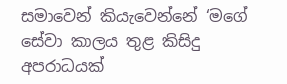සමාවෙන් කියැවෙන්නේ ‘මගේ සේවා කාලය තුළ කිසිදු අපරාධයක්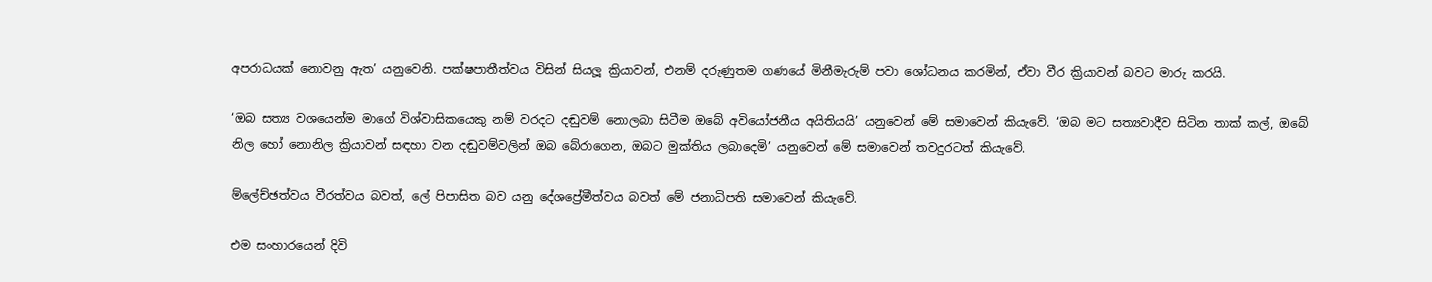අපරාධයක් නොවනු ඇත’ යනුවෙනි. පක්ෂපාතීත්වය විසින් සියලූ ක්‍රියාවන්, එනම් දරුණුතම ගණයේ මිනීමැරුම් පවා ශෝධනය කරමින්, ඒවා වීර ක්‍රියාවන් බවට මාරු කරයි.

‘ඔබ සත්‍ය වශයෙන්ම මාගේ විශ්වාසිකයෙකු නම් වරදට දඬුවම් නොලබා සිටීම ඔබේ අවියෝජනීය අයිතියයි’ යනුවෙන් මේ සමාවෙන් කියැවේ. ‘ඔබ මට සත්‍යවාදීව සිටින තාක් කල්, ඔබේ නිල හෝ නොනිල ක්‍රියාවන් සඳහා වන දඬුවම්වලින් ඔබ බේරාගෙන, ඔබට මුක්තිය ලබාදෙමි’ යනුවෙන් මේ සමාවෙන් තවදුරටත් කියැවේ.

ම්ලේච්ඡත්වය වීරත්වය බවත්, ලේ පිපාසිත බව යනු දේශප්‍රේමීත්වය බවත් මේ ජනාධිපති සමාවෙන් කියැවේ.

එම සංහාරයෙන් දිවි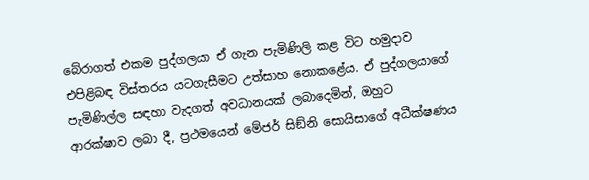බේරාගත් එකම පුද්ගලයා ඒ ගැන පැමිණිලි කළ විට හමුදාව එපිළිබඳ විස්තරය යටගැසීමට උත්සාහ නොකළේය. ඒ පුද්ගලයාගේ පැමිණිල්ල සඳහා වැදගත් අවධානයක් ලබාදෙමින්, ඔහුට ආරක්ෂාව ලබා දී, ප්‍රථමයෙන් මේජර් සිඞ්නි සොයිසාගේ අධීක්ෂණය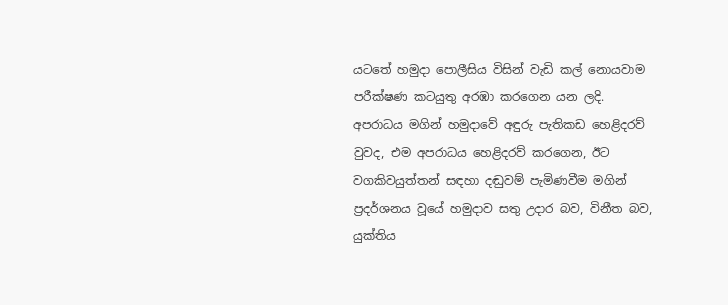යටතේ හමුදා පොලීසිය විසින් වැඩි කල් නොයවාම පරීක්ෂණ කටයුතු අරඹා කරගෙන යන ලදි. අපරාධය මගින් හමුදාවේ අඳුරු පැතිකඩ හෙළිදරව් වුවද, එම අපරාධය හෙළිදරව් කරගෙන, ඊට වගකිවයුත්තන් සඳහා දඬුවම් පැමිණවීම මගින් ප්‍රදර්ශනය වූයේ හමුදාව සතු උදාර බව, විනීත බව, යුක්තිය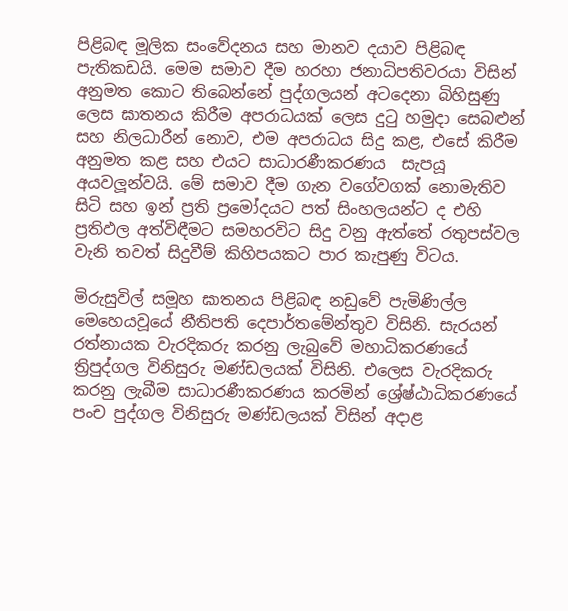පිළිබඳ මූලික සංවේදනය සහ මානව දයාව පිළිබඳ පැතිකඩයි. මෙම සමාව දීම හරහා ජනාධිපතිවරයා විසින් අනුමත කොට තිබෙන්නේ පුද්ගලයන් අටදෙනා බිහිසුණු ලෙස ඝාතනය කිරීම අපරාධයක් ලෙස දුටු හමුදා සෙබළුන් සහ නිලධාරීන් නොව, එම අපරාධය සිදු කළ, එසේ කිරීම අනුමත කළ සහ එයට සාධාරණීකරණය  සැපයූ අයවලූන්වයි. මේ සමාව දීම ගැන වගේවගක් නොමැතිව සිටි සහ ඉන් ප්‍රති ප්‍රමෝදයට පත් සිංහලයන්ට ද එහි ප්‍රතිඵල අත්විඳීමට සමහරවිට සිදු වනු ඇත්තේ රතුපස්වල වැනි තවත් සිදුවීම් කිහිපයකට පාර කැපුණු විටය.

මිරුසුවිල් සමූහ ඝාතනය පිළිබඳ නඩුවේ පැමිණිල්ල මෙහෙයවූයේ නීතිපති දෙපාර්තමේන්තුව විසිනි. සැරයන් රත්නායක වැරදිකරු කරනු ලැබුවේ මහාධිකරණයේ ත්‍රිපුද්ගල විනිසුරු මණ්ඩලයක් විසිනි. එලෙස වැරදිකරු කරනු ලැබීම සාධාරණීකරණය කරමින් ශ්‍රේෂ්ඨාධිකරණයේ පංච පුද්ගල විනිසුරු මණ්ඩලයක් විසින් අදාළ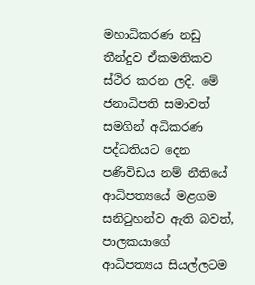මහාධිකරණ නඩු තීන්දුව ඒකමතිකව ස්ථිර කරන ලදි. මේ ජනාධිපති සමාවත් සමගින් අධිකරණ පද්ධතියට දෙන පණිවිඩය නම් නීතියේ ආධිපත්‍යයේ මළගම සනිටුහන්ව ඇති බවත්, පාලකයාගේ ආධිපත්‍යය සියල්ලටම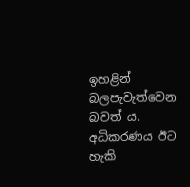ඉහළින් බලපැවැත්වෙන බවත් ය. අධිකරණය ඊට හැකි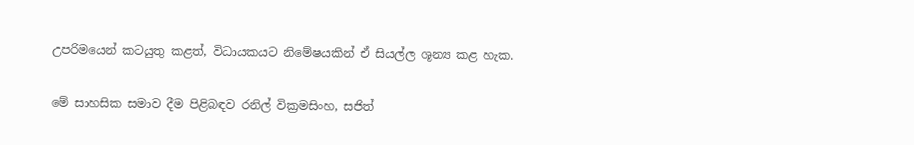උපරිමයෙන් කටයුතු කළත්, විධායකයට නිමේෂයකින් ඒ සියල්ල ශූන්‍ය කළ හැක.

මේ සාහසික සමාව දීම පිළිබඳව රනිල් වික්‍රමසිංහ, සජිත්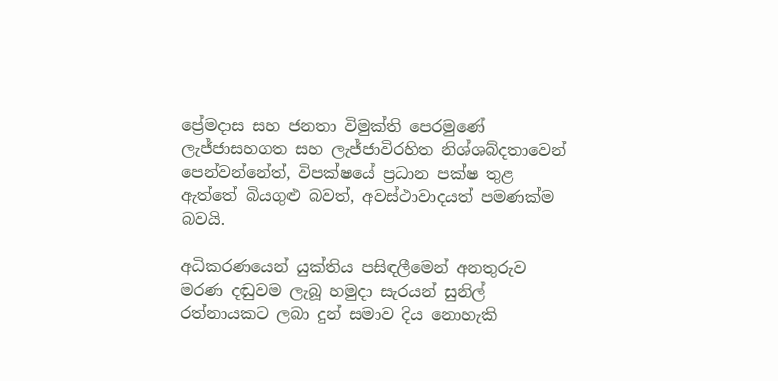ප්‍රේමදාස සහ ජනතා විමුක්ති පෙරමුණේ ලැජ්ජාසහගත සහ ලැජ්ජාවිරහිත නිශ්ශබ්දතාවෙන් පෙන්වන්නේත්, විපක්ෂයේ ප්‍රධාන පක්ෂ තුළ ඇත්තේ බියගුළු බවත්, අවස්ථාවාදයත් පමණක්ම බවයි.

අධිකරණයෙන් යුක්තිය පසිඳලීමෙන් අනතුරුව මරණ දඬුවම ලැබූ හමුදා සැරයන් සුනිල් රත්නායකට ලබා දුන් සමාව දිය නොහැකි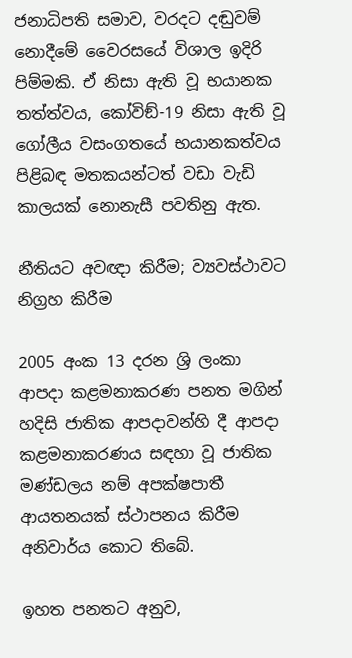ජනාධිපති සමාව, වරදට දඬුවම් නොදීමේ වෛරසයේ විශාල ඉදිරි පිම්මකි. ඒ නිසා ඇති වූ භයානක තත්ත්වය, කෝවිඞ්-19 නිසා ඇති වූ ගෝලීය වසංගතයේ භයානකත්වය පිළිබඳ මතකයන්ටත් වඩා වැඩි කාලයක් නොනැසී පවතිනු ඇත.

නීතියට අවඥා කිරීම; ව්‍යවස්ථාවට නිග්‍රහ කිරීම

2005 අංක 13 දරන ශ්‍රි ලංකා ආපදා කළමනාකරණ පනත මගින් හදිසි ජාතික ආපදාවන්හි දී ආපදා කළමනාකරණය සඳහා වූ ජාතික මණ්ඩලය නම් අපක්ෂපාතී ආයතනයක් ස්ථාපනය කිරීම අනිවාර්ය කොට තිබේ.

ඉහත පනතට අනුව,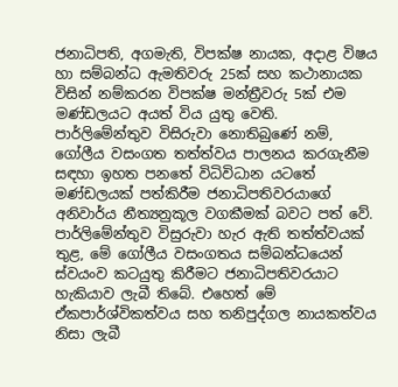ජනාධිපති, අගමැති, විපක්ෂ නායක, අදාළ විෂය හා සම්බන්ධ ඇමතිවරු 25ක් සහ කථානායක විසින් නම්කරන විපක්ෂ මන්ත්‍රීවරු 5ක් එම මණ්ඩලයට අයත් විය යුතු වෙති. පාර්ලිමේන්තුව විසිරුවා නොතිබුණේ නම්, ගෝලීය වසංගත තත්ත්වය පාලනය කරගැනීම සඳහා ඉහත පනතේ විධිවිධාන යටතේ මණ්ඩලයක් පත්කිරීම ජනාධිපතිවරයාගේ අනිවාර්ය නීත්‍යනුකූල වගකීමක් බවට පත් වේ. පාර්ලිමේන්තුව විසුරුවා හැර ඇති තත්ත්වයක් තුළ, මේ ගෝලීය වසංගතය සම්බන්ධයෙන් ස්වයංව කටයුතු කිරීමට ජනාධිපතිවරයාට හැකියාව ලැබී තිබේ. එහෙත් මේ ඒකපාර්ශ්විකත්වය සහ තනිපුද්ගල නායකත්වය නිසා ලැබී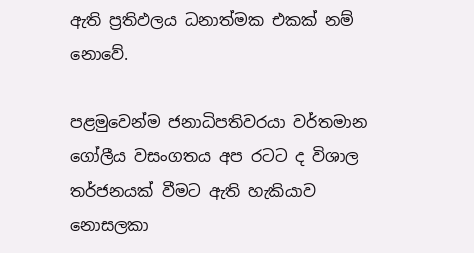ඇති ප්‍රතිඵලය ධනාත්මක එකක් නම් නොවේ.

පළමුවෙන්ම ජනාධිපතිවරයා වර්තමාන ගෝලීය වසංගතය අප රටට ද විශාල තර්ජනයක් වීමට ඇති හැකියාව නොසලකා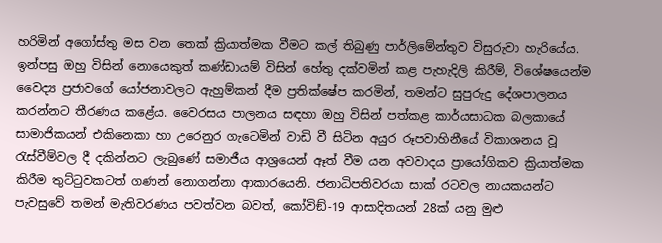හරිමින් අගෝස්තු මස වන තෙක් ක්‍රියාත්මක වීමට කල් තිබුණු පාර්ලිමේන්තුව විසුරුවා හැරියේය. ඉන්පසු ඔහු විසින් නොයෙකුත් කණ්ඩායම් විසින් හේතු දක්වමින් කළ පැහැදිලි කිරීම්, විශේෂයෙන්ම වෛද්‍ය ප්‍රජාවගේ යෝජනාවලට ඇහුම්කන් දීම ප්‍රතික්ෂේප කරමින්, තමන්ට සුපුරුදු දේශපාලනය කරන්නට තීරණය කළේය. වෛරසය පාලනය සඳහා ඔහු විසින් පත්කළ කාර්යසාධක බලකායේ සාමාජිකයන් එකිනෙකා හා උරෙනුර ගැටෙමින් වාඩි වී සිටින අයුර රූපවාහිනීයේ විකාශනය වූ රැස්වීම්වල දී දකින්නට ලැබුණේ සමාජීය ආශ්‍රයෙන් ඈත් වීම යන අවවාදය ප්‍රායෝගිකව ක්‍රියාත්මක කිරීම තුට්ටුවකටත් ගණන් නොගන්නා ආකාරයෙනි. ජනාධිපතිවරයා සාක් රටවල නායකයන්ට පැවසුවේ තමන් මැතිවරණය පවත්වන බවත්, කෝවිඞ්-19 ආසාදිතයන් 28ක් යනු මුළු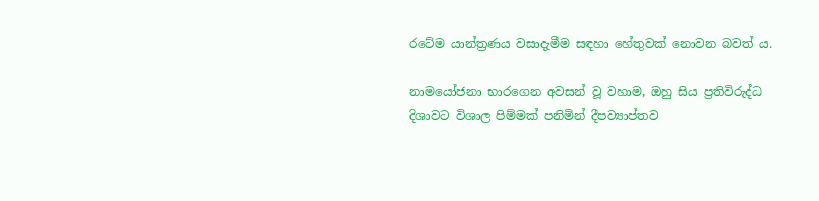රටේම යාන්ත්‍රණය වසාදැමීම සඳහා හේතුවක් නොවන බවත් ය.

නාමයෝජනා භාරගෙන අවසන් වූ වහාම, ඔහු සිය ප්‍රතිවිරුද්ධ දිශාවට විශාල පිම්මක් පනිමින් දීපව්‍යාප්තව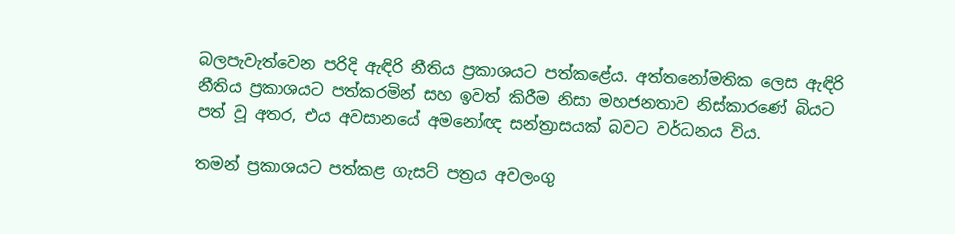බලපැවැත්වෙන පරිදි ඇඳිරි නීතිය ප්‍රකාශයට පත්කළේය. අත්තනෝමතික ලෙස ඇඳිරි නීතිය ප්‍රකාශයට පත්කරමින් සහ ඉවත් කිරීම නිසා මහජනතාව නිස්කාරණේ බියට පත් වූ අතර, එය අවසානයේ අමනෝඥ සන්ත්‍රාසයක් බවට වර්ධනය විය.

තමන් ප්‍රකාශයට පත්කළ ගැසට් පත්‍රය අවලංගු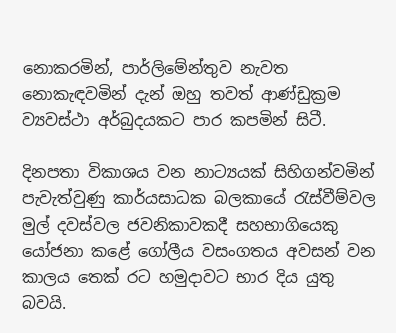නොකරමින්, පාර්ලිමේන්තුව නැවත නොකැඳවමින් දැන් ඔහු තවත් ආණ්ඩුක්‍රම ව්‍යවස්ථා අර්බුදයකට පාර කපමින් සිටී.

දිනපතා විකාශය වන නාට්‍යයක් සිහිගන්වමින් පැවැත්වුණු කාර්යසාධක බලකායේ රැස්වීම්වල මුල් දවස්වල ජවනිකාවකදී සහභාගියෙකු යෝජනා කළේ ගෝලීය වසංගතය අවසන් වන කාලය තෙක් රට හමුදාවට භාර දිය යුතු බවයි.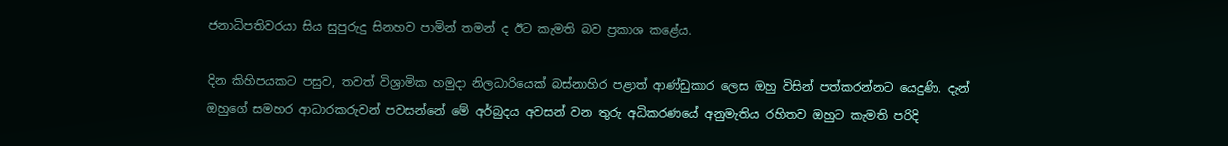ජනාධිපතිවරයා සිය සුපුරුදු සිනහව පාමින් තමන් ද ඊට කැමති බව ප්‍රකාශ කළේය.

දින කිහිපයකට පසුව, තවත් විශ්‍රාමික හමුදා නිලධාරියෙක් බස්නාහිර පළාත් ආණ්ඩුකාර ලෙස ඔහු විසින් පත්කරන්නට යෙදුණි. දැන් ඔහුගේ සමහර ආධාරකරුවන් පවසන්නේ මේ අර්බුදය අවසන් වන තුරු අධිකරණයේ අනුමැතිය රහිතව ඔහුට කැමති පරිදි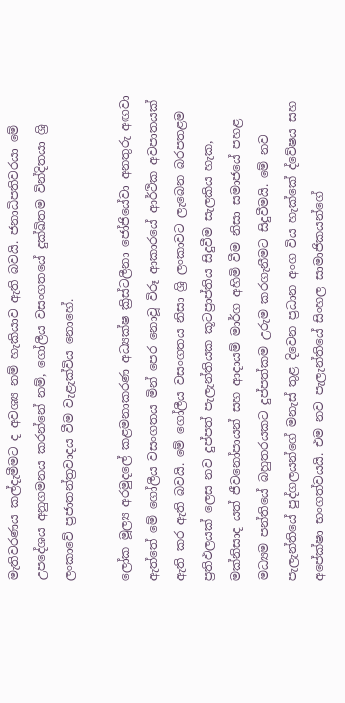මැතිවරණය කල්දැමීමට ද අවශ්‍ය නම් හැකියාව ඇති බවයි. ජනාධිපතිවරයා මේ උපදේශය අනුගමනය කරන්නේ නම්, ගෝලීය වසංගතයේ දුක්ඛිතම වින්දිතයා ශ්‍රි ලංකාවේ ප්‍රජාතන්ත්‍රවාදය වීම වැළැක්විය නොහේ.

ලෝක මූල්‍ය අරමුදලේ කළමනාකරණ අධ්‍යක්ෂ ක්‍රිස්ටලීනා ජෝජියේවා අනතුරු අඟවා ඇත්තේ මේ ගෝලීය වසංගතය මින් පෙර නොවූ විරූ ආකාරයේ ආර්ථික අවපාතයක් ඇති කර ඇති බවයි. මේ ගෝලීය වසංගතය නිසා ශ්‍රි ලංකාවට ලැබෙන බරපතළම ප්‍රතිඵලයක් ලෙස නව දුප්පත් පැලැන්තියක කූටප්‍රාප්තිය සිදුවීම සැලකිය හැක, මක්නිසාද යත් ජීවනෝපායන් සහ ආදායම් මාර්ග අහිමි වීම නිසා සමාජයේ පහළ මධ්‍යම පන්තියේ බහුතරයකට දුප්පත්කම උරුම කරගැනීමට සිදුවීමයි. මේ නව පැලැන්තියේ පුද්ගලයන්ගේ මනැස් තුළ දිවෙන ප්‍රධාන අංග විය හැක්කේ ද්වේෂය සහ අපේක්ෂා භංගත්වයයි. එම නව පැලැන්තියේ සිංහල සාමාජිකයන්ගේ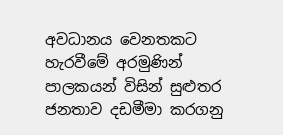අවධානය වෙනතකට හැරවීමේ අරමුණින් පාලකයන් විසින් සුළුතර ජනතාව දඩමීමා කරගනු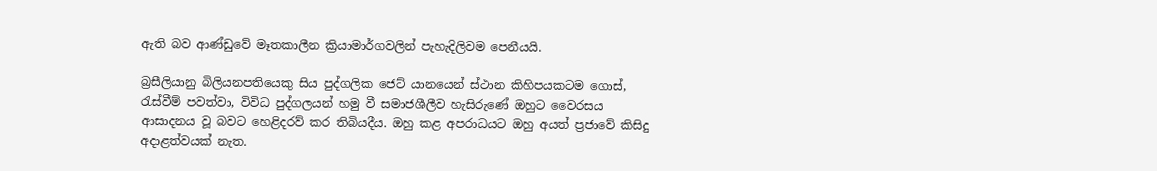ඇති බව ආණ්ඩුවේ මෑතකාලීන ක්‍රියාමාර්ගවලින් පැහැදිලිවම පෙනීයයි.

බ්‍රසීලියානු බිලියනපතියෙකු සිය පුද්ගලික ජෙට් යානයෙන් ස්ථාන කිහිපයකටම ගොස්, රැස්වීම් පවත්වා, විවිධ පුද්ගලයන් හමු වී සමාජශීලීව හැසිරුණේ ඔහුට වෛරසය ආසාදනය වූ බවට හෙළිදරව් කර තිබියදීය. ඔහු කළ අපරාධයට ඔහු අයත් ප්‍රජාවේ කිසිදු අදාළත්වයක් නැත.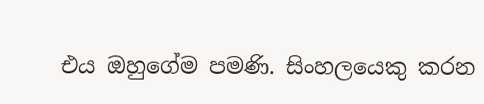එය ඔහුගේම පමණි. සිංහලයෙකු කරන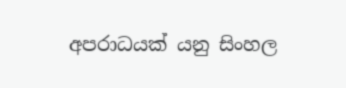අපරාධයක් යනු සිංහල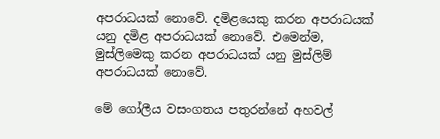අපරාධයක් නොවේ. දමිළයෙකු කරන අපරාධයක් යනු දමිළ අපරාධයක් නොවේ. එමෙන්ම, මුස්ලිමෙකු කරන අපරාධයක් යනු මුස්ලිම් අපරාධයක් නොවේ.

මේ ගෝලීය වසංගතය පතුරන්නේ අහවල්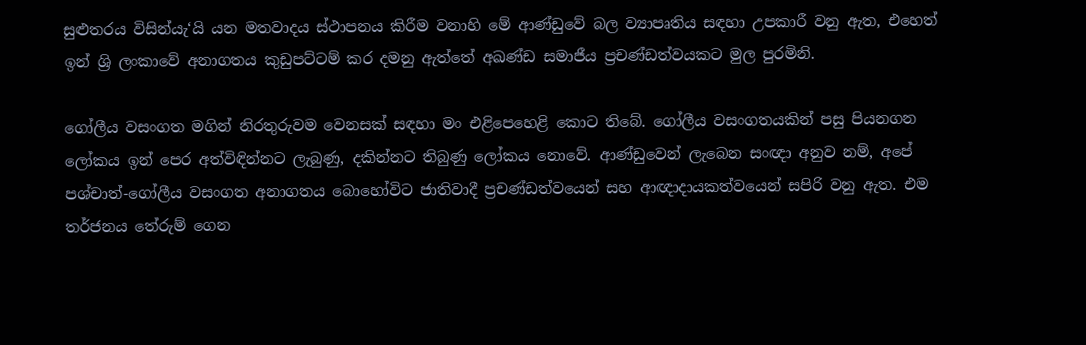සුළුතරය විසින්යැ‘යි යන මතවාදය ස්ථාපනය කිරීම වනාහි මේ ආණ්ඩුවේ බල ව්‍යාපෘතිය සඳහා උපකාරී වනු ඇත, එහෙත් ඉන් ශ්‍රි ලංකාවේ අනාගතය කුඩුපට්ටම් කර දමනු ඇත්තේ අඛණ්ඩ සමාජීය ප්‍රචණ්ඩත්වයකට මුල පුරමිනි.

ගෝලීය වසංගත මගින් නිරතුරුවම වෙනසක් සඳහා මං එළිපෙහෙළි කොට තිබේ. ගෝලීය වසංගතයකින් පසු පියනගන ලෝකය ඉන් පෙර අත්විඳින්නට ලැබුණු, දකින්නට තිබුණු ලෝකය නොවේ. ආණ්ඩුවෙන් ලැබෙන සංඥා අනුව නම්, අපේ පශ්චාත්-ගෝලීය වසංගත අනාගතය බොහෝවිට ජාතිවාදී ප්‍රචණ්ඩත්වයෙන් සහ ආඥාදායකත්වයෙන් සපිරි වනු ඇත. එම තර්ජනය තේරුම් ගෙන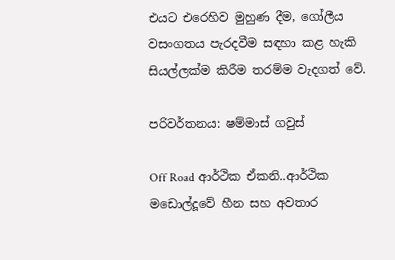එයට එරෙහිව මුහුණ දීම, ගෝලීය වසංගතය පැරදවීම සඳහා කළ හැකි සියල්ලක්ම කිරීම තරම්ම වැදගත් වේ.

පරිවර්තනය: ෂම්මාස් ගවුස්

Off Road ආර්ථික ඒකනි..ආර්ථික මඩොල්දූවේ හීන සහ අවතාර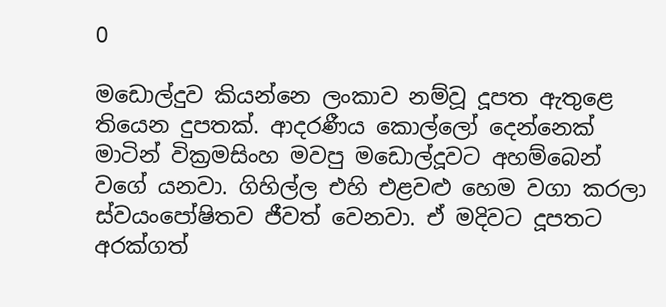0

මඩොල්දුව කියන්නෙ ලංකාව නම්වූ දූපත ඇතුළෙ තියෙන දුපතක්. ආදරණීය කොල්ලෝ දෙන්නෙක් මාටින් වික්‍රමසිංහ මවපු මඩොල්දූවට අහම්බෙන් වගේ යනවා. ගිහිල්ල එහි එළවළු හෙම වගා කරලා ස්වයංපෝෂිතව ජීවත් වෙනවා. ඒ මදිවට දූපතට අරක්ගත්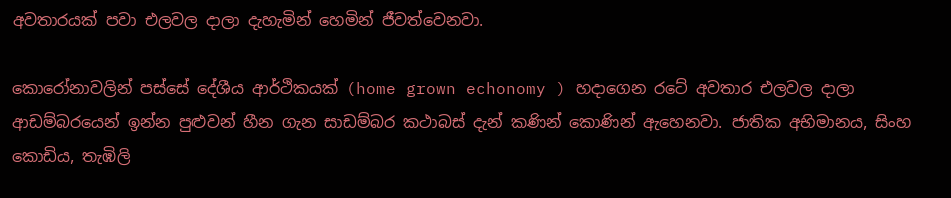අවතාරයක් පවා එලවල දාලා දැහැමින් හෙමින් ජීවත්වෙනවා.

කොරෝනාවලින් පස්සේ දේශීය ආර්ථිකයක් (home grown echonomy ) හදාගෙන රටේ අවතාර එලවල දාලා ආඩම්බරයෙන් ඉන්න පුළුවන් හීන ගැන සාඩම්බර කථාබස් දැන් කණින් කොණින් ඇහෙනවා. ජාතික අභිමානය, සිංහ කොඩිය, තැඹිලි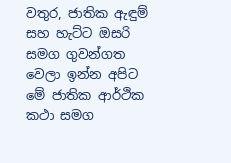වතුර, ජාතික ඇඳුම් සහ හැට්ට ඔසරි සමග ගුවන්ගත වෙලා ඉන්න අපිට මේ ජාතික ආර්ථික කථා සමග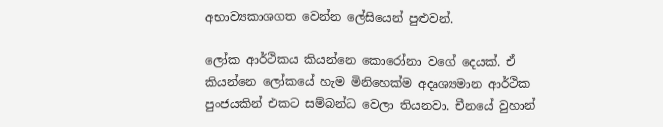අභාව්‍යකාශගත වෙන්න ලේසියෙන් පුළුවන්.

ලෝක ආර්ථිකය කියන්නෙ කොරෝනා වගේ දෙයක්. ඒ කියන්නෙ ලෝකයේ හැම මිනිහෙක්ම අදෘශ්‍යමාන ආර්ථික පුංජයකින් එකට සම්බන්ධ වෙලා තියනවා. චීනයේ වුහාන්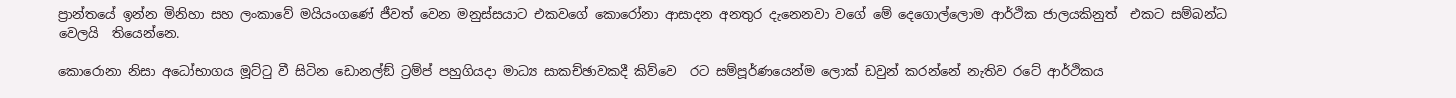ප්‍රාන්තයේ ඉන්න මිනිහා සහ ලංකාවේ මයියංගණේ ජීවත් වෙන මනුස්සයාට එකවගේ කොරෝනා ආසාදන අනතුර දැනෙනවා වගේ මේ දෙගොල්ලොම ආර්ථික ජාලයකිනුත්  එකට සම්බන්ධ වෙලයි  තියෙන්නෙ.

කොරොනා නිසා අධෝභාගය මූට්ටු වී සිටින ඩොනල්ඞ් ට්‍රම්ප් පහුගියදා මාධ්‍ය සාකච්ඡාවකදී කිව්වෙ  රට සම්පූර්ණයෙන්ම ලොක් ඩවුන් කරන්නේ නැතිව රටේ ආර්ථිකය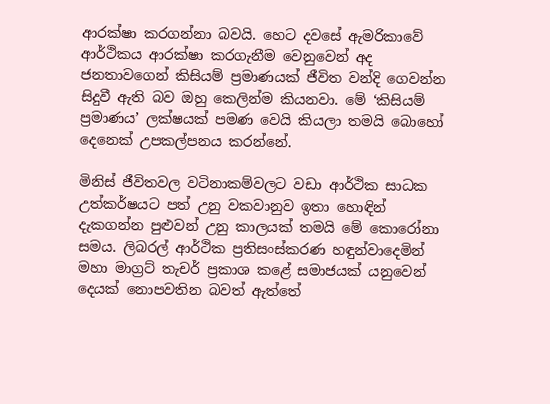ආරක්ෂා කරගන්නා බවයි. හෙට දවසේ ඇමරිකාවේ ආර්ථිකය ආරක්ෂා කරගැනීම වෙනුවෙන් අද ජනතාවගෙන් කිසියම් ප්‍රමාණයක් ජීවිත වන්දි ගෙවන්න සිදුවී ඇති බව ඔහු කෙලින්ම කියනවා. මේ ‘කිසියම් ප්‍රමාණය’ ලක්ෂයක් පමණ වෙයි කියලා තමයි බොහෝ දෙනෙක් උපකල්පනය කරන්නේ.

මිනිස් ජීවිතවල වටිනාකම්වලට වඩා ආර්ථික සාධක උත්කර්ෂයට පත් උනු වකවානුව ඉතා හොඳින් දැකගන්න පුළුවන් උනු කාලයක් තමයි මේ කොරෝනා සමය. ලිබරල් ආර්ථික ප්‍රතිසංස්කරණ හඳුන්වාදෙමින් මහා මාග්‍රට් තැචර් ප්‍රකාශ කළේ සමාජයක් යනුවෙන් දෙයක් නොපවතින බවත් ඇත්තේ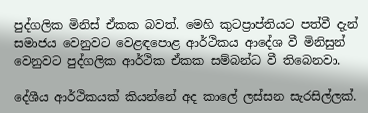පුද්ගලික මිනිස් ඒකක බවත්. මෙහි කුටප්‍රාප්තියට පත්වී දැන් සමාජය වෙනුවට වෙළඳපොළ ආර්ථිකය ආදේශ වී මිනිසුන් වෙනුවට පුද්ගලික ආර්ථික ඒකක සම්බන්ධ වී තිබෙනවා.

දේශීය ආර්ථිකයක් කියන්නේ අද කාලේ ලස්සන සැරසිල්ලක්.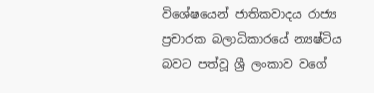විශේෂයෙන් ජාතිකවාදය රාජ්‍ය ප්‍රචාරක බලාධිකාරයේ න්‍යෂ්ටිය බවට පත්වූ ශ්‍රී ලංකාව වගේ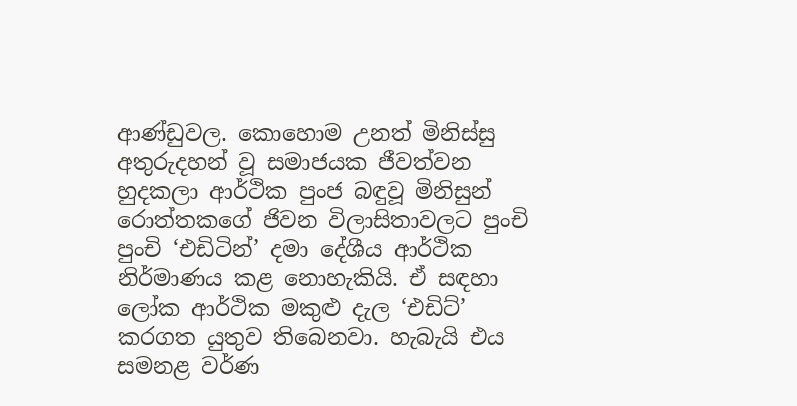ආණ්ඩුවල. කොහොම උනත් මිනිස්සු අතුරුදහන් වූ සමාජයක ජීවත්වන හුදකලා ආර්ථික පුංජ බඳුවූ මිනිසුන් රොත්තකගේ ජිවන විලාසිතාවලට පුංචි පුංචි ‘එඩිටින්’ දමා දේශීය ආර්ථික නිර්මාණය කළ නොහැකියි. ඒ සඳහා ලෝක ආර්ථික මකුළු දැල ‘එඩිට්’ කරගත යුතුව තිබෙනවා. හැබැයි එය සමනළ වර්ණ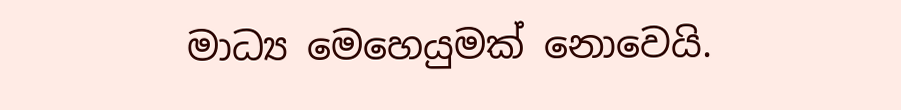මාධ්‍ය මෙහෙයුමක් නොවෙයි.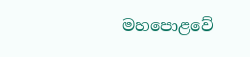මහපොළවේ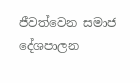ජීවත්වෙන සමාජ දේශපාලන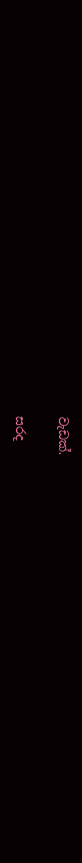වැඩක්.

සරද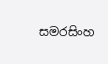සමරසිංහ